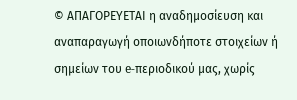© ΑΠΑΓΟΡΕΥΕΤΑΙ η αναδημοσίευση και αναπαραγωγή οποιωνδήποτε στοιχείων ή σημείων του e-περιοδικού μας, χωρίς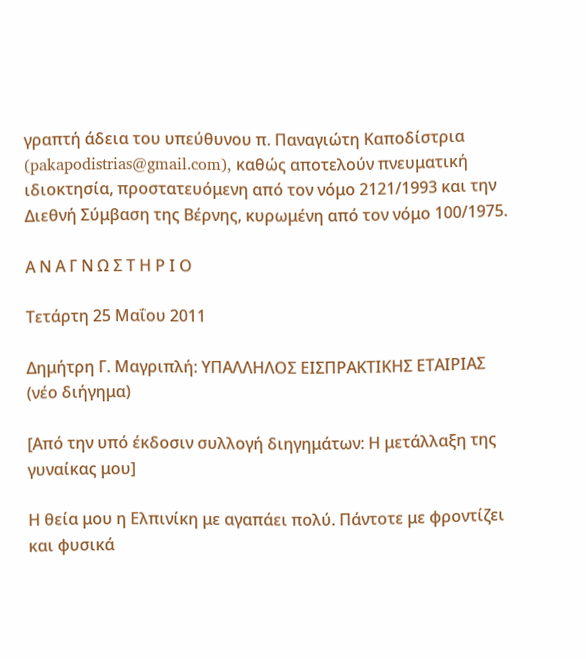γραπτή άδεια του υπεύθυνου π. Παναγιώτη Καποδίστρια (pakapodistrias@gmail.com), καθώς αποτελούν πνευματική ιδιοκτησία, προστατευόμενη από τον νόμο 2121/1993 και την Διεθνή Σύμβαση της Βέρνης, κυρωμένη από τον νόμο 100/1975.

Α Ν Α Γ Ν Ω Σ Τ Η Ρ Ι Ο

Τετάρτη 25 Μαΐου 2011

Δημήτρη Γ. Μαγριπλή: ΥΠΑΛΛΗΛΟΣ ΕΙΣΠΡΑΚΤΙΚΗΣ ΕΤΑΙΡΙΑΣ (νέο διήγημα)

[Από την υπό έκδοσιν συλλογή διηγημάτων: Η μετάλλαξη της γυναίκας μου]

Η θεία μου η Ελπινίκη με αγαπάει πολύ. Πάντοτε με φροντίζει και φυσικά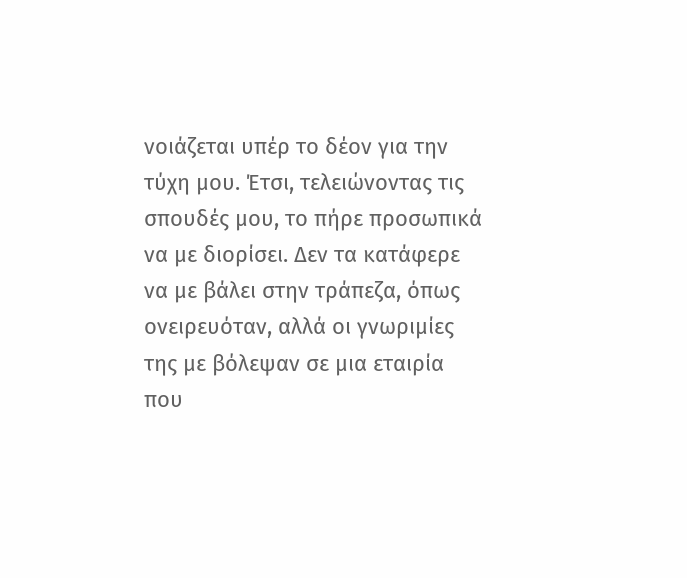νοιάζεται υπέρ το δέον για την τύχη μου. Έτσι, τελειώνοντας τις σπουδές μου, το πήρε προσωπικά να με διορίσει. Δεν τα κατάφερε να με βάλει στην τράπεζα, όπως ονειρευόταν, αλλά οι γνωριμίες της με βόλεψαν σε μια εταιρία που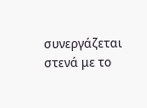συνεργάζεται στενά με το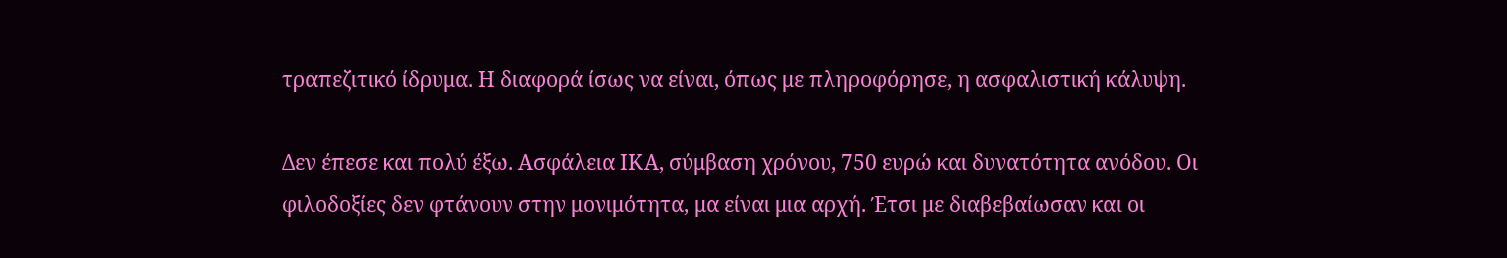τραπεζιτικό ίδρυμα. Η διαφορά ίσως να είναι, όπως με πληροφόρησε, η ασφαλιστική κάλυψη.

Δεν έπεσε και πολύ έξω. Ασφάλεια ΙΚΑ, σύμβαση χρόνου, 750 ευρώ και δυνατότητα ανόδου. Οι φιλοδοξίες δεν φτάνουν στην μονιμότητα, μα είναι μια αρχή. Έτσι με διαβεβαίωσαν και οι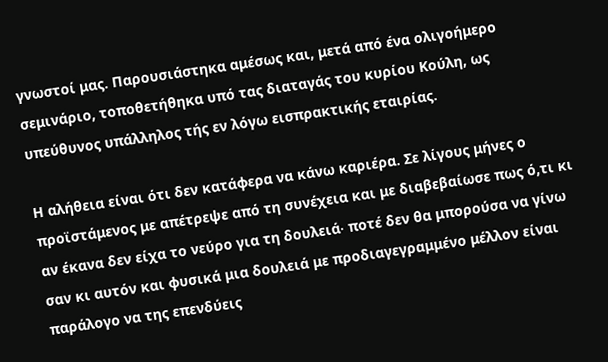γνωστοί μας. Παρουσιάστηκα αμέσως και, μετά από ένα ολιγοήμερο σεμινάριο, τοποθετήθηκα υπό τας διαταγάς του κυρίου Κούλη, ως υπεύθυνος υπάλληλος τής εν λόγω εισπρακτικής εταιρίας.

Η αλήθεια είναι ότι δεν κατάφερα να κάνω καριέρα. Σε λίγους μήνες ο προϊστάμενος με απέτρεψε από τη συνέχεια και με διαβεβαίωσε πως ό,τι κι αν έκανα δεν είχα το νεύρο για τη δουλειά∙ ποτέ δεν θα μπορούσα να γίνω σαν κι αυτόν και φυσικά μια δουλειά με προδιαγεγραμμένο μέλλον είναι παράλογο να της επενδύεις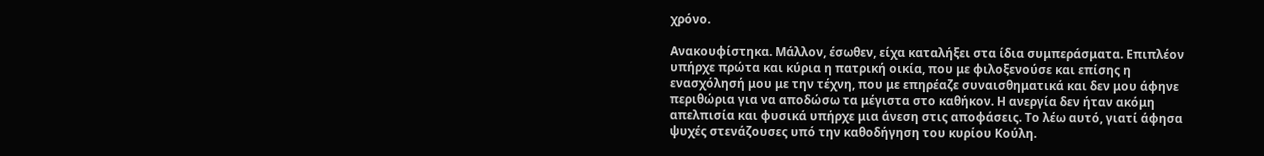χρόνο.

Ανακουφίστηκα. Μάλλον, έσωθεν, είχα καταλήξει στα ίδια συμπεράσματα. Επιπλέον υπήρχε πρώτα και κύρια η πατρική οικία, που με φιλοξενούσε και επίσης η ενασχόλησή μου με την τέχνη, που με επηρέαζε συναισθηματικά και δεν μου άφηνε περιθώρια για να αποδώσω τα μέγιστα στο καθήκον. Η ανεργία δεν ήταν ακόμη απελπισία και φυσικά υπήρχε μια άνεση στις αποφάσεις. Το λέω αυτό, γιατί άφησα ψυχές στενάζουσες υπό την καθοδήγηση του κυρίου Κούλη.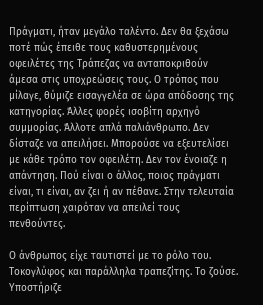Πράγματι, ήταν μεγάλο ταλέντο. Δεν θα ξεχάσω ποτέ πώς έπειθε τους καθυστερημένους οφειλέτες της Τράπεζας να ανταποκριθούν άμεσα στις υποχρεώσεις τους. Ο τρόπος που μίλαγε, θύμιζε εισαγγελέα σε ώρα απόδοσης της κατηγορίας. Άλλες φορές ισοβίτη αρχηγό συμμορίας. Άλλοτε απλά παλιάνθρωπο. Δεν δίσταζε να απειλήσει. Μπορούσε να εξευτελίσει με κάθε τρόπο τον οφειλέτη. Δεν τον ένοιαζε η απάντηση. Πού είναι ο άλλος, ποιος πράγματι είναι, τι είναι, αν ζει ή αν πέθανε. Στην τελευταία περίπτωση χαιρόταν να απειλεί τους πενθούντες.

Ο άνθρωπος είχε ταυτιστεί με το ρόλο του. Τοκογλύφος και παράλληλα τραπεζίτης. Το ζούσε. Υποστήριζε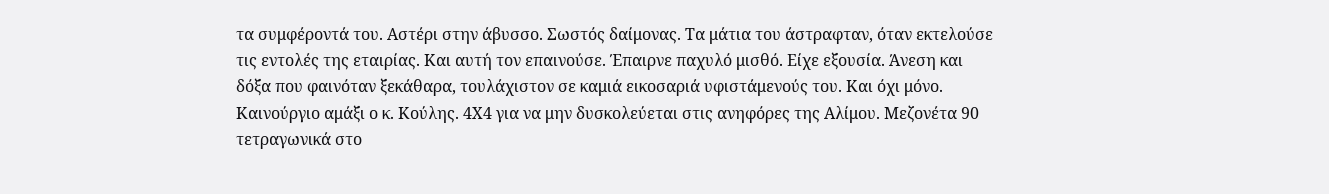τα συμφέροντά του. Αστέρι στην άβυσσο. Σωστός δαίμονας. Τα μάτια του άστραφταν, όταν εκτελούσε τις εντολές της εταιρίας. Και αυτή τον επαινούσε. Έπαιρνε παχυλό μισθό. Είχε εξουσία. Άνεση και δόξα που φαινόταν ξεκάθαρα, τουλάχιστον σε καμιά εικοσαριά υφιστάμενούς του. Και όχι μόνο. Καινούργιο αμάξι ο κ. Κούλης. 4Χ4 για να μην δυσκολεύεται στις ανηφόρες της Αλίμου. Μεζονέτα 90 τετραγωνικά στο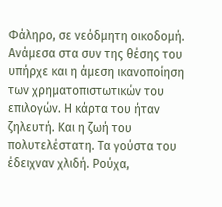Φάληρο, σε νεόδμητη οικοδομή. Ανάμεσα στα συν της θέσης του υπήρχε και η άμεση ικανοποίηση των χρηματοπιστωτικών του επιλογών. Η κάρτα του ήταν ζηλευτή. Και η ζωή του πολυτελέστατη. Τα γούστα του έδειχναν χλιδή. Ρούχα,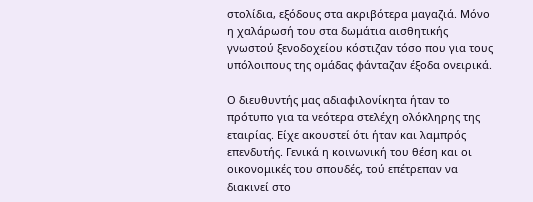στολίδια, εξόδους στα ακριβότερα μαγαζιά. Μόνο η χαλάρωσή του στα δωμάτια αισθητικής γνωστού ξενοδοχείου κόστιζαν τόσο που για τους υπόλοιπους της ομάδας φάνταζαν έξοδα ονειρικά.

Ο διευθυντής μας αδιαφιλονίκητα ήταν το πρότυπο για τα νεότερα στελέχη ολόκληρης της εταιρίας. Είχε ακουστεί ότι ήταν και λαμπρός επενδυτής. Γενικά η κοινωνική του θέση και οι οικονομικές του σπουδές, τού επέτρεπαν να διακινεί στο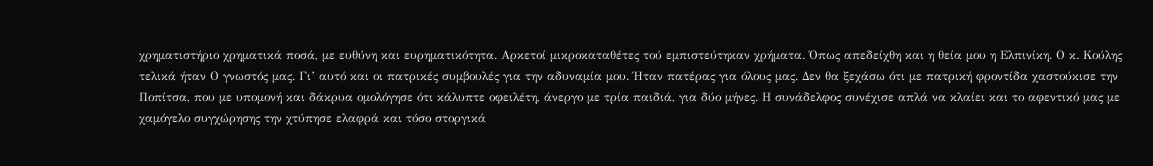χρηματιστήριο χρηματικά ποσά, με ευθύνη και ευρηματικότητα. Αρκετοί μικροκαταθέτες τού εμπιστεύτηκαν χρήματα. Όπως απεδείχθη και η θεία μου η Ελπινίκη. Ο κ. Κούλης τελικά ήταν Ο γνωστός μας. Γι’ αυτό και οι πατρικές συμβουλές για την αδυναμία μου. Ήταν πατέρας για όλους μας. Δεν θα ξεχάσω ότι με πατρική φροντίδα χαστούκισε την Ποπίτσα, που με υπομονή και δάκρυα ομολόγησε ότι κάλυπτε οφειλέτη, άνεργο με τρία παιδιά, για δύο μήνες. Η συνάδελφος συνέχισε απλά να κλαίει και το αφεντικό μας με χαμόγελο συγχώρησης την χτύπησε ελαφρά και τόσο στοργικά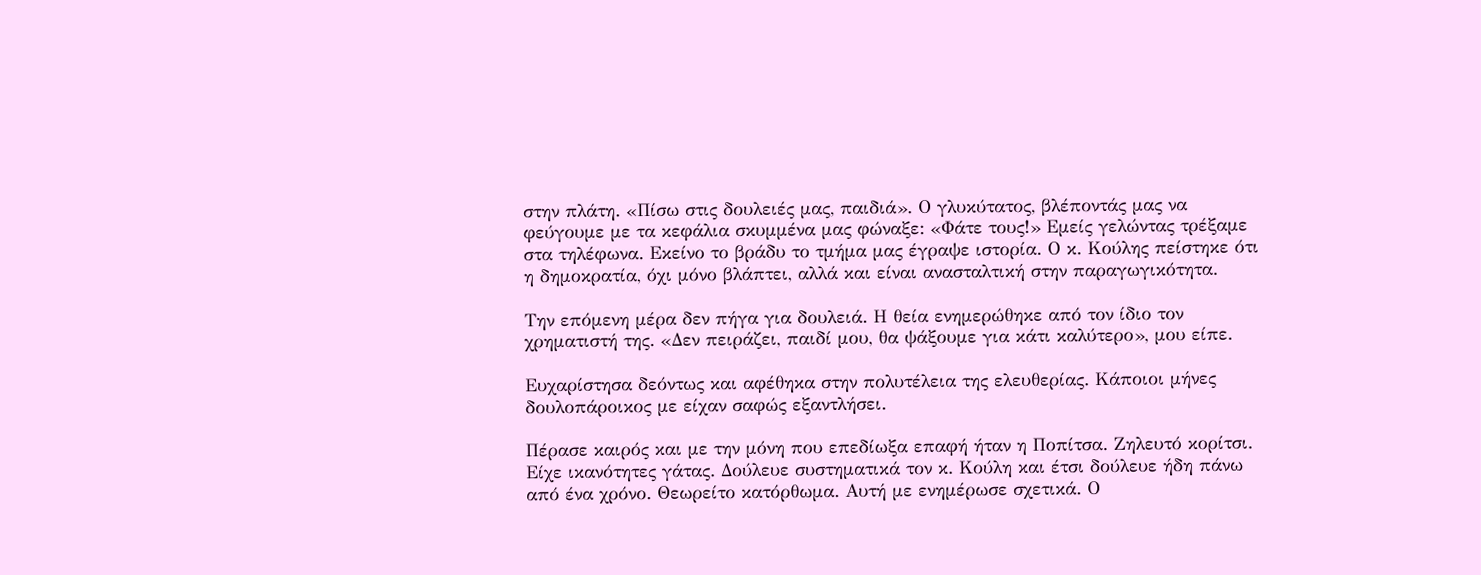στην πλάτη. «Πίσω στις δουλειές μας, παιδιά». Ο γλυκύτατος, βλέποντάς μας να φεύγουμε με τα κεφάλια σκυμμένα μας φώναξε: «Φάτε τους!» Εμείς γελώντας τρέξαμε στα τηλέφωνα. Εκείνο το βράδυ το τμήμα μας έγραψε ιστορία. Ο κ. Κούλης πείστηκε ότι η δημοκρατία, όχι μόνο βλάπτει, αλλά και είναι ανασταλτική στην παραγωγικότητα.

Την επόμενη μέρα δεν πήγα για δουλειά. Η θεία ενημερώθηκε από τον ίδιο τον χρηματιστή της. «Δεν πειράζει, παιδί μου, θα ψάξουμε για κάτι καλύτερο», μου είπε.

Ευχαρίστησα δεόντως και αφέθηκα στην πολυτέλεια της ελευθερίας. Κάποιοι μήνες δουλοπάροικος με είχαν σαφώς εξαντλήσει.

Πέρασε καιρός και με την μόνη που επεδίωξα επαφή ήταν η Ποπίτσα. Ζηλευτό κορίτσι. Είχε ικανότητες γάτας. Δούλευε συστηματικά τον κ. Κούλη και έτσι δούλευε ήδη πάνω από ένα χρόνο. Θεωρείτο κατόρθωμα. Αυτή με ενημέρωσε σχετικά. Ο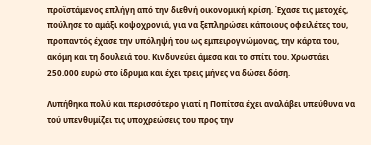προϊστάμενος επλήγη από την διεθνή οικονομική κρίση. Έχασε τις μετοχές, πούλησε το αμάξι κοψοχρονιά, για να ξεπληρώσει κάποιους οφειλέτες του, προπαντός έχασε την υπόληψή του ως εμπειρογνώμονας, την κάρτα του, ακόμη και τη δουλειά του. Κινδυνεύει άμεσα και το σπίτι του. Χρωστάει 250.000 ευρώ στο ίδρυμα και έχει τρεις μήνες να δώσει δόση.

Λυπήθηκα πολύ και περισσότερο γιατί η Ποπίτσα έχει αναλάβει υπεύθυνα να τού υπενθυμίζει τις υποχρεώσεις του προς την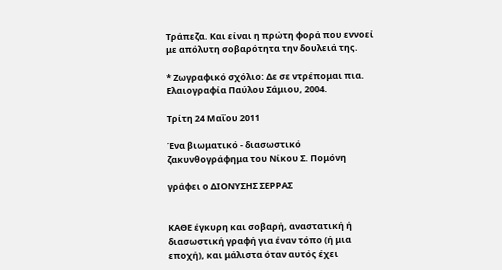Τράπεζα. Και είναι η πρώτη φορά που εννοεί με απόλυτη σοβαρότητα την δουλειά της.

* Ζωγραφικό σχόλιο: Δε σε ντρέπομαι πια. Ελαιογραφία Παύλου Σάμιου, 2004.

Τρίτη 24 Μαΐου 2011

Ένα βιωματικό - διασωστικό ζακυνθογράφημα του Νίκου Σ. Πομόνη

γράφει ο ΔΙΟΝΥΣΗΣ ΣΕΡΡΑΣ


ΚΑΘΕ έγκυρη και σοβαρή, αναστατική ή διασωστική γραφή για έναν τόπο (ή μια εποχή), και μάλιστα όταν αυτός έχει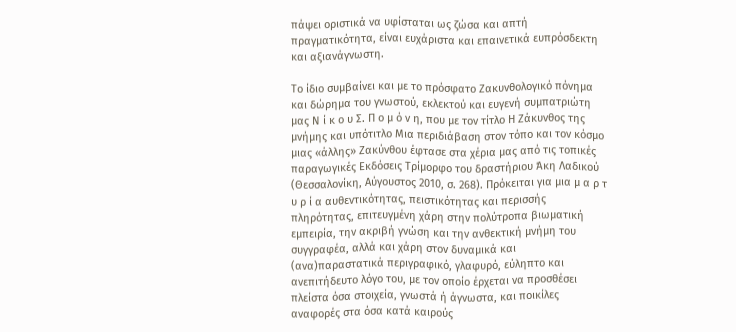πάψει οριστικά να υφίσταται ως ζώσα και απτή πραγματικότητα, είναι ευχάριστα και επαινετικά ευπρόσδεκτη και αξιανάγνωστη.

Το ίδιο συμβαίνει και με το πρόσφατο Ζακυνθολογικό πόνημα και δώρημα του γνωστού, εκλεκτού και ευγενή συμπατριώτη μας Ν ί κ ο υ Σ. Π ο μ ό ν η, που με τον τίτλο Η Ζάκυνθος της μνήμης και υπότιτλο Μια περιδιάβαση στον τόπο και τον κόσμο μιας «άλλης» Ζακύνθου έφτασε στα χέρια μας από τις τοπικές παραγωγικές Εκδόσεις Τρίμορφο του δραστήριου Άκη Λαδικού (Θεσσαλονίκη, Αύγουστος 2010, σ. 268). Πρόκειται για μια μ α ρ τ υ ρ ί α αυθεντικότητας, πειστικότητας και περισσής πληρότητας, επιτευγμένη χάρη στην πολύτροπα βιωματική εμπειρία, την ακριβή γνώση και την ανθεκτική μνήμη του συγγραφέα, αλλά και χάρη στον δυναμικά και (ανα)παραστατικά περιγραφικό, γλαφυρό, εύληπτο και ανεπιτήδευτο λόγο του, με τον οποίο έρχεται να προσθέσει πλείστα όσα στοιχεία, γνωστά ή άγνωστα, και ποικίλες αναφορές στα όσα κατά καιρούς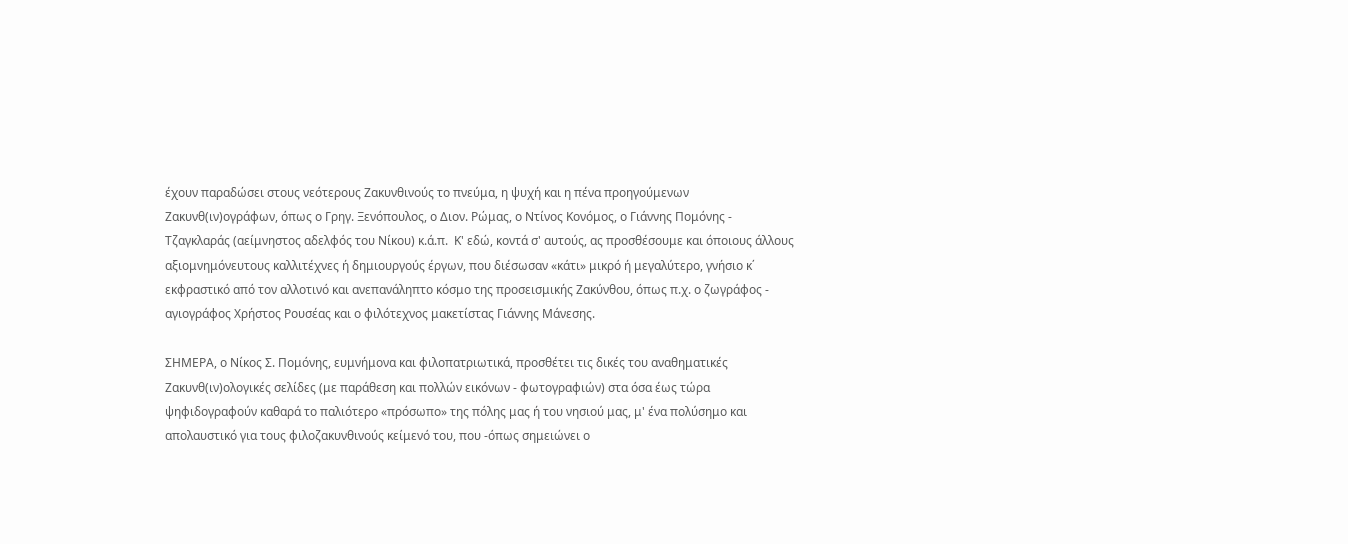έχουν παραδώσει στους νεότερους Ζακυνθινούς το πνεύμα, η ψυχή και η πένα προηγούμενων Ζακυνθ(ιν)ογράφων, όπως ο Γρηγ. Ξενόπουλος, ο Διον. Ρώμας, ο Ντίνος Κονόμος, ο Γιάννης Πομόνης - Τζαγκλαράς (αείμνηστος αδελφός του Νίκου) κ.ά.π.  Κ' εδώ, κοντά σ' αυτούς, ας προσθέσουμε και όποιους άλλους αξιομνημόνευτους καλλιτέχνες ή δημιουργούς έργων, που διέσωσαν «κάτι» μικρό ή μεγαλύτερο, γνήσιο κ΄ εκφραστικό από τον αλλοτινό και ανεπανάληπτο κόσμο της προσεισμικής Ζακύνθου, όπως π.χ. ο ζωγράφος - αγιογράφος Χρήστος Ρουσέας και ο φιλότεχνος μακετίστας Γιάννης Μάνεσης.

ΣΗΜΕΡΑ, ο Νίκος Σ. Πομόνης, ευμνήμονα και φιλοπατριωτικά, προσθέτει τις δικές του αναθηματικές Ζακυνθ(ιν)ολογικές σελίδες (με παράθεση και πολλών εικόνων - φωτογραφιών) στα όσα έως τώρα ψηφιδογραφούν καθαρά το παλιότερο «πρόσωπο» της πόλης μας ή του νησιού μας, μ' ένα πολύσημο και απολαυστικό για τους φιλοζακυνθινούς κείμενό του, που -όπως σημειώνει ο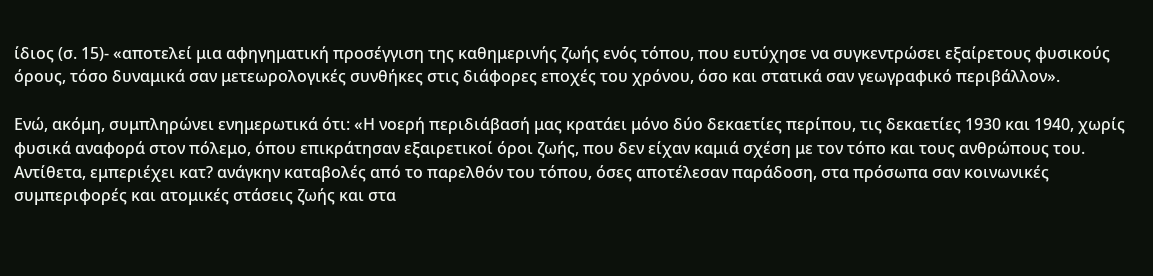ίδιος (σ. 15)- «αποτελεί μια αφηγηματική προσέγγιση της καθημερινής ζωής ενός τόπου, που ευτύχησε να συγκεντρώσει εξαίρετους φυσικούς όρους, τόσο δυναμικά σαν μετεωρολογικές συνθήκες στις διάφορες εποχές του χρόνου, όσο και στατικά σαν γεωγραφικό περιβάλλον».

Ενώ, ακόμη, συμπληρώνει ενημερωτικά ότι: «Η νοερή περιδιάβασή μας κρατάει μόνο δύο δεκαετίες περίπου, τις δεκαετίες 1930 και 1940, χωρίς φυσικά αναφορά στον πόλεμο, όπου επικράτησαν εξαιρετικοί όροι ζωής, που δεν είχαν καμιά σχέση με τον τόπο και τους ανθρώπους του. Αντίθετα, εμπεριέχει κατ? ανάγκην καταβολές από το παρελθόν του τόπου, όσες αποτέλεσαν παράδοση, στα πρόσωπα σαν κοινωνικές συμπεριφορές και ατομικές στάσεις ζωής και στα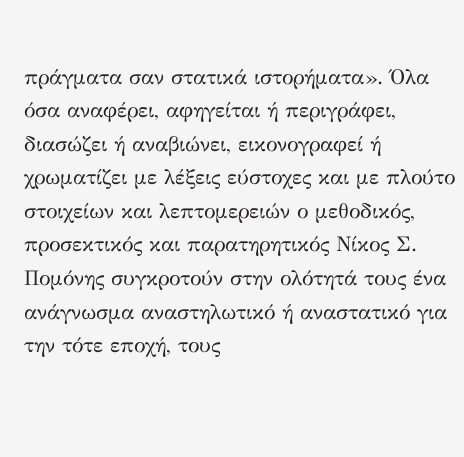πράγματα σαν στατικά ιστορήματα». Όλα όσα αναφέρει, αφηγείται ή περιγράφει, διασώζει ή αναβιώνει, εικονογραφεί ή χρωματίζει με λέξεις εύστοχες και με πλούτο στοιχείων και λεπτομερειών ο μεθοδικός, προσεκτικός και παρατηρητικός Νίκος Σ. Πομόνης συγκροτούν στην ολότητά τους ένα ανάγνωσμα αναστηλωτικό ή αναστατικό για την τότε εποχή, τους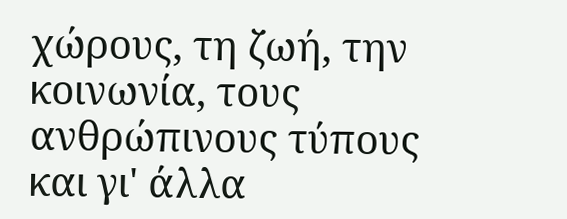χώρους, τη ζωή, την κοινωνία, τους ανθρώπινους τύπους και γι' άλλα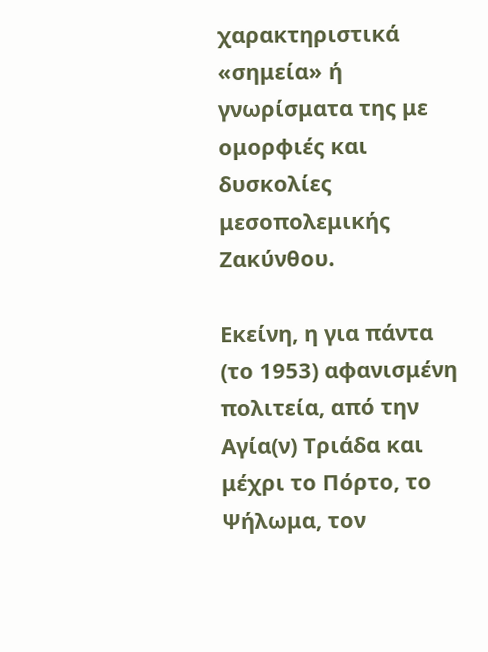χαρακτηριστικά «σημεία» ή γνωρίσματα της με ομορφιές και δυσκολίες μεσοπολεμικής Ζακύνθου.

Εκείνη, η για πάντα (το 1953) αφανισμένη πολιτεία, από την Αγία(ν) Τριάδα και μέχρι το Πόρτο, το Ψήλωμα, τον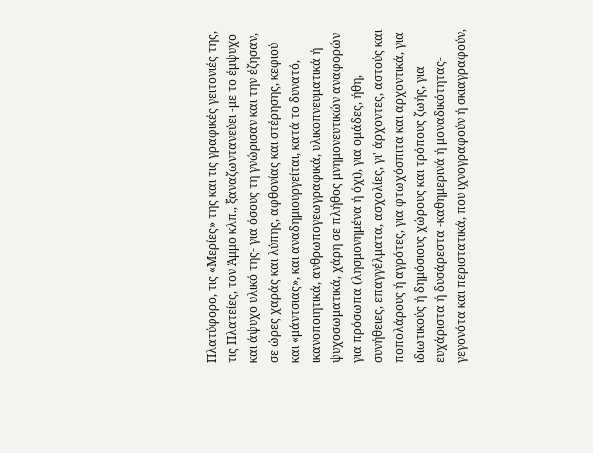Πλατύφορο, τις «Μερίες» της και τις γραφικές γειτονιές της, τις Πλατείες, τον Άμμο κλπ., ξαναζωντανεύει -με το έμψυχο και άψυχο υλικό της- για όσους τη γνώρισαν και την έζησαν, σε ώρες χαράς και λύπης, αφθονίας και στέρησης, κεφιού και «μάντσιας», και αναδημιουργείται, κατά το δυνατό, ικανοποιητικά, ανθρωπογεωγραφικά, υλικοπνευματικά ή ψυχοσωματικά, χάρη σε πλήθος μνημονευτικών αναφορών για πρόσωπα (λησμονημένα ή όχι), για ομάδες, ήθη, συνήθειες, επαγγέλματα, ασχολίες, γι' άρχοντες, αστούς και ποπολάρους ή αγρότες, για φτωχόσπιτα και αρχοντικά, για ιδιωτικούς ή δημόσιους χώρους και τρόπους ζωής, για ευχάριστα ή δυσάρεστα -καθημερινά ή μοναδικότητας- γεγονότα και περιστατικά, που ιχνογραφούν ή σκιαγραφούν,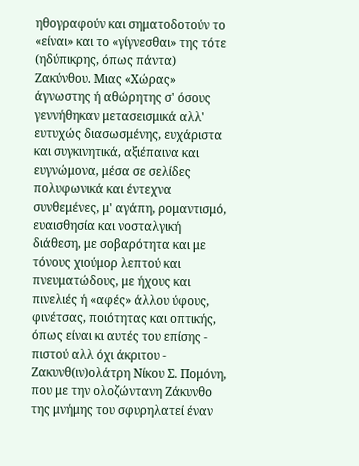ηθογραφούν και σηματοδοτούν το «είναι» και το «γίγνεσθαι» της τότε (ηδύπικρης, όπως πάντα) Ζακύνθου. Μιας «Χώρας» άγνωστης ή αθώρητης σ' όσους γεννήθηκαν μετασεισμικά αλλ' ευτυχώς διασωσμένης, ευχάριστα και συγκινητικά, αξιέπαινα και ευγνώμονα, μέσα σε σελίδες πολυφωνικά και έντεχνα συνθεμένες, μ' αγάπη, ρομαντισμό, ευαισθησία και νοσταλγική διάθεση, με σοβαρότητα και με τόνους χιούμορ λεπτού και πνευματώδους, με ήχους και πινελιές ή «αφές» άλλου ύφους, φινέτσας, ποιότητας και οπτικής, όπως είναι κι αυτές του επίσης - πιστού αλλ όχι άκριτου - Ζακυνθ(ιν)ολάτρη Νίκου Σ. Πομόνη, που με την ολοζώντανη Ζάκυνθο της μνήμης του σφυρηλατεί έναν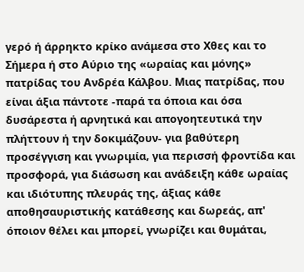γερό ή άρρηκτο κρίκο ανάμεσα στο Χθες και το Σήμερα ή στο Αύριο της «ωραίας και μόνης» πατρίδας του Ανδρέα Κάλβου. Μιας πατρίδας, που είναι άξια πάντοτε -παρά τα όποια και όσα δυσάρεστα ή αρνητικά και απογοητευτικά την πλήττουν ή την δοκιμάζουν- για βαθύτερη προσέγγιση και γνωριμία, για περισσή φροντίδα και προσφορά, για διάσωση και ανάδειξη κάθε ωραίας και ιδιότυπης πλευράς της, άξιας κάθε αποθησαυριστικής κατάθεσης και δωρεάς, απ' όποιον θέλει και μπορεί, γνωρίζει και θυμάται,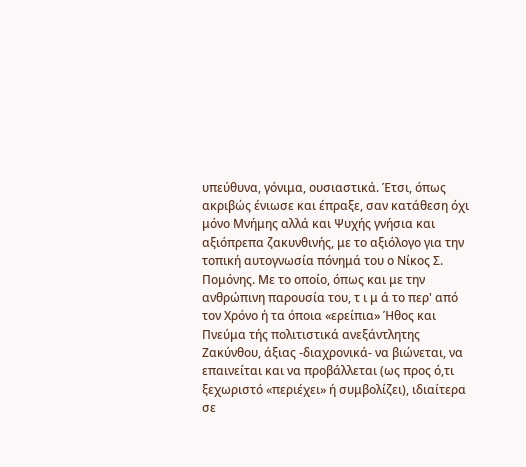υπεύθυνα, γόνιμα, ουσιαστικά. Έτσι, όπως ακριβώς ένιωσε και έπραξε, σαν κατάθεση όχι μόνο Μνήμης αλλά και Ψυχής γνήσια και αξιόπρεπα ζακυνθινής, με το αξιόλογο για την τοπική αυτογνωσία πόνημά του ο Νίκος Σ. Πομόνης. Με το οποίο, όπως και με την ανθρώπινη παρουσία του, τ ι μ ά το περ' από τον Χρόνο ή τα όποια «ερείπια» Ήθος και Πνεύμα τής πολιτιστικά ανεξάντλητης Ζακύνθου, άξιας -διαχρονικά- να βιώνεται, να επαινείται και να προβάλλεται (ως προς ό,τι ξεχωριστό «περιέχει» ή συμβολίζει), ιδιαίτερα σε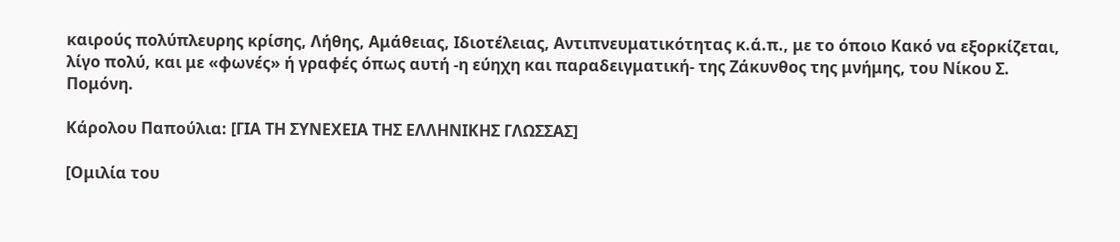καιρούς πολύπλευρης κρίσης, Λήθης, Αμάθειας, Ιδιοτέλειας, Αντιπνευματικότητας κ.ά.π., με το όποιο Κακό να εξορκίζεται, λίγο πολύ, και με «φωνές» ή γραφές όπως αυτή -η εύηχη και παραδειγματική- της Ζάκυνθος της μνήμης, του Νίκου Σ. Πομόνη.

Κάρολου Παπούλια: [ΓΙΑ ΤΗ ΣΥΝΕΧΕΙΑ ΤΗΣ ΕΛΛΗΝΙΚΗΣ ΓΛΩΣΣΑΣ]

[Ομιλία του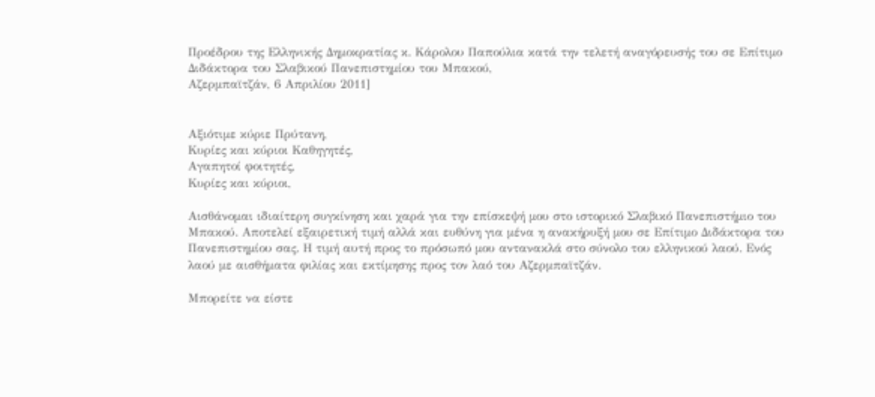Προέδρου της Ελληνικής Δημοκρατίας κ. Κάρολου Παπούλια κατά την τελετή αναγόρευσής του σε Επίτιμο Διδάκτορα του Σλαβικού Πανεπιστημίου του Μπακού,
Αζερμπαϊτζάν, 6 Απριλίου 2011]


Αξιότιμε κύριε Πρύτανη,
Κυρίες και κύριοι Καθηγητές,
Αγαπητοί φοιτητές,
Κυρίες και κύριοι,

Αισθάνομαι ιδιαίτερη συγκίνηση και χαρά για την επίσκεψή μου στο ιστορικό Σλαβικό Πανεπιστήμιο του Μπακού. Αποτελεί εξαιρετική τιμή αλλά και ευθύνη για μένα η ανακήρυξή μου σε Επίτιμο Διδάκτορα του Πανεπιστημίου σας. Η τιμή αυτή προς το πρόσωπό μου αντανακλά στο σύνολο του ελληνικού λαού. Ενός λαού με αισθήματα φιλίας και εκτίμησης προς τον λαό του Αζερμπαϊτζάν.

Μπορείτε να είστε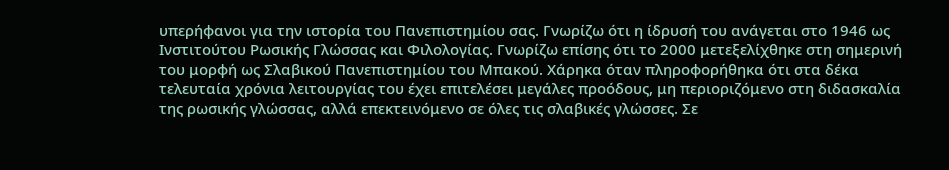υπερήφανοι για την ιστορία του Πανεπιστημίου σας. Γνωρίζω ότι η ίδρυσή του ανάγεται στο 1946 ως Ινστιτούτου Ρωσικής Γλώσσας και Φιλολογίας. Γνωρίζω επίσης ότι το 2000 μετεξελίχθηκε στη σημερινή του μορφή ως Σλαβικού Πανεπιστημίου του Μπακού. Χάρηκα όταν πληροφορήθηκα ότι στα δέκα τελευταία χρόνια λειτουργίας του έχει επιτελέσει μεγάλες προόδους, μη περιοριζόμενο στη διδασκαλία της ρωσικής γλώσσας, αλλά επεκτεινόμενο σε όλες τις σλαβικές γλώσσες. Σε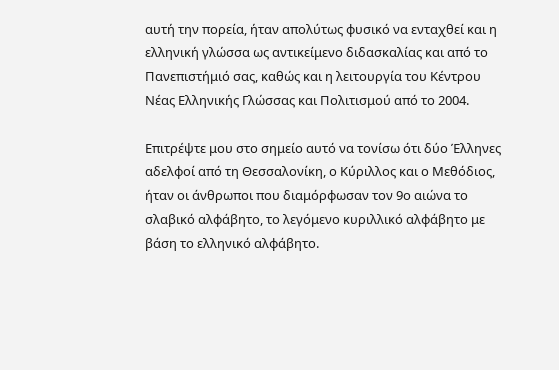αυτή την πορεία, ήταν απολύτως φυσικό να ενταχθεί και η ελληνική γλώσσα ως αντικείμενο διδασκαλίας και από το Πανεπιστήμιό σας, καθώς και η λειτουργία του Κέντρου Νέας Ελληνικής Γλώσσας και Πολιτισμού από το 2004.

Επιτρέψτε μου στο σημείο αυτό να τονίσω ότι δύο Έλληνες αδελφοί από τη Θεσσαλονίκη, ο Κύριλλος και ο Μεθόδιος, ήταν οι άνθρωποι που διαμόρφωσαν τον 9ο αιώνα το σλαβικό αλφάβητο, το λεγόμενο κυριλλικό αλφάβητο με βάση το ελληνικό αλφάβητο.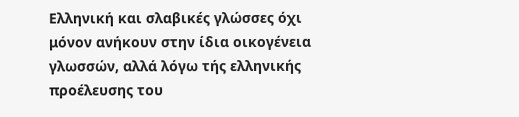Ελληνική και σλαβικές γλώσσες όχι μόνον ανήκουν στην ίδια οικογένεια γλωσσών, αλλά λόγω τής ελληνικής προέλευσης του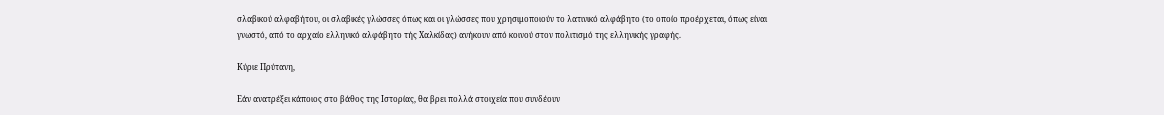σλαβικού αλφαβήτου, οι σλαβικές γλώσσες όπως και οι γλώσσες που χρησιμοποιούν το λατινικό αλφάβητο (το οποίο προέρχεται, όπως είναι γνωστό, από το αρχαίο ελληνικό αλφάβητο τής Χαλκίδας) ανήκουν από κοινού στον πολιτισμό της ελληνικής γραφής.

Κύριε Πρύτανη,

Εάν ανατρέξει κάποιος στο βάθος της Ιστορίας, θα βρει πολλά στοιχεία που συνδέουν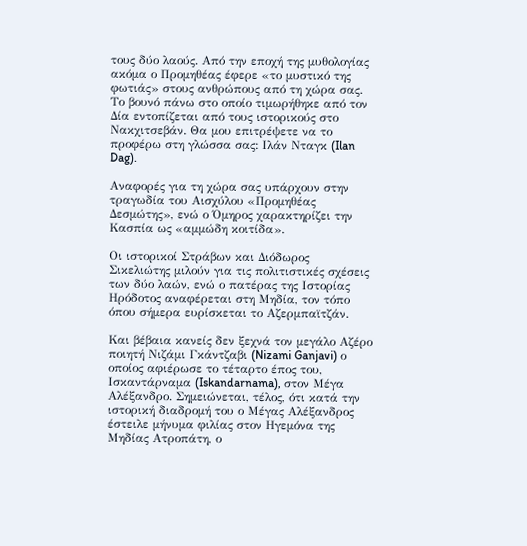τους δύο λαούς. Από την εποχή της μυθολογίας ακόμα ο Προμηθέας έφερε «το μυστικό της φωτιάς» στους ανθρώπους από τη χώρα σας. Το βουνό πάνω στο οποίο τιμωρήθηκε από τον Δία εντοπίζεται από τους ιστορικούς στο Νακχιτσεβάν. Θα μου επιτρέψετε να το προφέρω στη γλώσσα σας: Ιλάν Νταγκ (Ilan Dag).

Αναφορές για τη χώρα σας υπάρχουν στην τραγωδία του Αισχύλου «Προμηθέας Δεσμώτης», ενώ ο Όμηρος χαρακτηρίζει την Κασπία ως «αμμώδη κοιτίδα».

Οι ιστορικοί Στράβων και Διόδωρος Σικελιώτης μιλούν για τις πολιτιστικές σχέσεις των δύο λαών, ενώ ο πατέρας της Ιστορίας Ηρόδοτος αναφέρεται στη Μηδία, τον τόπο όπου σήμερα ευρίσκεται το Αζερμπαϊτζάν.

Και βέβαια κανείς δεν ξεχνά τον μεγάλο Αζέρο ποιητή Νιζάμι Γκάντζαβι (Nizami Ganjavi) ο οποίος αφιέρωσε το τέταρτο έπος του, Ισκαντάρναμα (Iskandarnama), στον Μέγα Αλέξανδρο. Σημειώνεται, τέλος, ότι κατά την ιστορική διαδρομή του ο Μέγας Αλέξανδρος έστειλε μήνυμα φιλίας στον Ηγεμόνα της Μηδίας Ατροπάτη, ο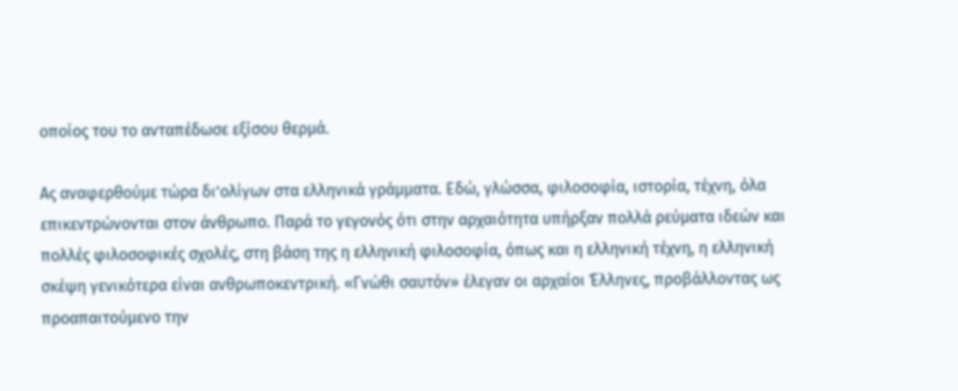οποίος του το ανταπέδωσε εξίσου θερμά.

Ας αναφερθούμε τώρα δι’ολίγων στα ελληνικά γράμματα. Εδώ, γλώσσα, φιλοσοφία, ιστορία, τέχνη, όλα επικεντρώνονται στον άνθρωπο. Παρά το γεγονός ότι στην αρχαιότητα υπήρξαν πολλά ρεύματα ιδεών και πολλές φιλοσοφικές σχολές, στη βάση της η ελληνική φιλοσοφία, όπως και η ελληνική τέχνη, η ελληνική σκέψη γενικότερα είναι ανθρωποκεντρική. «Γνώθι σαυτόν» έλεγαν οι αρχαίοι Έλληνες, προβάλλοντας ως προαπαιτούμενο την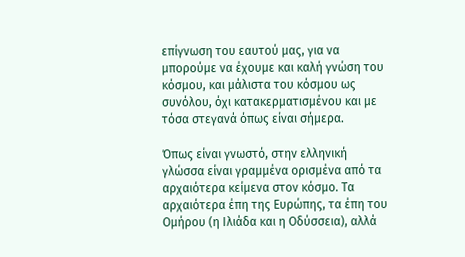επίγνωση του εαυτού μας, για να μπορούμε να έχουμε και καλή γνώση του κόσμου, και μάλιστα του κόσμου ως συνόλου, όχι κατακερματισμένου και με τόσα στεγανά όπως είναι σήμερα.

Όπως είναι γνωστό, στην ελληνική γλώσσα είναι γραμμένα ορισμένα από τα αρχαιότερα κείμενα στον κόσμο. Τα αρχαιότερα έπη της Ευρώπης, τα έπη του Ομήρου (η Ιλιάδα και η Οδύσσεια), αλλά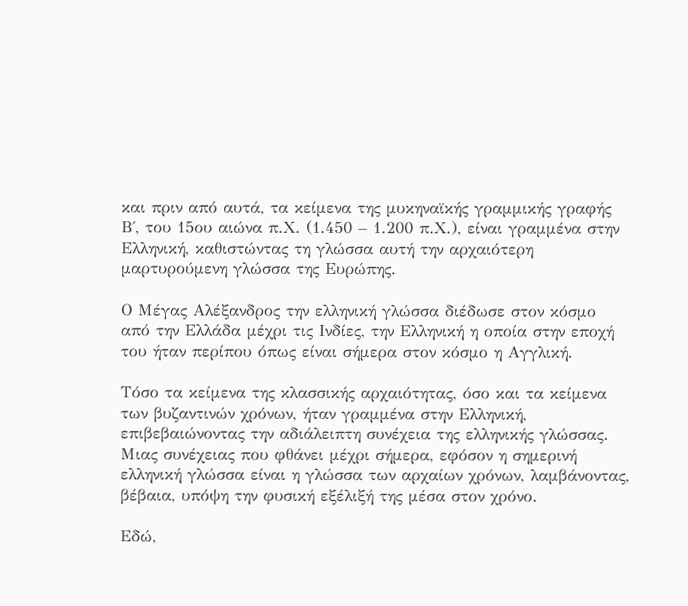και πριν από αυτά, τα κείμενα της μυκηναϊκής γραμμικής γραφής Β΄, του 15ου αιώνα π.Χ. (1.450 – 1.200 π.Χ.), είναι γραμμένα στην Ελληνική, καθιστώντας τη γλώσσα αυτή την αρχαιότερη μαρτυρούμενη γλώσσα της Ευρώπης.

Ο Μέγας Αλέξανδρος την ελληνική γλώσσα διέδωσε στον κόσμο από την Ελλάδα μέχρι τις Ινδίες, την Ελληνική η οποία στην εποχή του ήταν περίπου όπως είναι σήμερα στον κόσμο η Αγγλική.

Τόσο τα κείμενα της κλασσικής αρχαιότητας, όσο και τα κείμενα των βυζαντινών χρόνων, ήταν γραμμένα στην Ελληνική, επιβεβαιώνοντας την αδιάλειπτη συνέχεια της ελληνικής γλώσσας. Μιας συνέχειας που φθάνει μέχρι σήμερα, εφόσον η σημερινή ελληνική γλώσσα είναι η γλώσσα των αρχαίων χρόνων, λαμβάνοντας, βέβαια, υπόψη την φυσική εξέλιξή της μέσα στον χρόνο.

Εδώ,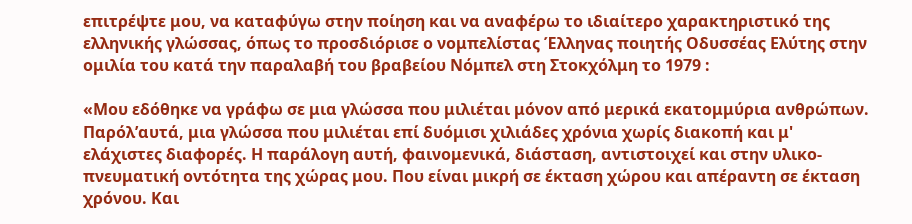επιτρέψτε μου, να καταφύγω στην ποίηση και να αναφέρω το ιδιαίτερο χαρακτηριστικό της ελληνικής γλώσσας, όπως το προσδιόρισε ο νομπελίστας Έλληνας ποιητής Οδυσσέας Ελύτης στην ομιλία του κατά την παραλαβή του βραβείου Νόμπελ στη Στοκχόλμη το 1979 :

«Μου εδόθηκε να γράφω σε μια γλώσσα που μιλιέται μόνον από μερικά εκατομμύρια ανθρώπων. Παρόλ’αυτά, μια γλώσσα που μιλιέται επί δυόμισι χιλιάδες χρόνια χωρίς διακοπή και μ' ελάχιστες διαφορές. Η παράλογη αυτή, φαινομενικά, διάσταση, αντιστοιχεί και στην υλικο-πνευματική οντότητα της χώρας μου. Που είναι μικρή σε έκταση χώρου και απέραντη σε έκταση χρόνου. Και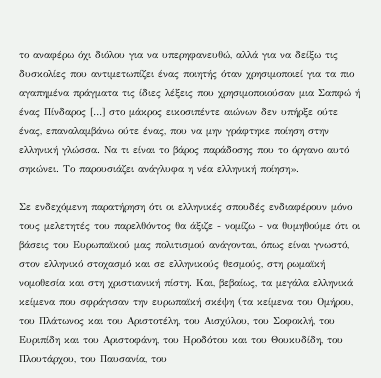το αναφέρω όχι διόλου για να υπερηφανευθώ, αλλά για να δείξω τις δυσκολίες που αντιμετωπίζει ένας ποιητής όταν χρησιμοποιεί για τα πιο αγαπημένα πράγματα τις ίδιες λέξεις που χρησιμοποιούσαν μια Σαπφώ ή ένας Πίνδαρος […] στο μάκρος εικοσιπέντε αιώνων δεν υπήρξε ούτε ένας, επαναλαμβάνω ούτε ένας, που να μην γράφτηκε ποίηση στην ελληνική γλώσσα. Nα τι είναι το βάρος παράδοσης που το όργανο αυτό σηκώνει. Το παρουσιάζει ανάγλυφα η νέα ελληνική ποίηση».

Σε ενδεχόμενη παρατήρηση ότι οι ελληνικές σπουδές ενδιαφέρουν μόνο τους μελετητές του παρελθόντος θα άξιζε - νομίζω - να θυμηθούμε ότι οι βάσεις του Ευρωπαϊκού μας πολιτισμού ανάγονται, όπως είναι γνωστό, στον ελληνικό στοχασμό και σε ελληνικούς θεσμούς, στη ρωμαϊκή νομοθεσία και στη χριστιανική πίστη. Και, βεβαίως, τα μεγάλα ελληνικά κείμενα που σφράγισαν την ευρωπαϊκή σκέψη (τα κείμενα του Ομήρου, του Πλάτωνος και του Αριστοτέλη, του Αισχύλου, του Σοφοκλή, του Ευριπίδη και του Αριστοφάνη, του Ηροδότου και του Θουκυδίδη, του Πλουτάρχου, του Παυσανία, του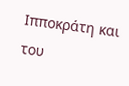Ιπποκράτη και του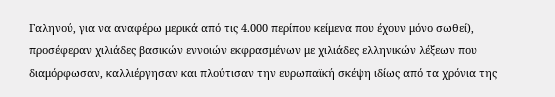Γαληνού, για να αναφέρω μερικά από τις 4.000 περίπου κείμενα που έχουν μόνο σωθεί), προσέφεραν χιλιάδες βασικών εννοιών εκφρασμένων με χιλιάδες ελληνικών λέξεων που διαμόρφωσαν, καλλιέργησαν και πλούτισαν την ευρωπαϊκή σκέψη ιδίως από τα χρόνια της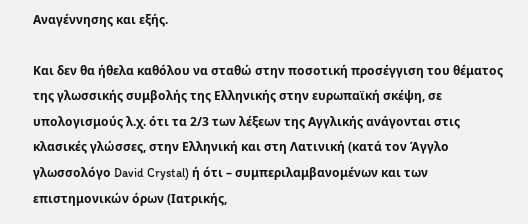Αναγέννησης και εξής.

Και δεν θα ήθελα καθόλου να σταθώ στην ποσοτική προσέγγιση του θέματος της γλωσσικής συμβολής της Ελληνικής στην ευρωπαϊκή σκέψη, σε υπολογισμούς λ.χ. ότι τα 2/3 των λέξεων της Αγγλικής ανάγονται στις κλασικές γλώσσες, στην Ελληνική και στη Λατινική (κατά τον Άγγλο γλωσσολόγο David Crystal) ή ότι – συμπεριλαμβανομένων και των επιστημονικών όρων (Ιατρικής,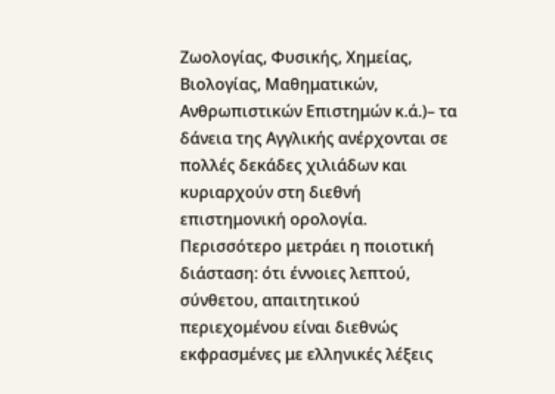Ζωολογίας, Φυσικής, Χημείας, Βιολογίας, Μαθηματικών, Ανθρωπιστικών Επιστημών κ.ά.)– τα δάνεια της Αγγλικής ανέρχονται σε πολλές δεκάδες χιλιάδων και κυριαρχούν στη διεθνή επιστημονική ορολογία. Περισσότερο μετράει η ποιοτική διάσταση: ότι έννοιες λεπτού, σύνθετου, απαιτητικού περιεχομένου είναι διεθνώς εκφρασμένες με ελληνικές λέξεις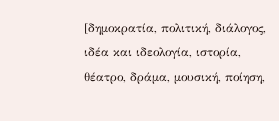[δημοκρατία, πολιτική, διάλογος, ιδέα και ιδεολογία, ιστορία, θέατρο, δράμα, μουσική, ποίηση,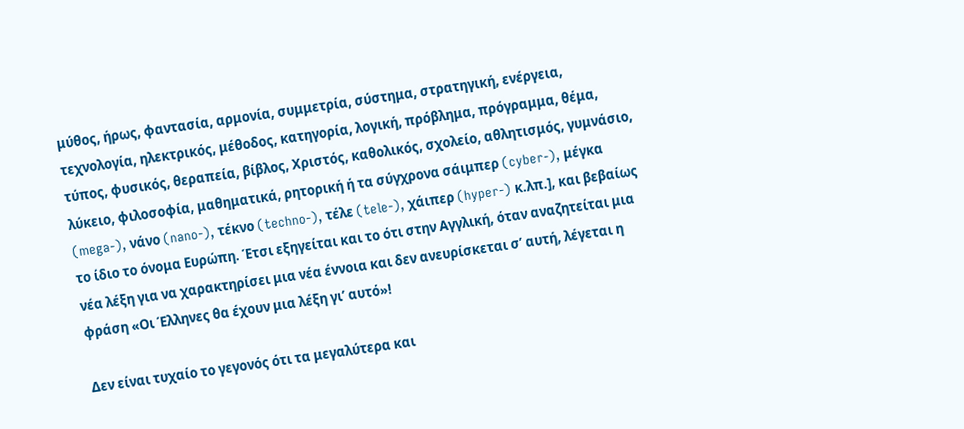μύθος, ήρως, φαντασία, αρμονία, συμμετρία, σύστημα, στρατηγική, ενέργεια, τεχνολογία, ηλεκτρικός, μέθοδος, κατηγορία, λογική, πρόβλημα, πρόγραμμα, θέμα, τύπος, φυσικός, θεραπεία, βίβλος, Χριστός, καθολικός, σχολείο, αθλητισμός, γυμνάσιο, λύκειο, φιλοσοφία, μαθηματικά, ρητορική ή τα σύγχρονα σάιμπερ (cyber-), μέγκα (mega-), νάνο (nano-), τέκνο (techno-), τέλε (tele-), χάιπερ (hyper-) κ.λπ.], και βεβαίως το ίδιο το όνομα Ευρώπη. Έτσι εξηγείται και το ότι στην Αγγλική, όταν αναζητείται μια νέα λέξη για να χαρακτηρίσει μια νέα έννοια και δεν ανευρίσκεται σ’ αυτή, λέγεται η φράση «Οι Έλληνες θα έχουν μια λέξη γι’ αυτό»!

Δεν είναι τυχαίο το γεγονός ότι τα μεγαλύτερα και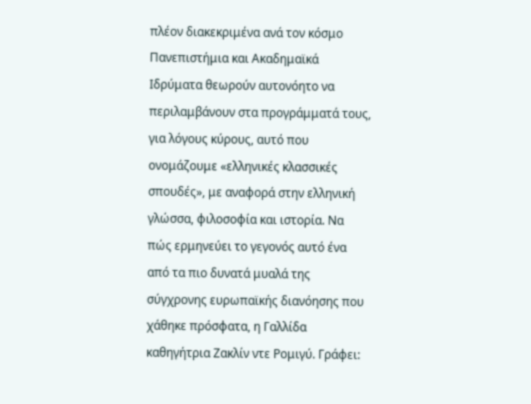πλέον διακεκριμένα ανά τον κόσμο Πανεπιστήμια και Ακαδημαϊκά Ιδρύματα θεωρούν αυτονόητο να περιλαμβάνουν στα προγράμματά τους, για λόγους κύρους, αυτό που ονομάζουμε «ελληνικές κλασσικές σπουδές», με αναφορά στην ελληνική γλώσσα, φιλοσοφία και ιστορία. Να πώς ερμηνεύει το γεγονός αυτό ένα από τα πιο δυνατά μυαλά της σύγχρονης ευρωπαϊκής διανόησης που χάθηκε πρόσφατα, η Γαλλίδα καθηγήτρια Ζακλίν ντε Ρομιγύ. Γράφει: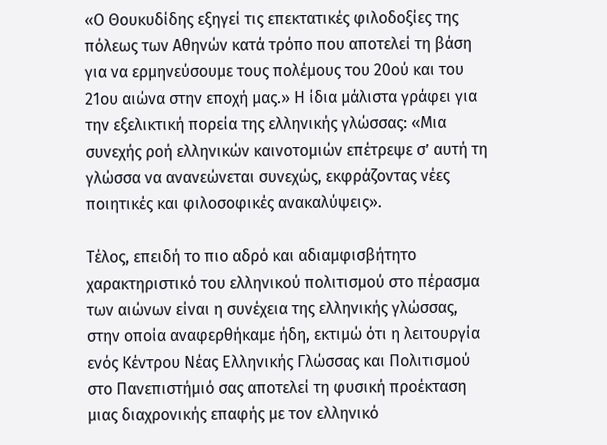«Ο Θουκυδίδης εξηγεί τις επεκτατικές φιλοδοξίες της πόλεως των Αθηνών κατά τρόπο που αποτελεί τη βάση για να ερμηνεύσουμε τους πολέμους του 20ού και του 21ου αιώνα στην εποχή μας.» Η ίδια μάλιστα γράφει για την εξελικτική πορεία της ελληνικής γλώσσας: «Μια συνεχής ροή ελληνικών καινοτομιών επέτρεψε σ’ αυτή τη γλώσσα να ανανεώνεται συνεχώς, εκφράζοντας νέες ποιητικές και φιλοσοφικές ανακαλύψεις».

Τέλος, επειδή το πιο αδρό και αδιαμφισβήτητο χαρακτηριστικό του ελληνικού πολιτισμού στο πέρασμα των αιώνων είναι η συνέχεια της ελληνικής γλώσσας, στην οποία αναφερθήκαμε ήδη, εκτιμώ ότι η λειτουργία ενός Κέντρου Νέας Ελληνικής Γλώσσας και Πολιτισμού στο Πανεπιστήμιό σας αποτελεί τη φυσική προέκταση μιας διαχρονικής επαφής με τον ελληνικό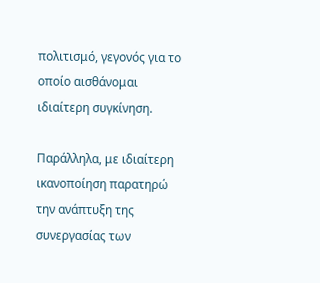πολιτισμό, γεγονός για το οποίο αισθάνομαι ιδιαίτερη συγκίνηση.

Παράλληλα, με ιδιαίτερη ικανοποίηση παρατηρώ την ανάπτυξη της συνεργασίας των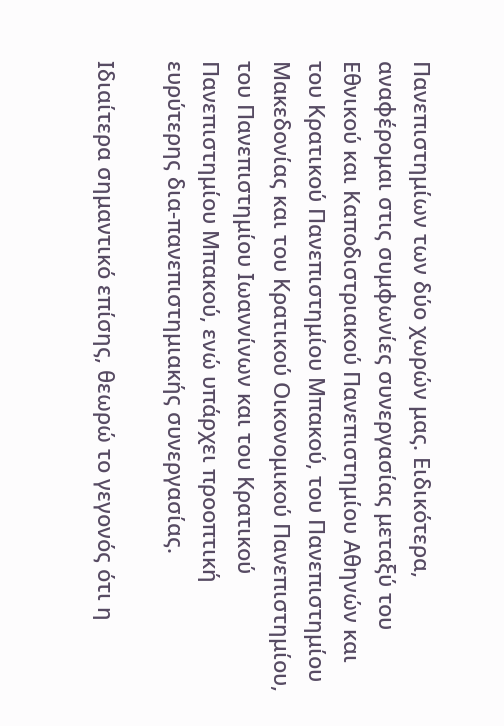Πανεπιστημίων των δύο χωρών μας. Ειδικότερα, αναφέρομαι στις συμφωνίες συνεργασίας μεταξύ του Εθνικού και Καποδιστριακού Πανεπιστημίου Αθηνών και του Κρατικού Πανεπιστημίου Μπακού, του Πανεπιστημίου Μακεδονίας και του Κρατικού Οικονομικού Πανεπιστημίου, του Πανεπιστημίου Ιωαννίνων και του Κρατικού Πανεπιστημίου Μπακού, ενώ υπάρχει προοπτική ευρύτερης δια-πανεπιστημιακής συνεργασίας.

Ιδιαίτερα σημαντικό επίσης, θεωρώ το γεγονός ότι η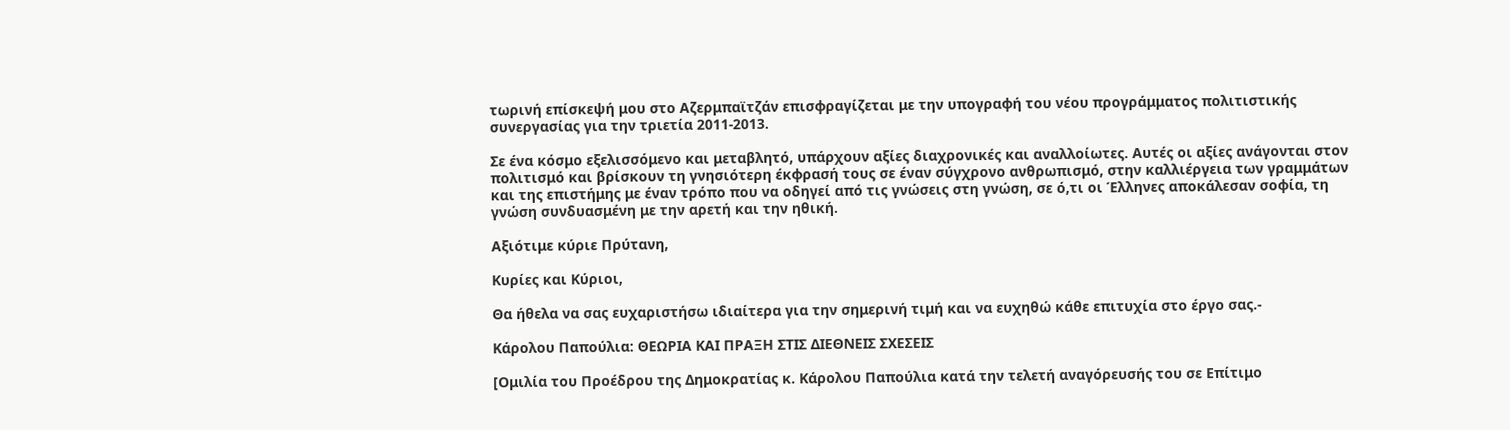τωρινή επίσκεψή μου στο Αζερμπαϊτζάν επισφραγίζεται με την υπογραφή του νέου προγράμματος πολιτιστικής συνεργασίας για την τριετία 2011-2013.

Σε ένα κόσμο εξελισσόμενο και μεταβλητό, υπάρχουν αξίες διαχρονικές και αναλλοίωτες. Αυτές οι αξίες ανάγονται στον πολιτισμό και βρίσκουν τη γνησιότερη έκφρασή τους σε έναν σύγχρονο ανθρωπισμό, στην καλλιέργεια των γραμμάτων και της επιστήμης με έναν τρόπο που να οδηγεί από τις γνώσεις στη γνώση, σε ό,τι οι Έλληνες αποκάλεσαν σοφία, τη γνώση συνδυασμένη με την αρετή και την ηθική.

Αξιότιμε κύριε Πρύτανη,

Κυρίες και Κύριοι,

Θα ήθελα να σας ευχαριστήσω ιδιαίτερα για την σημερινή τιμή και να ευχηθώ κάθε επιτυχία στο έργο σας.-

Κάρολου Παπούλια: ΘΕΩΡΙΑ ΚΑΙ ΠΡΑΞΗ ΣΤΙΣ ΔΙΕΘΝΕΙΣ ΣΧΕΣΕΙΣ

[Ομιλία του Προέδρου της Δημοκρατίας κ. Κάρολου Παπούλια κατά την τελετή αναγόρευσής του σε Επίτιμο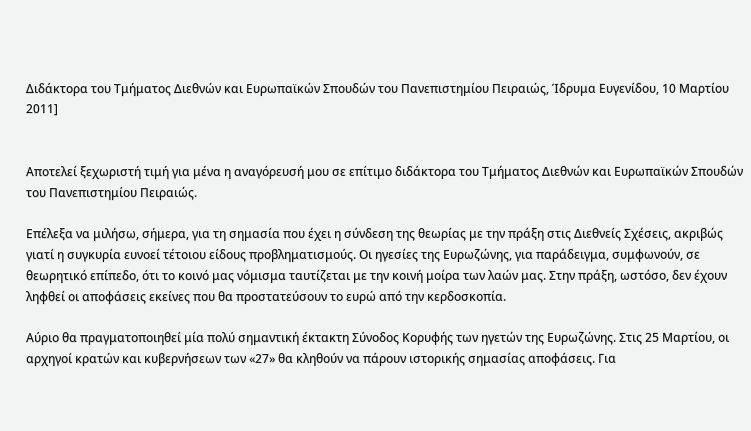Διδάκτορα του Τμήματος Διεθνών και Ευρωπαϊκών Σπουδών του Πανεπιστημίου Πειραιώς, Ίδρυμα Ευγενίδου, 10 Μαρτίου 2011]


Αποτελεί ξεχωριστή τιμή για μένα η αναγόρευσή μου σε επίτιμο διδάκτορα του Τμήματος Διεθνών και Ευρωπαϊκών Σπουδών του Πανεπιστημίου Πειραιώς.

Επέλεξα να μιλήσω, σήμερα, για τη σημασία που έχει η σύνδεση της θεωρίας με την πράξη στις Διεθνείς Σχέσεις, ακριβώς γιατί η συγκυρία ευνοεί τέτοιου είδους προβληματισμούς. Οι ηγεσίες της Ευρωζώνης, για παράδειγμα, συμφωνούν, σε θεωρητικό επίπεδο, ότι το κοινό μας νόμισμα ταυτίζεται με την κοινή μοίρα των λαών μας. Στην πράξη, ωστόσο, δεν έχουν ληφθεί οι αποφάσεις εκείνες που θα προστατεύσουν το ευρώ από την κερδοσκοπία.

Αύριο θα πραγματοποιηθεί μία πολύ σημαντική έκτακτη Σύνοδος Κορυφής των ηγετών της Ευρωζώνης. Στις 25 Μαρτίου, οι αρχηγοί κρατών και κυβερνήσεων των «27» θα κληθούν να πάρουν ιστορικής σημασίας αποφάσεις. Για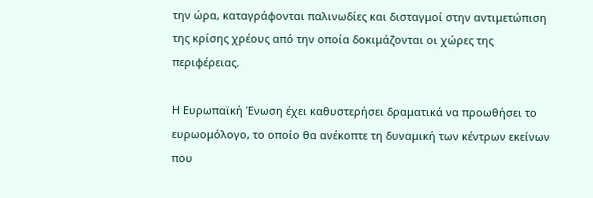την ώρα, καταγράφονται παλινωδίες και δισταγμοί στην αντιμετώπιση της κρίσης χρέους από την οποία δοκιμάζονται οι χώρες της περιφέρειας.

Η Ευρωπαϊκή Ένωση έχει καθυστερήσει δραματικά να προωθήσει το ευρωομόλογο, το οποίο θα ανέκοπτε τη δυναμική των κέντρων εκείνων που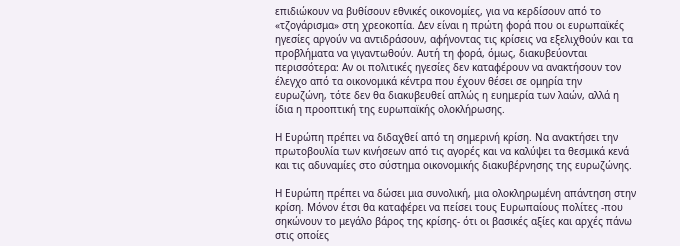επιδιώκουν να βυθίσουν εθνικές οικονομίες, για να κερδίσουν από το «τζογάρισμα» στη χρεοκοπία. Δεν είναι η πρώτη φορά που οι ευρωπαϊκές ηγεσίες αργούν να αντιδράσουν, αφήνοντας τις κρίσεις να εξελιχθούν και τα προβλήματα να γιγαντωθούν. Αυτή τη φορά, όμως, διακυβεύονται περισσότερα: Αν οι πολιτικές ηγεσίες δεν καταφέρουν να ανακτήσουν τον έλεγχο από τα οικονομικά κέντρα που έχουν θέσει σε ομηρία την ευρωζώνη, τότε δεν θα διακυβευθεί απλώς η ευημερία των λαών, αλλά η ίδια η προοπτική της ευρωπαϊκής ολοκλήρωσης.

Η Ευρώπη πρέπει να διδαχθεί από τη σημερινή κρίση. Να ανακτήσει την πρωτοβουλία των κινήσεων από τις αγορές και να καλύψει τα θεσμικά κενά και τις αδυναμίες στο σύστημα οικονομικής διακυβέρνησης της ευρωζώνης.

Η Ευρώπη πρέπει να δώσει μια συνολική, μια ολοκληρωμένη απάντηση στην κρίση. Μόνον έτσι θα καταφέρει να πείσει τους Ευρωπαίους πολίτες -που σηκώνουν το μεγάλο βάρος της κρίσης- ότι οι βασικές αξίες και αρχές πάνω στις οποίες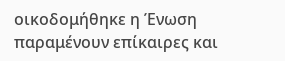οικοδομήθηκε η Ένωση παραμένουν επίκαιρες και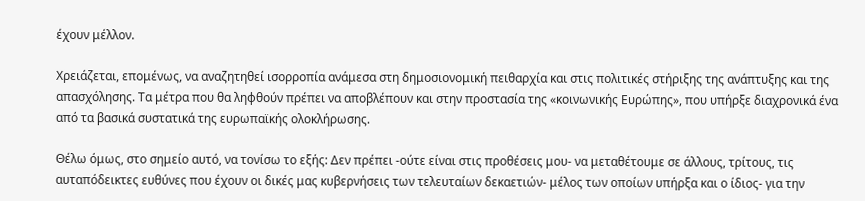έχουν μέλλον.

Χρειάζεται, επομένως, να αναζητηθεί ισορροπία ανάμεσα στη δημοσιονομική πειθαρχία και στις πολιτικές στήριξης της ανάπτυξης και της απασχόλησης. Τα μέτρα που θα ληφθούν πρέπει να αποβλέπουν και στην προστασία της «κοινωνικής Ευρώπης», που υπήρξε διαχρονικά ένα από τα βασικά συστατικά της ευρωπαϊκής ολοκλήρωσης.

Θέλω όμως, στο σημείο αυτό, να τονίσω το εξής: Δεν πρέπει -ούτε είναι στις προθέσεις μου- να μεταθέτουμε σε άλλους, τρίτους, τις αυταπόδεικτες ευθύνες που έχουν οι δικές μας κυβερνήσεις των τελευταίων δεκαετιών- μέλος των οποίων υπήρξα και ο ίδιος- για την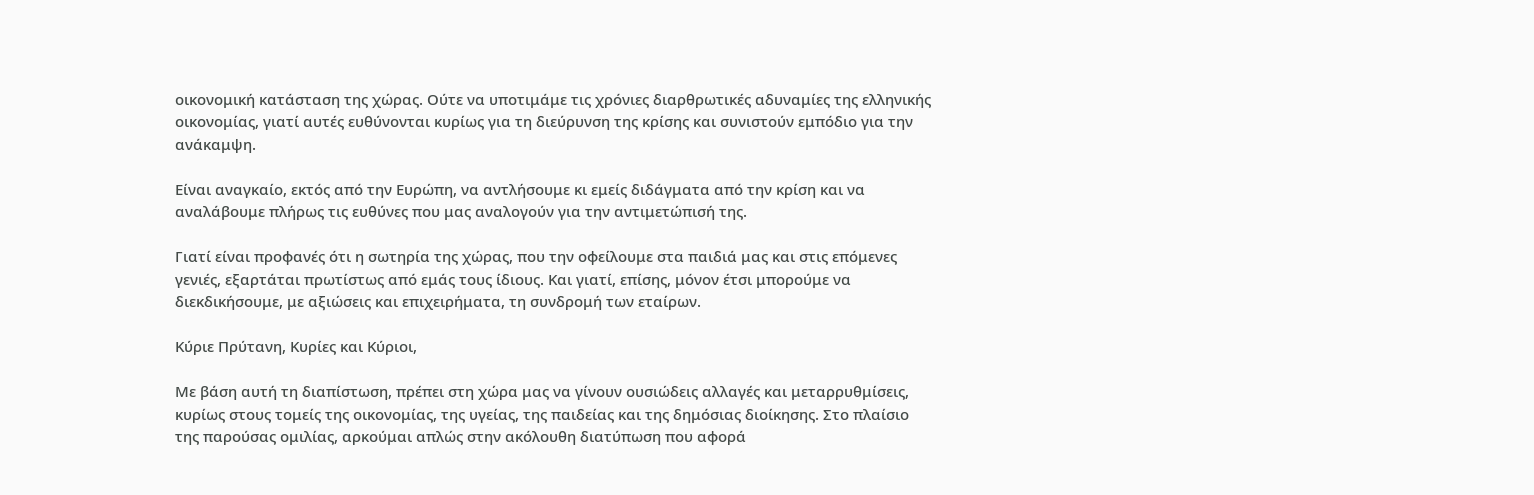οικονομική κατάσταση της χώρας. Ούτε να υποτιμάμε τις χρόνιες διαρθρωτικές αδυναμίες της ελληνικής οικονομίας, γιατί αυτές ευθύνονται κυρίως για τη διεύρυνση της κρίσης και συνιστούν εμπόδιο για την ανάκαμψη.

Είναι αναγκαίο, εκτός από την Ευρώπη, να αντλήσουμε κι εμείς διδάγματα από την κρίση και να αναλάβουμε πλήρως τις ευθύνες που μας αναλογούν για την αντιμετώπισή της.

Γιατί είναι προφανές ότι η σωτηρία της χώρας, που την οφείλουμε στα παιδιά μας και στις επόμενες γενιές, εξαρτάται πρωτίστως από εμάς τους ίδιους. Και γιατί, επίσης, μόνον έτσι μπορούμε να διεκδικήσουμε, με αξιώσεις και επιχειρήματα, τη συνδρομή των εταίρων.

Κύριε Πρύτανη, Κυρίες και Κύριοι,

Με βάση αυτή τη διαπίστωση, πρέπει στη χώρα μας να γίνουν ουσιώδεις αλλαγές και μεταρρυθμίσεις, κυρίως στους τομείς της οικονομίας, της υγείας, της παιδείας και της δημόσιας διοίκησης. Στο πλαίσιο της παρούσας ομιλίας, αρκούμαι απλώς στην ακόλουθη διατύπωση που αφορά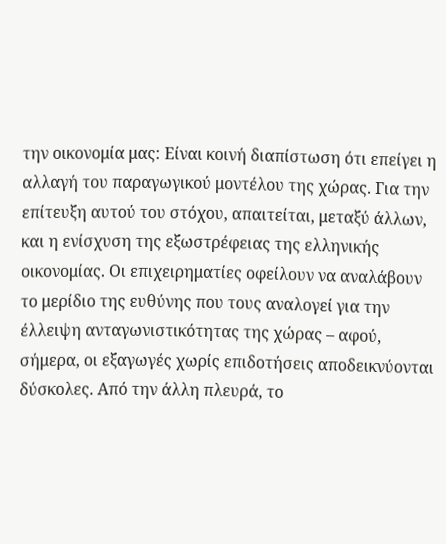την οικονομία μας: Είναι κοινή διαπίστωση ότι επείγει η αλλαγή του παραγωγικού μοντέλου της χώρας. Για την επίτευξη αυτού του στόχου, απαιτείται, μεταξύ άλλων, και η ενίσχυση της εξωστρέφειας της ελληνικής οικονομίας. Οι επιχειρηματίες οφείλουν να αναλάβουν το μερίδιο της ευθύνης που τους αναλογεί για την έλλειψη ανταγωνιστικότητας της χώρας – αφού, σήμερα, οι εξαγωγές χωρίς επιδοτήσεις αποδεικνύονται δύσκολες. Από την άλλη πλευρά, το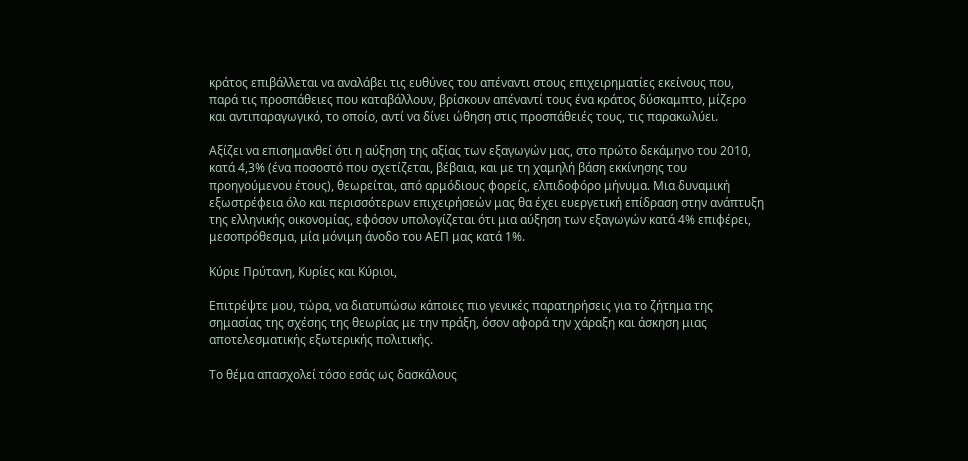κράτος επιβάλλεται να αναλάβει τις ευθύνες του απέναντι στους επιχειρηματίες εκείνους που, παρά τις προσπάθειες που καταβάλλουν, βρίσκουν απέναντί τους ένα κράτος δύσκαμπτο, μίζερο και αντιπαραγωγικό, το οποίο, αντί να δίνει ώθηση στις προσπάθειές τους, τις παρακωλύει.

Αξίζει να επισημανθεί ότι η αύξηση της αξίας των εξαγωγών μας, στο πρώτο δεκάμηνο του 2010, κατά 4,3% (ένα ποσοστό που σχετίζεται, βέβαια, και με τη χαμηλή βάση εκκίνησης του προηγούμενου έτους), θεωρείται, από αρμόδιους φορείς, ελπιδοφόρο μήνυμα. Μια δυναμική εξωστρέφεια όλο και περισσότερων επιχειρήσεών μας θα έχει ευεργετική επίδραση στην ανάπτυξη της ελληνικής οικονομίας, εφόσον υπολογίζεται ότι μια αύξηση των εξαγωγών κατά 4% επιφέρει, μεσοπρόθεσμα, μία μόνιμη άνοδο του ΑΕΠ μας κατά 1%.

Κύριε Πρύτανη, Κυρίες και Κύριοι,

Επιτρέψτε μου, τώρα, να διατυπώσω κάποιες πιο γενικές παρατηρήσεις για το ζήτημα της σημασίας της σχέσης της θεωρίας με την πράξη, όσον αφορά την χάραξη και άσκηση μιας αποτελεσματικής εξωτερικής πολιτικής.

Το θέμα απασχολεί τόσο εσάς ως δασκάλους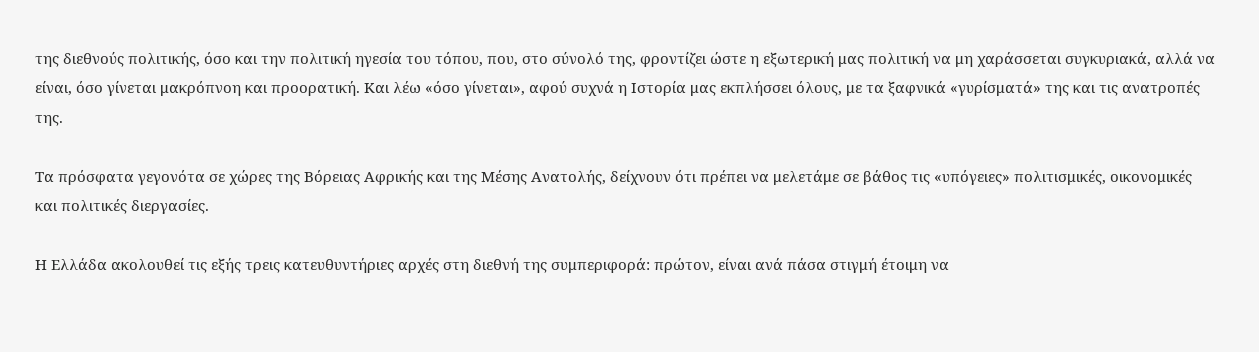της διεθνούς πολιτικής, όσο και την πολιτική ηγεσία του τόπου, που, στο σύνολό της, φροντίζει ώστε η εξωτερική μας πολιτική να μη χαράσσεται συγκυριακά, αλλά να είναι, όσο γίνεται μακρόπνοη και προορατική. Και λέω «όσο γίνεται», αφού συχνά η Ιστορία μας εκπλήσσει όλους, με τα ξαφνικά «γυρίσματά» της και τις ανατροπές της.

Τα πρόσφατα γεγονότα σε χώρες της Βόρειας Αφρικής και της Μέσης Ανατολής, δείχνουν ότι πρέπει να μελετάμε σε βάθος τις «υπόγειες» πολιτισμικές, οικονομικές και πολιτικές διεργασίες.

Η Ελλάδα ακολουθεί τις εξής τρεις κατευθυντήριες αρχές στη διεθνή της συμπεριφορά: πρώτον, είναι ανά πάσα στιγμή έτοιμη να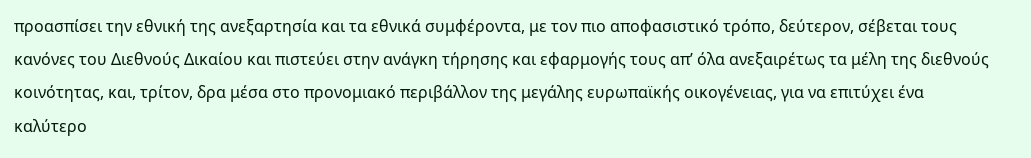προασπίσει την εθνική της ανεξαρτησία και τα εθνικά συμφέροντα, με τον πιο αποφασιστικό τρόπο, δεύτερον, σέβεται τους κανόνες του Διεθνούς Δικαίου και πιστεύει στην ανάγκη τήρησης και εφαρμογής τους απ’ όλα ανεξαιρέτως τα μέλη της διεθνούς κοινότητας, και, τρίτον, δρα μέσα στο προνομιακό περιβάλλον της μεγάλης ευρωπαϊκής οικογένειας, για να επιτύχει ένα καλύτερο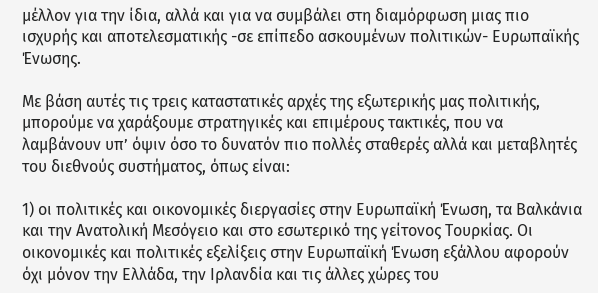μέλλον για την ίδια, αλλά και για να συμβάλει στη διαμόρφωση μιας πιο ισχυρής και αποτελεσματικής -σε επίπεδο ασκουμένων πολιτικών- Ευρωπαϊκής Ένωσης.

Με βάση αυτές τις τρεις καταστατικές αρχές της εξωτερικής μας πολιτικής, μπορούμε να χαράξουμε στρατηγικές και επιμέρους τακτικές, που να λαμβάνουν υπ’ όψιν όσο το δυνατόν πιο πολλές σταθερές αλλά και μεταβλητές του διεθνούς συστήματος, όπως είναι:

1) οι πολιτικές και οικονομικές διεργασίες στην Ευρωπαϊκή Ένωση, τα Βαλκάνια και την Ανατολική Μεσόγειο και στο εσωτερικό της γείτονος Τουρκίας. Οι οικονομικές και πολιτικές εξελίξεις στην Ευρωπαϊκή Ένωση εξάλλου αφορούν όχι μόνον την Ελλάδα, την Ιρλανδία και τις άλλες χώρες του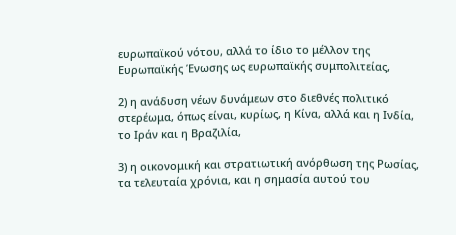ευρωπαϊκού νότου, αλλά το ίδιο το μέλλον της Ευρωπαϊκής Ένωσης ως ευρωπαϊκής συμπολιτείας,

2) η ανάδυση νέων δυνάμεων στο διεθνές πολιτικό στερέωμα, όπως είναι, κυρίως, η Κίνα, αλλά και η Ινδία, το Ιράν και η Βραζιλία,

3) η οικονομική και στρατιωτική ανόρθωση της Ρωσίας, τα τελευταία χρόνια, και η σημασία αυτού του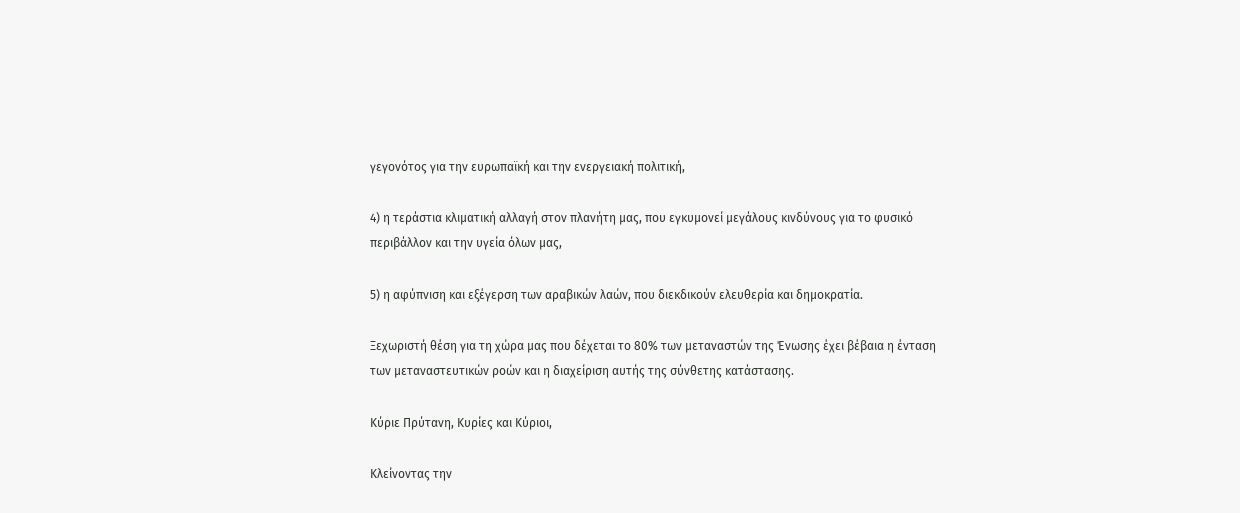γεγονότος για την ευρωπαϊκή και την ενεργειακή πολιτική,

4) η τεράστια κλιματική αλλαγή στον πλανήτη μας, που εγκυμονεί μεγάλους κινδύνους για το φυσικό περιβάλλον και την υγεία όλων μας,

5) η αφύπνιση και εξέγερση των αραβικών λαών, που διεκδικούν ελευθερία και δημοκρατία.

Ξεχωριστή θέση για τη χώρα μας που δέχεται το 80% των μεταναστών της Ένωσης έχει βέβαια η ένταση των μεταναστευτικών ροών και η διαχείριση αυτής της σύνθετης κατάστασης.

Κύριε Πρύτανη, Κυρίες και Κύριοι,

Κλείνοντας την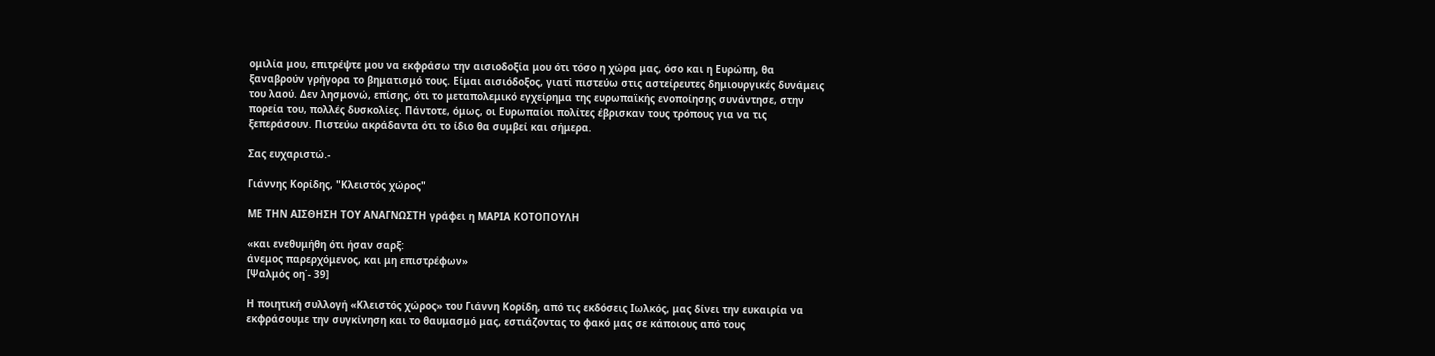ομιλία μου, επιτρέψτε μου να εκφράσω την αισιοδοξία μου ότι τόσο η χώρα μας, όσο και η Ευρώπη, θα ξαναβρούν γρήγορα το βηματισμό τους. Είμαι αισιόδοξος, γιατί πιστεύω στις αστείρευτες δημιουργικές δυνάμεις του λαού. Δεν λησμονώ, επίσης, ότι το μεταπολεμικό εγχείρημα της ευρωπαϊκής ενοποίησης συνάντησε, στην πορεία του, πολλές δυσκολίες. Πάντοτε, όμως, οι Ευρωπαίοι πολίτες έβρισκαν τους τρόπους για να τις ξεπεράσουν. Πιστεύω ακράδαντα ότι το ίδιο θα συμβεί και σήμερα.

Σας ευχαριστώ.-

Γιάννης Κορίδης, "Κλειστός χώρος"

ΜΕ ΤΗΝ ΑΙΣΘΗΣΗ ΤΟΥ ΑΝΑΓΝΩΣΤΗ γράφει η ΜΑΡΙΑ ΚΟΤΟΠΟΥΛΗ

«και ενεθυμήθη ότι ήσαν σαρξ:
άνεμος παρερχόμενος, και μη επιστρέφων»
[Ψαλμός οη΄- 39]

Η ποιητική συλλογή «Κλειστός χώρος» του Γιάννη Κορίδη, από τις εκδόσεις Ιωλκός, μας δίνει την ευκαιρία να εκφράσουμε την συγκίνηση και το θαυμασμό μας, εστιάζοντας το φακό μας σε κάποιους από τους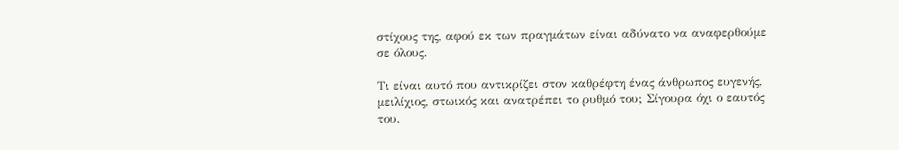στίχους της, αφού εκ των πραγμάτων είναι αδύνατο να αναφερθούμε σε όλους.

Τι είναι αυτό που αντικρίζει στον καθρέφτη ένας άνθρωπος ευγενής, μειλίχιος, στωικός και ανατρέπει το ρυθμό του; Σίγουρα όχι ο εαυτός του.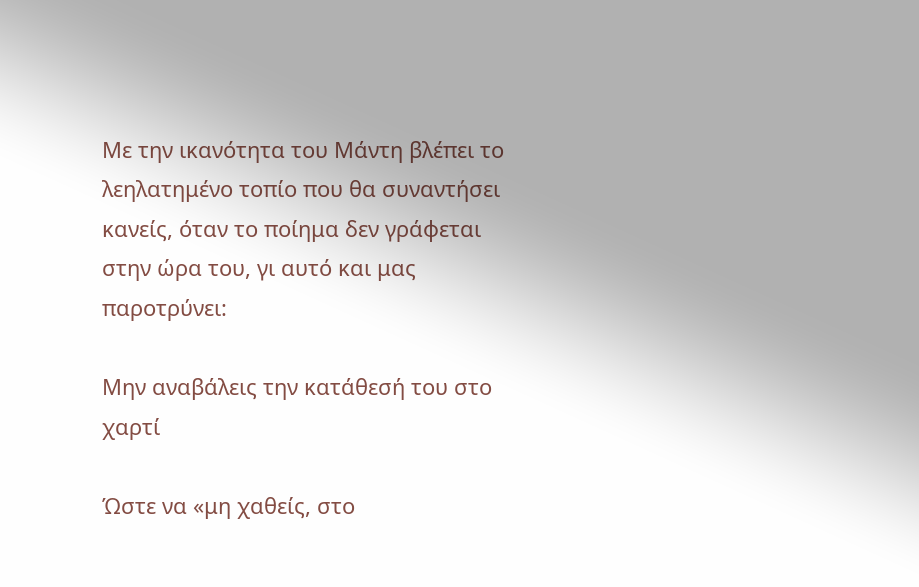Με την ικανότητα του Μάντη βλέπει το λεηλατημένο τοπίο που θα συναντήσει κανείς, όταν το ποίημα δεν γράφεται στην ώρα του, γι αυτό και μας παροτρύνει:

Μην αναβάλεις την κατάθεσή του στο χαρτί

Ώστε να «μη χαθείς, στο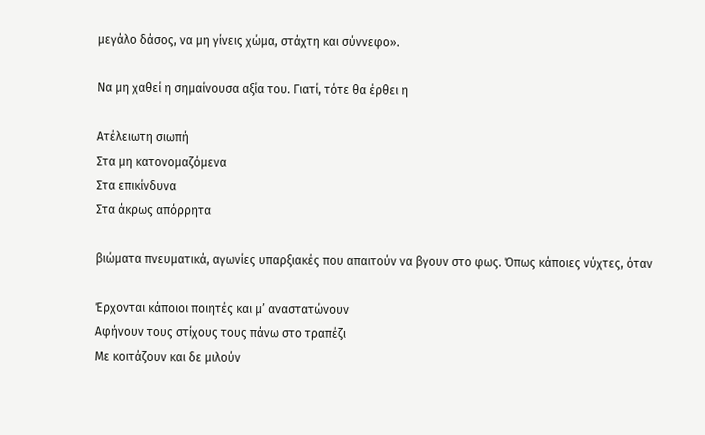μεγάλο δάσος, να μη γίνεις χώμα, στάχτη και σύννεφο».

Να μη χαθεί η σημαίνουσα αξία του. Γιατί, τότε θα έρθει η

Ατέλειωτη σιωπή
Στα μη κατονομαζόμενα
Στα επικίνδυνα
Στα άκρως απόρρητα

βιώματα πνευματικά, αγωνίες υπαρξιακές που απαιτούν να βγουν στο φως. Όπως κάποιες νύχτες, όταν

Έρχονται κάποιοι ποιητές και μ’ αναστατώνουν
Αφήνουν τους στίχους τους πάνω στο τραπέζι
Με κοιτάζουν και δε μιλούν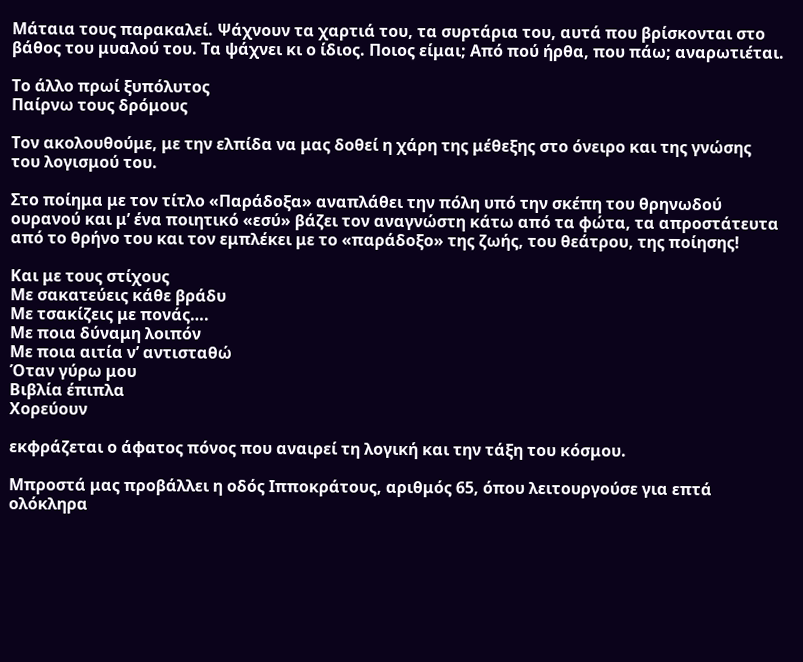Μάταια τους παρακαλεί. Ψάχνουν τα χαρτιά του, τα συρτάρια του, αυτά που βρίσκονται στο βάθος του μυαλού του. Τα ψάχνει κι ο ίδιος. Ποιος είμαι; Από πού ήρθα, που πάω; αναρωτιέται.

Το άλλο πρωί ξυπόλυτος
Παίρνω τους δρόμους

Τον ακολουθούμε, με την ελπίδα να μας δοθεί η χάρη της μέθεξης στο όνειρο και της γνώσης του λογισμού του.

Στο ποίημα με τον τίτλο «Παράδοξα» αναπλάθει την πόλη υπό την σκέπη του θρηνωδού ουρανού και μ’ ένα ποιητικό «εσύ» βάζει τον αναγνώστη κάτω από τα φώτα, τα απροστάτευτα από το θρήνο του και τον εμπλέκει με το «παράδοξο» της ζωής, του θεάτρου, της ποίησης!

Και με τους στίχους
Με σακατεύεις κάθε βράδυ
Με τσακίζεις με πονάς….
Με ποια δύναμη λοιπόν
Με ποια αιτία ν’ αντισταθώ
Όταν γύρω μου
Βιβλία έπιπλα
Χορεύουν

εκφράζεται ο άφατος πόνος που αναιρεί τη λογική και την τάξη του κόσμου.

Μπροστά μας προβάλλει η οδός Ιπποκράτους, αριθμός 65, όπου λειτουργούσε για επτά ολόκληρα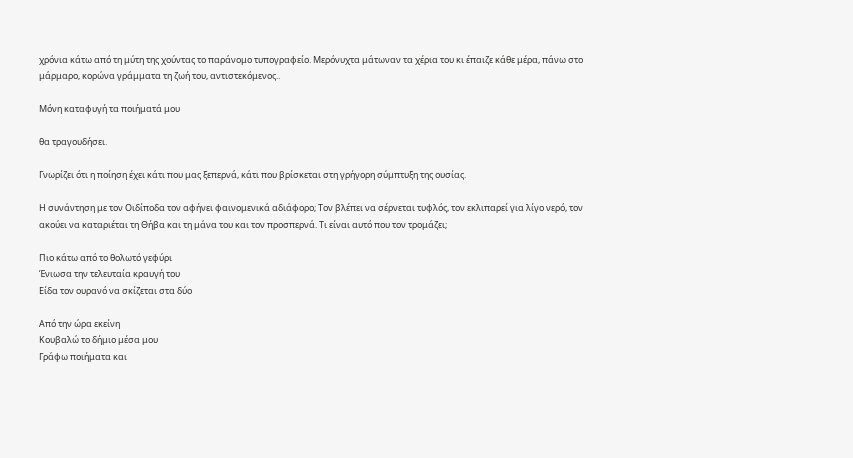χρόνια κάτω από τη μύτη της χούντας το παράνομο τυπογραφείο. Μερόνυχτα μάτωναν τα χέρια του κι έπαιζε κάθε μέρα, πάνω στο μάρμαρο, κορώνα γράμματα τη ζωή του, αντιστεκόμενος..

Μόνη καταφυγή τα ποιήματά μου

θα τραγουδήσει.

Γνωρίζει ότι η ποίηση έχει κάτι που μας ξεπερνά, κάτι που βρίσκεται στη γρήγορη σύμπτυξη της ουσίας.

Η συνάντηση με τον Οιδίποδα τον αφήνει φαινομενικά αδιάφορο; Τον βλέπει να σέρνεται τυφλός, τον εκλιπαρεί για λίγο νερό, τον ακούει να καταριέται τη Θήβα και τη μάνα του και τον προσπερνά. Τι είναι αυτό που τον τρομάζει;

Πιο κάτω από το θολωτό γεφύρι
Ένιωσα την τελευταία κραυγή του
Είδα τον ουρανό να σκίζεται στα δύο

Από την ώρα εκείνη
Κουβαλώ το δήμιο μέσα μου
Γράφω ποιήματα και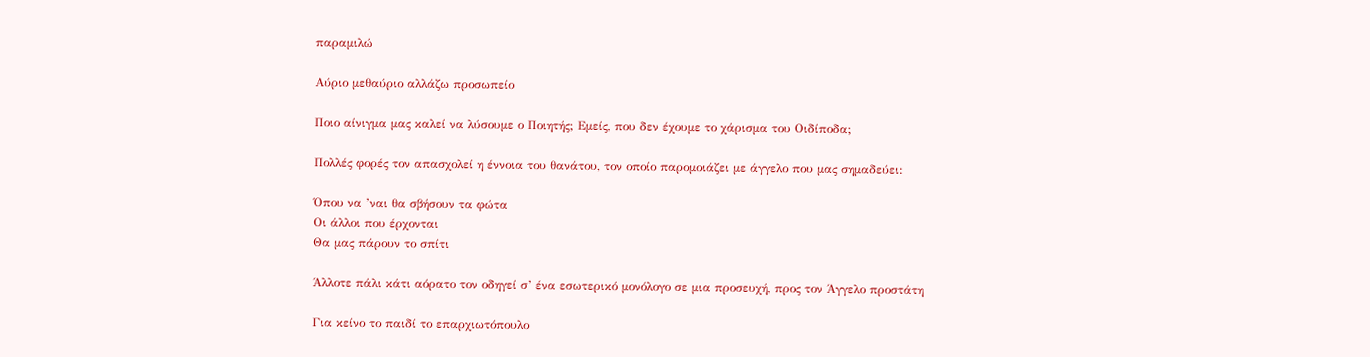παραμιλώ

Αύριο μεθαύριο αλλάζω προσωπείο

Ποιο αίνιγμα μας καλεί να λύσουμε ο Ποιητής; Εμείς, που δεν έχουμε το χάρισμα του Οιδίποδα;

Πολλές φορές τον απασχολεί η έννοια του θανάτου, τον οποίο παρομοιάζει με άγγελο που μας σημαδεύει:

Όπου να ’ναι θα σβήσουν τα φώτα
Οι άλλοι που έρχονται
Θα μας πάρουν το σπίτι

Άλλοτε πάλι κάτι αόρατο τον οδηγεί σ’ ένα εσωτερικό μονόλογο σε μια προσευχή, προς τον Άγγελο προστάτη

Για κείνο το παιδί το επαρχιωτόπουλο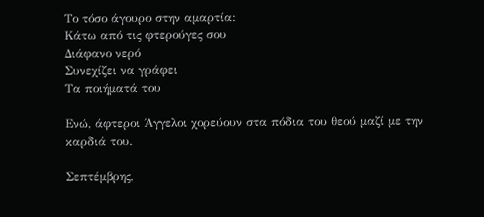Το τόσο άγουρο στην αμαρτία:
Κάτω από τις φτερούγες σου
Διάφανο νερό
Συνεχίζει να γράφει
Τα ποιήματά του

Ενώ, άφτεροι Άγγελοι χορεύουν στα πόδια του θεού μαζί με την καρδιά του.

Σεπτέμβρης,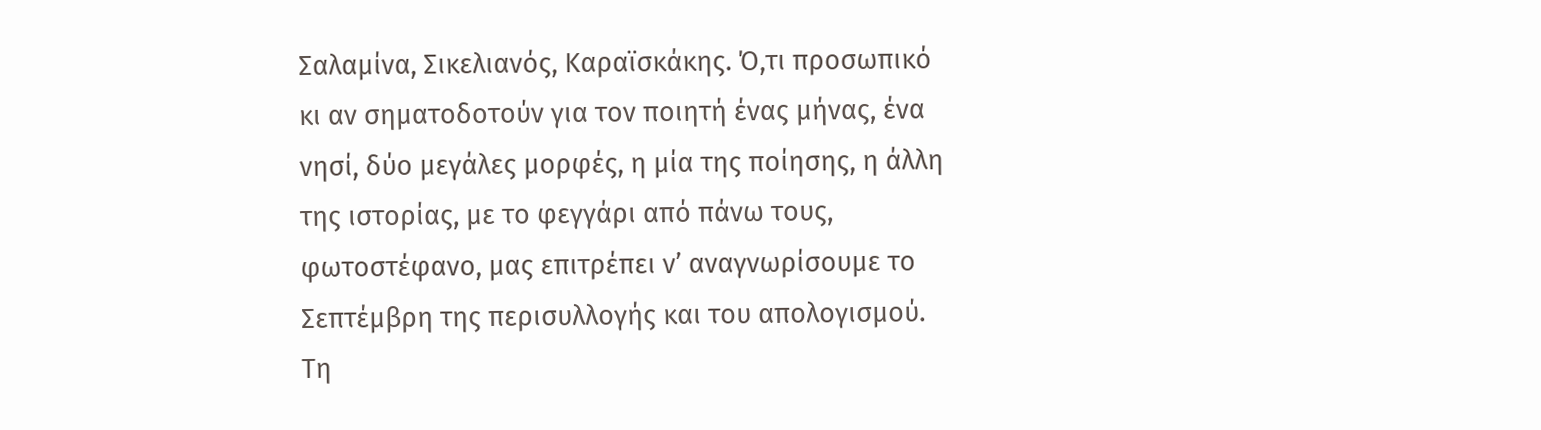Σαλαμίνα, Σικελιανός, Καραϊσκάκης. Ό,τι προσωπικό κι αν σηματοδοτούν για τον ποιητή ένας μήνας, ένα νησί, δύο μεγάλες μορφές, η μία της ποίησης, η άλλη της ιστορίας, με το φεγγάρι από πάνω τους, φωτοστέφανο, μας επιτρέπει ν’ αναγνωρίσουμε το Σεπτέμβρη της περισυλλογής και του απολογισμού. Τη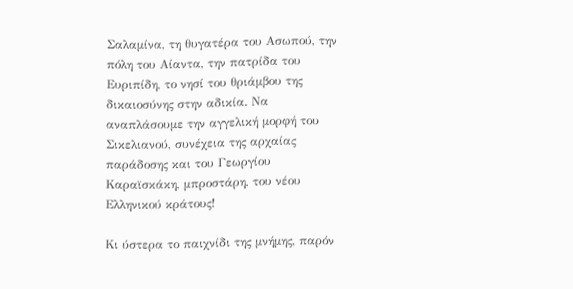Σαλαμίνα, τη θυγατέρα του Ασωπού, την πόλη του Αίαντα, την πατρίδα του Ευριπίδη, το νησί του θριάμβου της δικαιοσύνης στην αδικία. Να αναπλάσουμε την αγγελική μορφή του Σικελιανού, συνέχεια της αρχαίας παράδοσης και του Γεωργίου Καραϊσκάκη, μπροστάρη, του νέου Ελληνικού κράτους!

Κι ύστερα το παιχνίδι της μνήμης, παρόν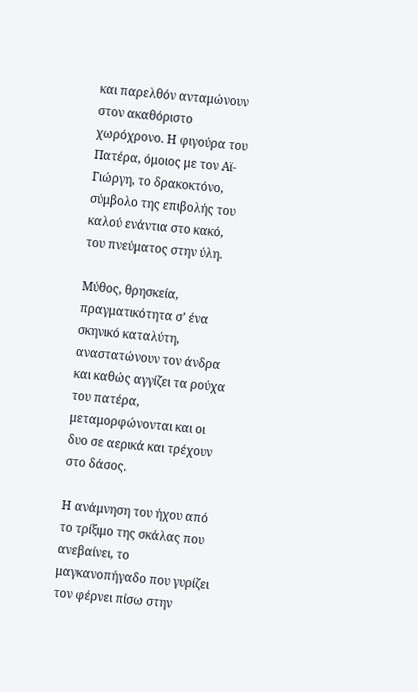και παρελθόν ανταμώνουν στον ακαθόριστο χωρόχρονο. Η φιγούρα του Πατέρα, όμοιος με τον Αϊ-Γιώργη, το δρακοκτόνο, σύμβολο της επιβολής του καλού ενάντια στο κακό, του πνεύματος στην ύλη.

Μύθος, θρησκεία, πραγματικότητα σ’ ένα σκηνικό καταλύτη, αναστατώνουν τον άνδρα και καθώς αγγίζει τα ρούχα του πατέρα, μεταμορφώνονται και οι δυο σε αερικά και τρέχουν στο δάσος.

Η ανάμνηση του ήχου από το τρίξιμο της σκάλας που ανεβαίνει, το μαγκανοπήγαδο που γυρίζει τον φέρνει πίσω στην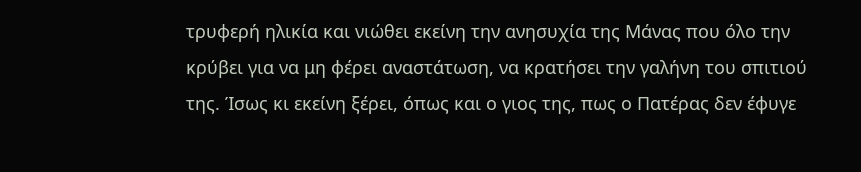τρυφερή ηλικία και νιώθει εκείνη την ανησυχία της Μάνας που όλο την κρύβει για να μη φέρει αναστάτωση, να κρατήσει την γαλήνη του σπιτιού της. Ίσως κι εκείνη ξέρει, όπως και ο γιος της, πως ο Πατέρας δεν έφυγε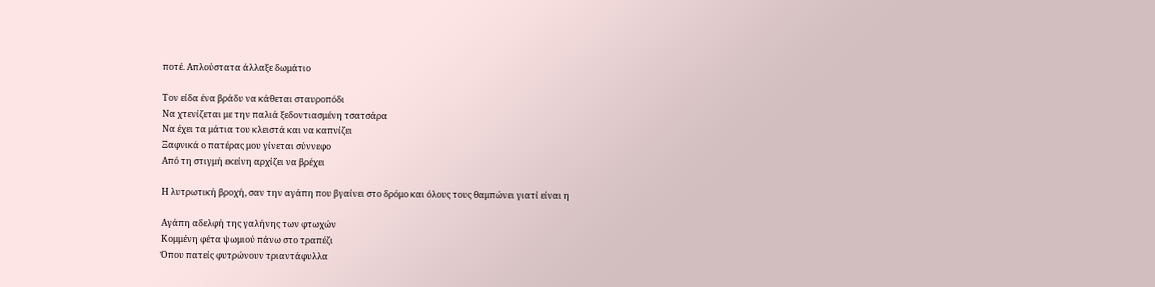ποτέ. Απλούστατα άλλαξε δωμάτιο

Τον είδα ένα βράδυ να κάθεται σταυροπόδι
Να χτενίζεται με την παλιά ξεδοντιασμένη τσατσάρα
Να έχει τα μάτια του κλειστά και να καπνίζει
Ξαφνικά ο πατέρας μου γίνεται σύννεφο
Από τη στιγμή εκείνη αρχίζει να βρέχει

Η λυτρωτική βροχή, σαν την αγάπη που βγαίνει στο δρόμο και όλους τους θαμπώνει γιατί είναι η

Αγάπη αδελφή της γαλήνης των φτωχών
Κομμένη φέτα ψωμιού πάνω στο τραπέζι
Όπου πατείς φυτρώνουν τριαντάφυλλα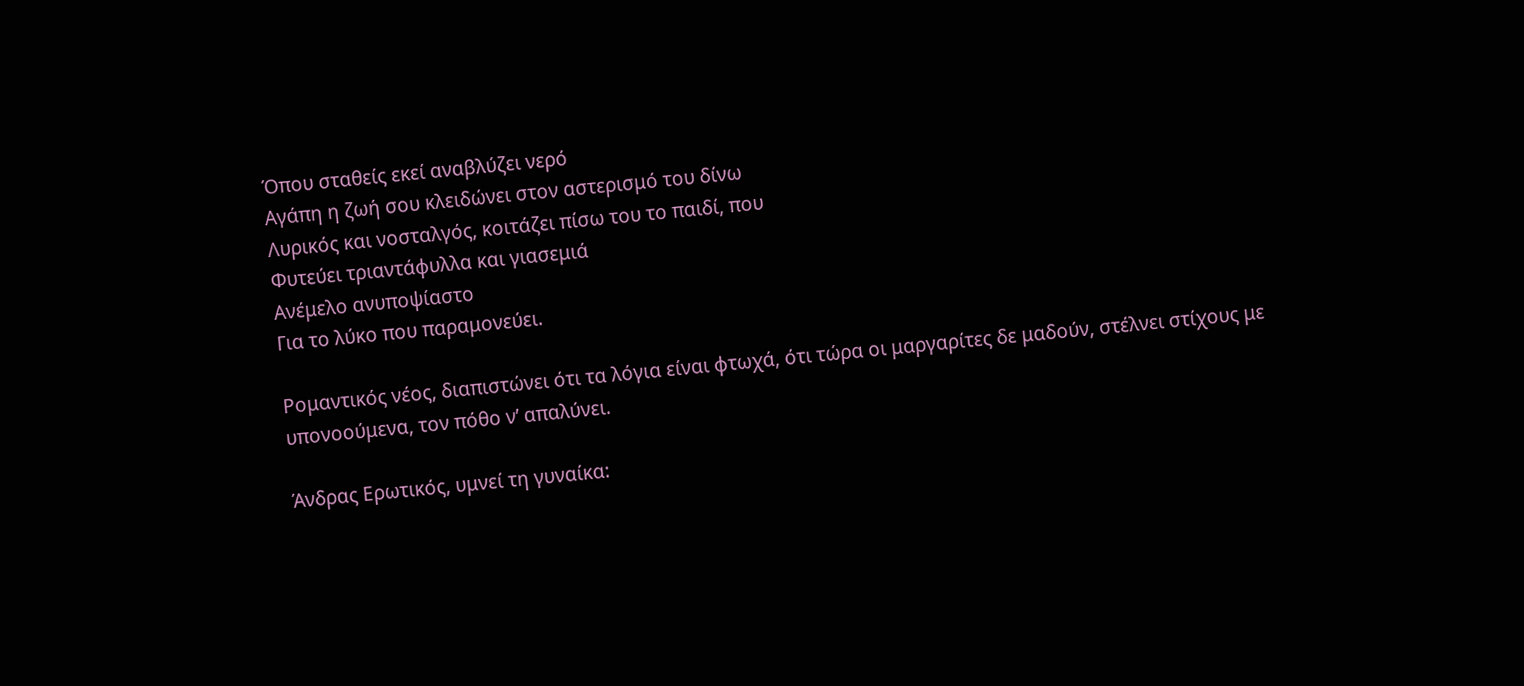Όπου σταθείς εκεί αναβλύζει νερό
Αγάπη η ζωή σου κλειδώνει στον αστερισμό του δίνω
Λυρικός και νοσταλγός, κοιτάζει πίσω του το παιδί, που
Φυτεύει τριαντάφυλλα και γιασεμιά
Ανέμελο ανυποψίαστο
Για το λύκο που παραμονεύει.

Ρομαντικός νέος, διαπιστώνει ότι τα λόγια είναι φτωχά, ότι τώρα οι μαργαρίτες δε μαδούν, στέλνει στίχους με υπονοούμενα, τον πόθο ν’ απαλύνει.

Άνδρας Ερωτικός, υμνεί τη γυναίκα: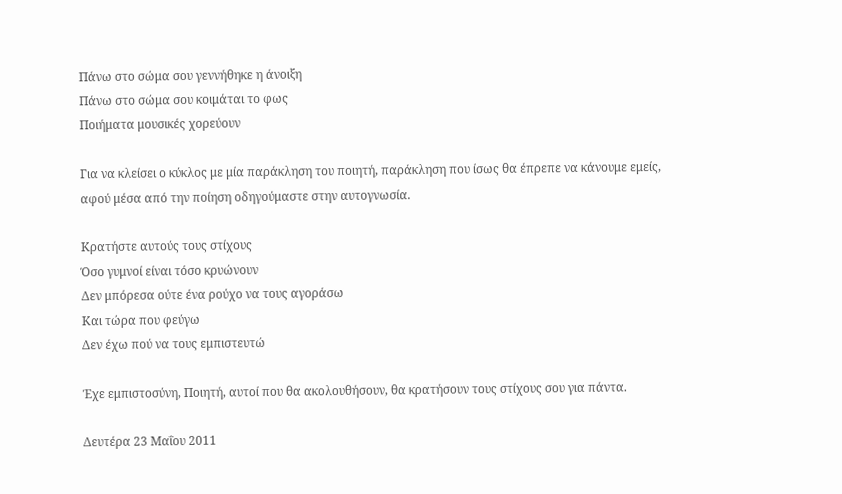Πάνω στο σώμα σου γεννήθηκε η άνοιξη
Πάνω στο σώμα σου κοιμάται το φως
Ποιήματα μουσικές χορεύουν

Για να κλείσει ο κύκλος με μία παράκληση του ποιητή, παράκληση που ίσως θα έπρεπε να κάνουμε εμείς, αφού μέσα από την ποίηση οδηγούμαστε στην αυτογνωσία.

Κρατήστε αυτούς τους στίχους
Όσο γυμνοί είναι τόσο κρυώνουν
Δεν μπόρεσα ούτε ένα ρούχο να τους αγοράσω
Και τώρα που φεύγω
Δεν έχω πού να τους εμπιστευτώ

Έχε εμπιστοσύνη, Ποιητή, αυτοί που θα ακολουθήσουν, θα κρατήσουν τους στίχους σου για πάντα.

Δευτέρα 23 Μαΐου 2011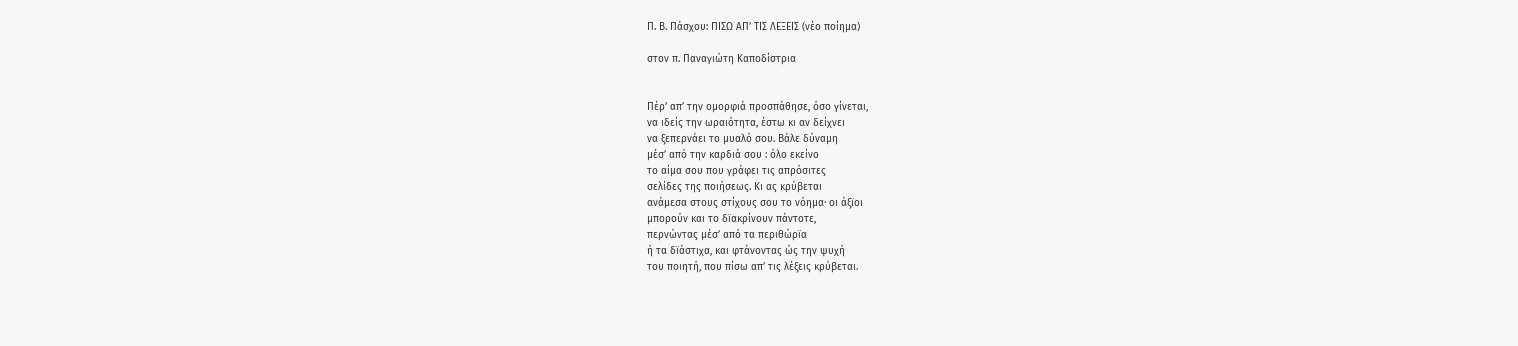Π. Β. Πάσχου: ΠΙΣΩ ΑΠ’ ΤΙΣ ΛΕΞΕΙΣ (νέο ποίημα)

στον π. Παναγιώτη Καποδίστρια


Πέρ’ απ’ την ομορφιά προσπάθησε, όσο γίνεται,
να ιδείς την ωραιότητα, έστω κι αν δείχνει
να ξεπερνάει το μυαλό σου. Βάλε δύναμη
μέσ’ από την καρδιά σου : όλο εκείνο
το αίμα σου που γράφει τις απρόσιτες
σελίδες της ποιήσεως. Κι ας κρύβεται
ανάμεσα στους στίχους σου το νόημα∙ οι άξϊοι
μπορούν και το δϊακρίνουν πάντοτε,
περνώντας μέσ’ από τα περιθώρϊα
ή τα δϊάστιχα, και φτάνοντας ώς την ψυχή
του ποιητή, που πίσω απ’ τις λέξεις κρύβεται.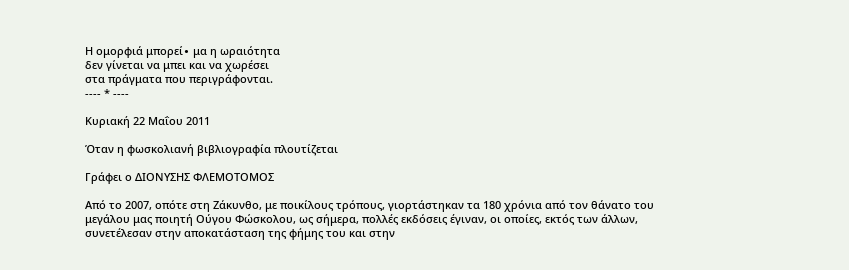Η ομορφιά μπορεί∙ μα η ωραιότητα
δεν γίνεται να μπει και να χωρέσει
στα πράγματα που περιγράφονται.
---- * ----

Κυριακή 22 Μαΐου 2011

Όταν η φωσκολιανή βιβλιογραφία πλουτίζεται

Γράφει ο ΔΙΟΝΥΣΗΣ ΦΛΕΜΟΤΟΜΟΣ

Από το 2007, οπότε στη Ζάκυνθο, με ποικίλους τρόπους, γιορτάστηκαν τα 180 χρόνια από τον θάνατο του μεγάλου μας ποιητή Ούγου Φώσκολου, ως σήμερα, πολλές εκδόσεις έγιναν, οι οποίες, εκτός των άλλων, συνετέλεσαν στην αποκατάσταση της φήμης του και στην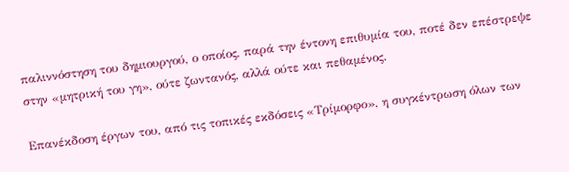παλιννόστηση του δημιουργού, ο οποίος, παρά την έντονη επιθυμία του, ποτέ δεν επέστρεψε στην «μητρική του γη», ούτε ζωντανός, αλλά ούτε και πεθαμένος.

Επανέκδοση έργων του, από τις τοπικές εκδόσεις «Τρίμορφο», η συγκέντρωση όλων των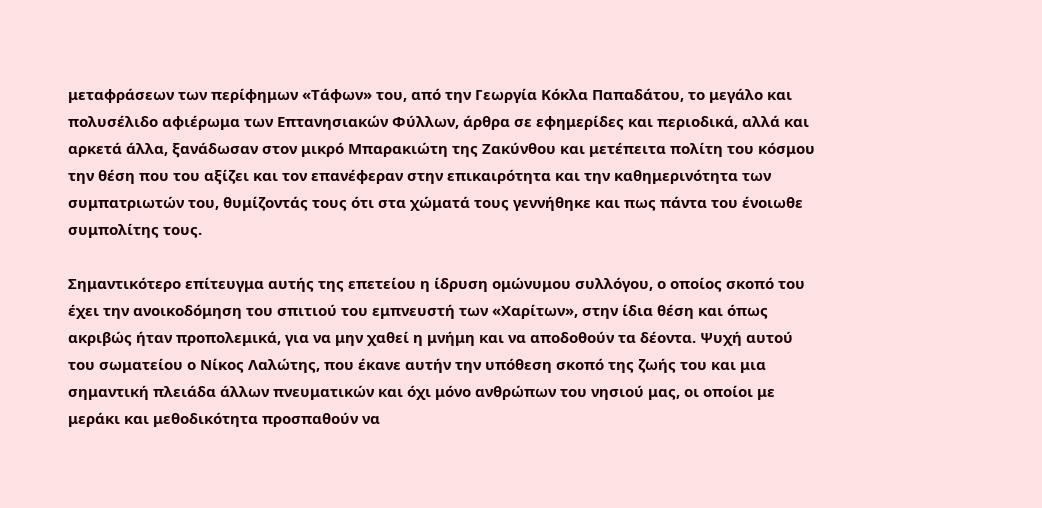μεταφράσεων των περίφημων «Τάφων» του, από την Γεωργία Κόκλα Παπαδάτου, το μεγάλο και πολυσέλιδο αφιέρωμα των Επτανησιακών Φύλλων, άρθρα σε εφημερίδες και περιοδικά, αλλά και αρκετά άλλα, ξανάδωσαν στον μικρό Μπαρακιώτη της Ζακύνθου και μετέπειτα πολίτη του κόσμου την θέση που του αξίζει και τον επανέφεραν στην επικαιρότητα και την καθημερινότητα των συμπατριωτών του, θυμίζοντάς τους ότι στα χώματά τους γεννήθηκε και πως πάντα του ένοιωθε συμπολίτης τους.

Σημαντικότερο επίτευγμα αυτής της επετείου η ίδρυση ομώνυμου συλλόγου, ο οποίος σκοπό του έχει την ανοικοδόμηση του σπιτιού του εμπνευστή των «Χαρίτων», στην ίδια θέση και όπως ακριβώς ήταν προπολεμικά, για να μην χαθεί η μνήμη και να αποδοθούν τα δέοντα. Ψυχή αυτού του σωματείου ο Νίκος Λαλώτης, που έκανε αυτήν την υπόθεση σκοπό της ζωής του και μια σημαντική πλειάδα άλλων πνευματικών και όχι μόνο ανθρώπων του νησιού μας, οι οποίοι με μεράκι και μεθοδικότητα προσπαθούν να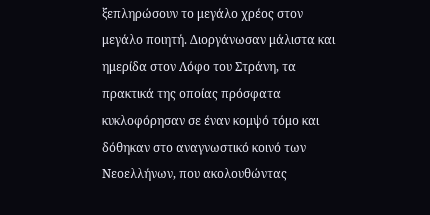ξεπληρώσουν το μεγάλο χρέος στον μεγάλο ποιητή. Διοργάνωσαν μάλιστα και ημερίδα στον Λόφο του Στράνη, τα πρακτικά της οποίας πρόσφατα κυκλοφόρησαν σε έναν κομψό τόμο και δόθηκαν στο αναγνωστικό κοινό των Νεοελλήνων, που ακολουθώντας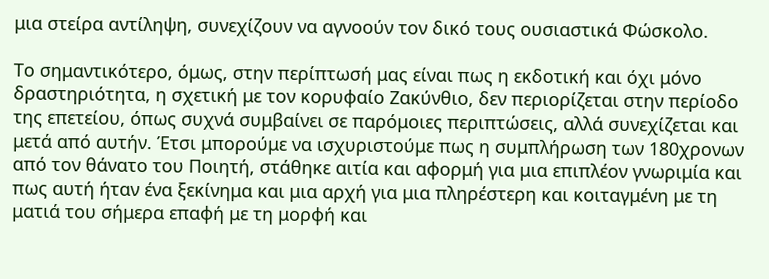μια στείρα αντίληψη, συνεχίζουν να αγνοούν τον δικό τους ουσιαστικά Φώσκολο.

Το σημαντικότερο, όμως, στην περίπτωσή μας είναι πως η εκδοτική και όχι μόνο δραστηριότητα, η σχετική με τον κορυφαίο Ζακύνθιο, δεν περιορίζεται στην περίοδο της επετείου, όπως συχνά συμβαίνει σε παρόμοιες περιπτώσεις, αλλά συνεχίζεται και μετά από αυτήν. Έτσι μπορούμε να ισχυριστούμε πως η συμπλήρωση των 180χρονων από τον θάνατο του Ποιητή, στάθηκε αιτία και αφορμή για μια επιπλέον γνωριμία και πως αυτή ήταν ένα ξεκίνημα και μια αρχή για μια πληρέστερη και κοιταγμένη με τη ματιά του σήμερα επαφή με τη μορφή και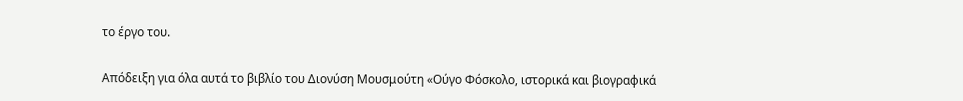το έργο του.

Απόδειξη για όλα αυτά το βιβλίο του Διονύση Μουσμούτη «Ούγο Φόσκολο, ιστορικά και βιογραφικά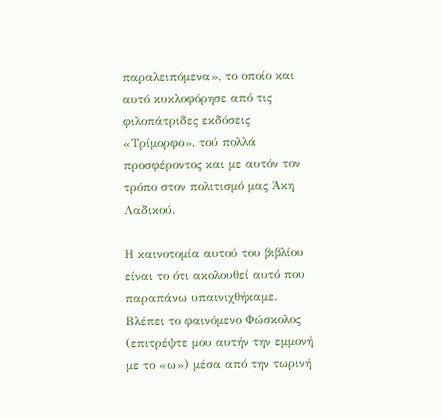παραλειπόμενα», το οποίο και αυτό κυκλοφόρησε από τις φιλοπάτριδες εκδόσεις «Τρίμορφο», τού πολλά προσφέροντος και με αυτόν τον τρόπο στον πολιτισμό μας Άκη Λαδικού.

Η καινοτομία αυτού του βιβλίου είναι το ότι ακολουθεί αυτό που παραπάνω υπαινιχθήκαμε. Βλέπει το φαινόμενο Φώσκολος (επιτρέψτε μου αυτήν την εμμονή με το «ω») μέσα από την τωρινή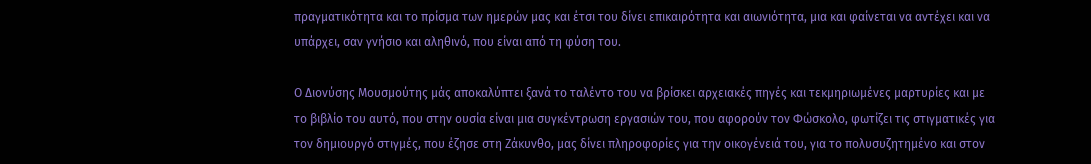πραγματικότητα και το πρίσμα των ημερών μας και έτσι του δίνει επικαιρότητα και αιωνιότητα, μια και φαίνεται να αντέχει και να υπάρχει, σαν γνήσιο και αληθινό, που είναι από τη φύση του.

Ο Διονύσης Μουσμούτης μάς αποκαλύπτει ξανά το ταλέντο του να βρίσκει αρχειακές πηγές και τεκμηριωμένες μαρτυρίες και με το βιβλίο του αυτό, που στην ουσία είναι μια συγκέντρωση εργασιών του, που αφορούν τον Φώσκολο, φωτίζει τις στιγματικές για τον δημιουργό στιγμές, που έζησε στη Ζάκυνθο, μας δίνει πληροφορίες για την οικογένειά του, για το πολυσυζητημένο και στον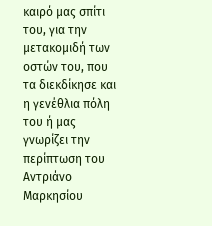καιρό μας σπίτι του, για την μετακομιδή των οστών του, που τα διεκδίκησε και η γενέθλια πόλη του ή μας γνωρίζει την περίπτωση του Αντριάνο Μαρκησίου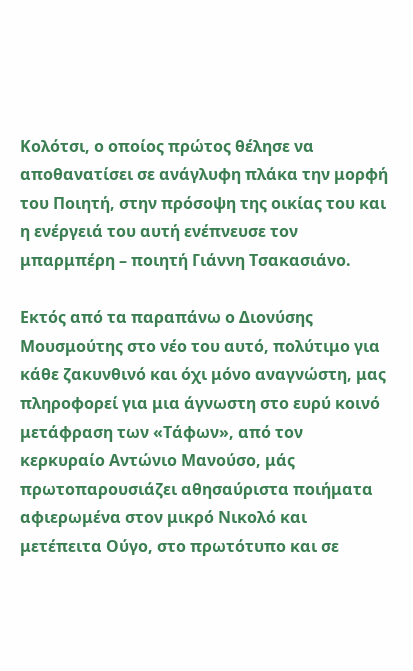Κολότσι, ο οποίος πρώτος θέλησε να αποθανατίσει σε ανάγλυφη πλάκα την μορφή του Ποιητή, στην πρόσοψη της οικίας του και η ενέργειά του αυτή ενέπνευσε τον μπαρμπέρη – ποιητή Γιάννη Τσακασιάνο.

Εκτός από τα παραπάνω ο Διονύσης Μουσμούτης στο νέο του αυτό, πολύτιμο για κάθε ζακυνθινό και όχι μόνο αναγνώστη, μας πληροφορεί για μια άγνωστη στο ευρύ κοινό μετάφραση των «Τάφων», από τον κερκυραίο Αντώνιο Μανούσο, μάς πρωτοπαρουσιάζει αθησαύριστα ποιήματα αφιερωμένα στον μικρό Νικολό και μετέπειτα Ούγο, στο πρωτότυπο και σε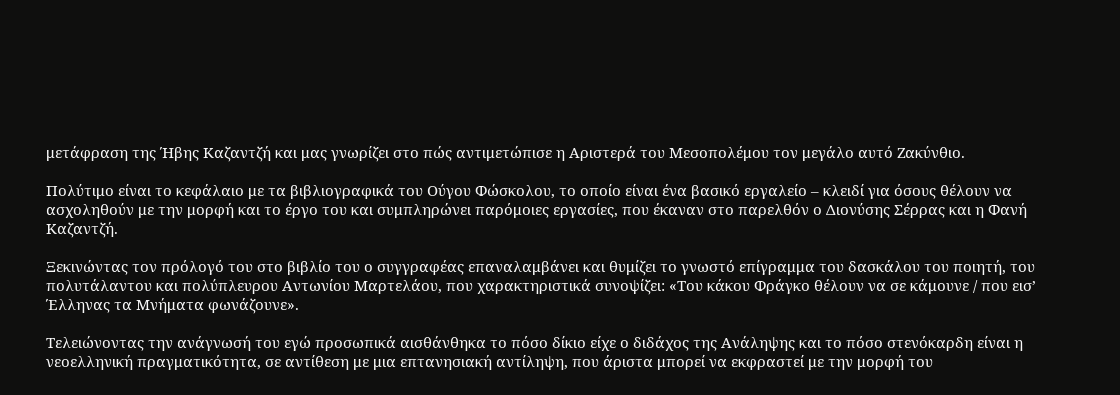μετάφραση της Ήβης Καζαντζή και μας γνωρίζει στο πώς αντιμετώπισε η Αριστερά του Μεσοπολέμου τον μεγάλο αυτό Ζακύνθιο.

Πολύτιμο είναι το κεφάλαιο με τα βιβλιογραφικά του Ούγου Φώσκολου, το οποίο είναι ένα βασικό εργαλείο – κλειδί για όσους θέλουν να ασχοληθούν με την μορφή και το έργο του και συμπληρώνει παρόμοιες εργασίες, που έκαναν στο παρελθόν ο Διονύσης Σέρρας και η Φανή Καζαντζή.

Ξεκινώντας τον πρόλογό του στο βιβλίο του ο συγγραφέας επαναλαμβάνει και θυμίζει το γνωστό επίγραμμα του δασκάλου του ποιητή, του πολυτάλαντου και πολύπλευρου Αντωνίου Μαρτελάου, που χαρακτηριστικά συνοψίζει: «Του κάκου Φράγκο θέλουν να σε κάμουνε / που εισ’ Έλληνας τα Μνήματα φωνάζουνε».

Τελειώνοντας την ανάγνωσή του εγώ προσωπικά αισθάνθηκα το πόσο δίκιο είχε ο διδάχος της Ανάληψης και το πόσο στενόκαρδη είναι η νεοελληνική πραγματικότητα, σε αντίθεση με μια επτανησιακή αντίληψη, που άριστα μπορεί να εκφραστεί με την μορφή του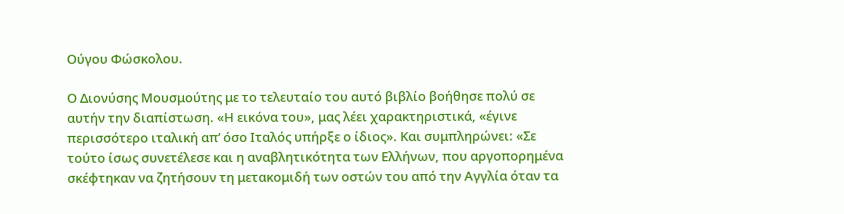Ούγου Φώσκολου.

Ο Διονύσης Μουσμούτης με το τελευταίο του αυτό βιβλίο βοήθησε πολύ σε αυτήν την διαπίστωση. «Η εικόνα του», μας λέει χαρακτηριστικά, «έγινε περισσότερο ιταλική απ’ όσο Ιταλός υπήρξε ο ίδιος». Και συμπληρώνει: «Σε τούτο ίσως συνετέλεσε και η αναβλητικότητα των Ελλήνων, που αργοπορημένα σκέφτηκαν να ζητήσουν τη μετακομιδή των οστών του από την Αγγλία όταν τα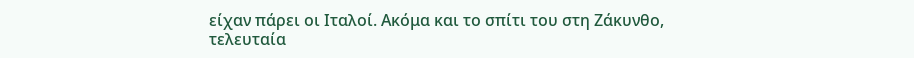είχαν πάρει οι Ιταλοί. Ακόμα και το σπίτι του στη Ζάκυνθο, τελευταία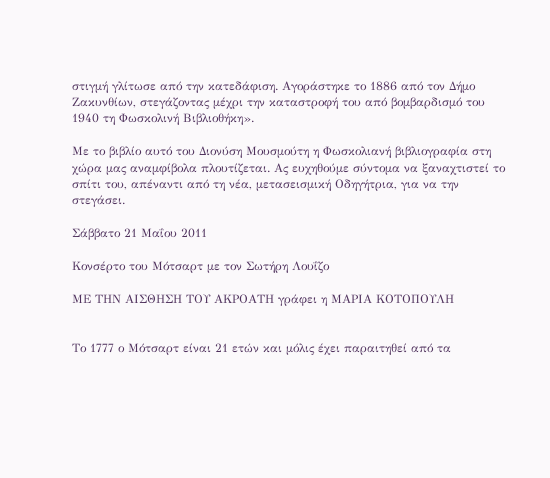στιγμή γλίτωσε από την κατεδάφιση. Αγοράστηκε το 1886 από τον Δήμο Ζακυνθίων, στεγάζοντας μέχρι την καταστροφή του από βομβαρδισμό του 1940 τη Φωσκολινή Βιβλιοθήκη».

Με το βιβλίο αυτό του Διονύση Μουσμούτη η Φωσκολιανή βιβλιογραφία στη χώρα μας αναμφίβολα πλουτίζεται. Ας ευχηθούμε σύντομα να ξαναχτιστεί το σπίτι του, απέναντι από τη νέα, μετασεισμική Οδηγήτρια, για να την στεγάσει.

Σάββατο 21 Μαΐου 2011

Κονσέρτο του Μότσαρτ με τον Σωτήρη Λουΐζο

ΜΕ ΤΗΝ ΑΙΣΘΗΣΗ ΤΟΥ ΑΚΡΟΑΤΗ γράφει η ΜΑΡΙΑ ΚΟΤΟΠΟΥΛΗ


Το 1777 ο Μότσαρτ είναι 21 ετών και μόλις έχει παραιτηθεί από τα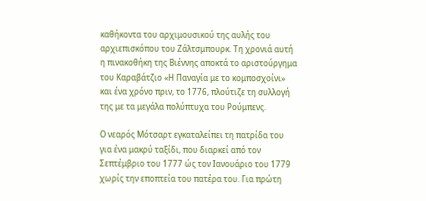καθήκοντα του αρχιμουσικού της αυλής του αρχιεπισκόπου του Ζάλτσμπουρκ. Τη χρονιά αυτή η πινακοθήκη της Βιέννης αποκτά το αριστούργημα του Καραβάτζιο «Η Παναγία με το κομποσχοίνι» και ένα χρόνο πριν, το 1776, πλούτιζε τη συλλογή της με τα μεγάλα πολύπτυχα του Ρούμπενς.

Ο νεαρός Μότσαρτ εγκαταλείπει τη πατρίδα του για ένα μακρύ ταξίδι, που διαρκεί από τον Σεπτέμβριο του 1777 ώς τον Ιανουάριο του 1779 χωρίς την εποπτεία του πατέρα του. Για πρώτη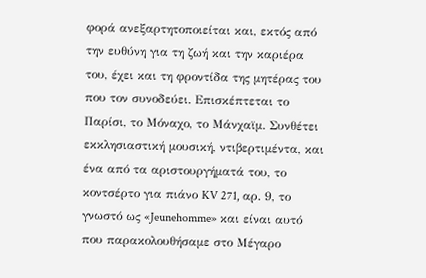φορά ανεξαρτητοποιείται και, εκτός από την ευθύνη για τη ζωή και την καριέρα του, έχει και τη φροντίδα της μητέρας του που τον συνοδεύει. Επισκέπτεται το Παρίσι, το Μόναχο, το Μάνχαϊμ. Συνθέτει εκκλησιαστική μουσική, ντιβερτιμέντα, και ένα από τα αριστουργήματά του, το κοντσέρτο για πιάνο KV 271, αρ. 9, το γνωστό ως «Jeunehomme» και είναι αυτό που παρακολουθήσαμε στο Μέγαρο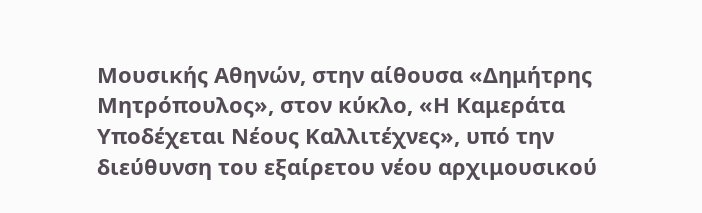Μουσικής Αθηνών, στην αίθουσα «Δημήτρης Μητρόπουλος», στον κύκλο, «Η Καμεράτα Υποδέχεται Νέους Καλλιτέχνες», υπό την διεύθυνση του εξαίρετου νέου αρχιμουσικού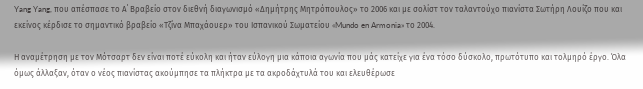Yang Yang, που απέσπασε το Α΄ Βραβείο στον διεθνή διαγωνισμό «Δημήτρης Μητρόπουλος» το 2006 και με σολίστ τον ταλαντούχο πιανίστα Σωτήρη Λουίζο που και εκείνος κέρδισε το σημαντικό βραβείο «Τζίνα Μπαχάουερ» του Ισπανικού Σωματείου «Mundo en Armonia» το 2004.

Η αναμέτρηση με τον Μότσαρτ δεν είναι ποτέ εύκολη και ήταν εύλογη μια κάποια αγωνία που μάς κατείχε για ένα τόσο δύσκολο, πρωτότυπο και τολμηρό έργο. Όλα όμως άλλαξαν, όταν ο νέος πιανίστας ακούμπησε τα πλήκτρα με τα ακροδάχτυλά του και ελευθέρωσε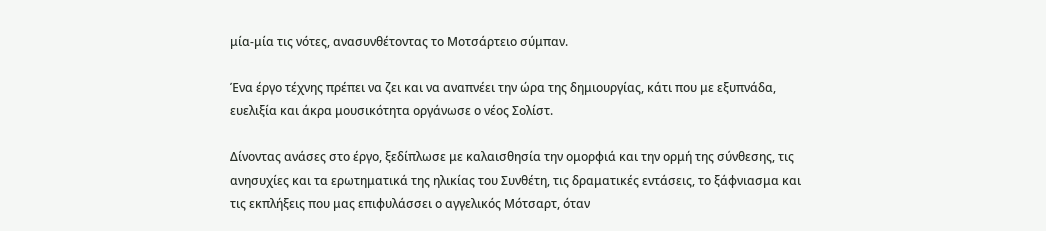μία-μία τις νότες, ανασυνθέτοντας το Μοτσάρτειο σύμπαν.

Ένα έργο τέχνης πρέπει να ζει και να αναπνέει την ώρα της δημιουργίας, κάτι που με εξυπνάδα, ευελιξία και άκρα μουσικότητα οργάνωσε ο νέος Σολίστ.

Δίνοντας ανάσες στο έργο, ξεδίπλωσε με καλαισθησία την ομορφιά και την ορμή της σύνθεσης, τις ανησυχίες και τα ερωτηματικά της ηλικίας του Συνθέτη, τις δραματικές εντάσεις, το ξάφνιασμα και τις εκπλήξεις που μας επιφυλάσσει ο αγγελικός Μότσαρτ, όταν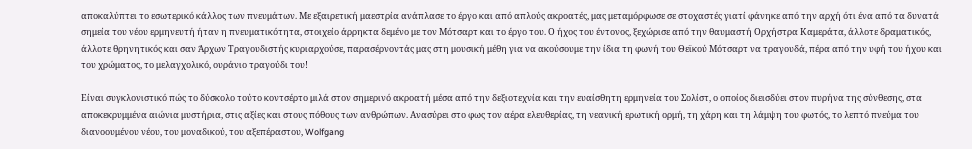αποκαλύπτει το εσωτερικό κάλλος των πνευμάτων. Με εξαιρετική μαεστρία ανάπλασε το έργο και από απλούς ακροατές, μας μεταμόρφωσε σε στοχαστές γιατί φάνηκε από την αρχή ότι ένα από τα δυνατά σημεία του νέου ερμηνευτή ήταν η πνευματικότητα, στοιχείο άρρηκτα δεμένο με τον Μότσαρτ και το έργο του. Ο ήχος του έντονος, ξεχώρισε από την θαυμαστή Ορχήστρα Καμεράτα, άλλοτε δραματικός, άλλοτε θρηνητικός και σαν Άρχων Τραγουδιστής κυριαρχούσε, παρασέρνοντάς μας στη μουσική μέθη για να ακούσουμε την ίδια τη φωνή του Θεϊκού Μότσαρτ να τραγουδά, πέρα από την υφή του ήχου και του χρώματος, το μελαγχολικό, ουράνιο τραγούδι του!

Είναι συγκλονιστικό πώς το δύσκολο τούτο κοντσέρτο μιλά στον σημερινό ακροατή μέσα από την δεξιοτεχνία και την ευαίσθητη ερμηνεία του Σολίστ, ο οποίος διεισδύει στον πυρήνα της σύνθεσης, στα απoκεκρυμμένα αιώνια μυστήρια, στις αξίες και στους πόθους των ανθρώπων. Ανασύρει στο φως τον αέρα ελευθερίας, τη νεανική ερωτική ορμή, τη χάρη και τη λάμψη του φωτός, το λεπτό πνεύμα του διανοουμένου νέου, του μοναδικού, του αξεπέραστου, Wolfgang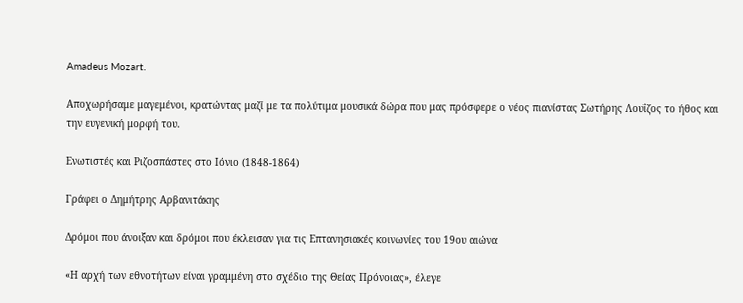Amadeus Mozart.

Αποχωρήσαμε μαγεμένοι, κρατώντας μαζί με τα πολύτιμα μουσικά δώρα που μας πρόσφερε ο νέος πιανίστας Σωτήρης Λουΐζος το ήθος και την ευγενική μορφή του.

Ενωτιστές και Ριζοσπάστες στο Ιόνιο (1848-1864)

Γράφει ο Δημήτρης Αρβανιτάκης

Δρόμοι που άνοιξαν και δρόμοι που έκλεισαν για τις Επτανησιακές κοινωνίες του 19ου αιώνα

«Η αρχή των εθνοτήτων είναι γραμμένη στο σχέδιο της Θείας Πρόνοιας», έλεγε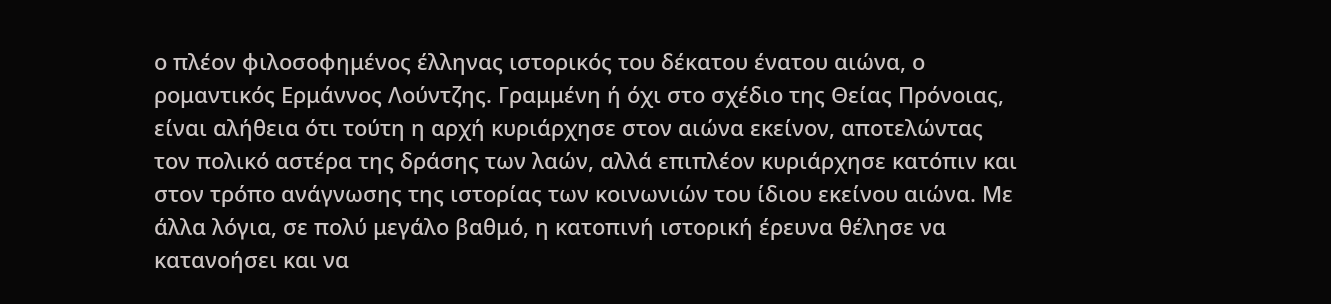ο πλέον φιλοσοφημένος έλληνας ιστορικός του δέκατου ένατου αιώνα, ο ρομαντικός Ερμάννος Λούντζης. Γραμμένη ή όχι στο σχέδιο της Θείας Πρόνοιας, είναι αλήθεια ότι τούτη η αρχή κυριάρχησε στον αιώνα εκείνον, αποτελώντας τον πολικό αστέρα της δράσης των λαών, αλλά επιπλέον κυριάρχησε κατόπιν και στον τρόπο ανάγνωσης της ιστορίας των κοινωνιών του ίδιου εκείνου αιώνα. Με άλλα λόγια, σε πολύ μεγάλο βαθμό, η κατοπινή ιστορική έρευνα θέλησε να κατανοήσει και να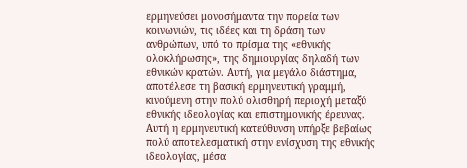ερμηνεύσει μονοσήμαντα την πορεία των κοινωνιών, τις ιδέες και τη δράση των ανθρώπων, υπό το πρίσμα της «εθνικής ολοκλήρωσης», της δημιουργίας δηλαδή των εθνικών κρατών. Αυτή, για μεγάλο διάστημα, αποτέλεσε τη βασική ερμηνευτική γραμμή, κινούμενη στην πολύ ολισθηρή περιοχή μεταξύ εθνικής ιδεολογίας και επιστημονικής έρευνας. Αυτή η ερμηνευτική κατεύθυνση υπήρξε βεβαίως πολύ αποτελεσματική στην ενίσχυση της εθνικής ιδεολογίας, μέσα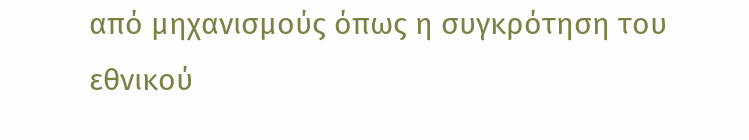από μηχανισμούς όπως η συγκρότηση του εθνικού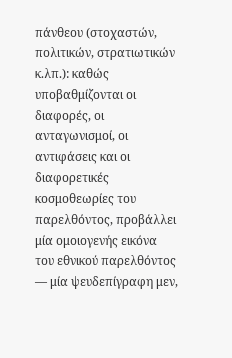πάνθεου (στοχαστών, πολιτικών, στρατιωτικών κ.λπ.): καθώς υποβαθμίζονται οι διαφορές, οι ανταγωνισμοί, οι αντιφάσεις και οι διαφορετικές κοσμοθεωρίες του παρελθόντος, προβάλλει μία ομοιογενής εικόνα του εθνικού παρελθόντος — μία ψευδεπίγραφη μεν,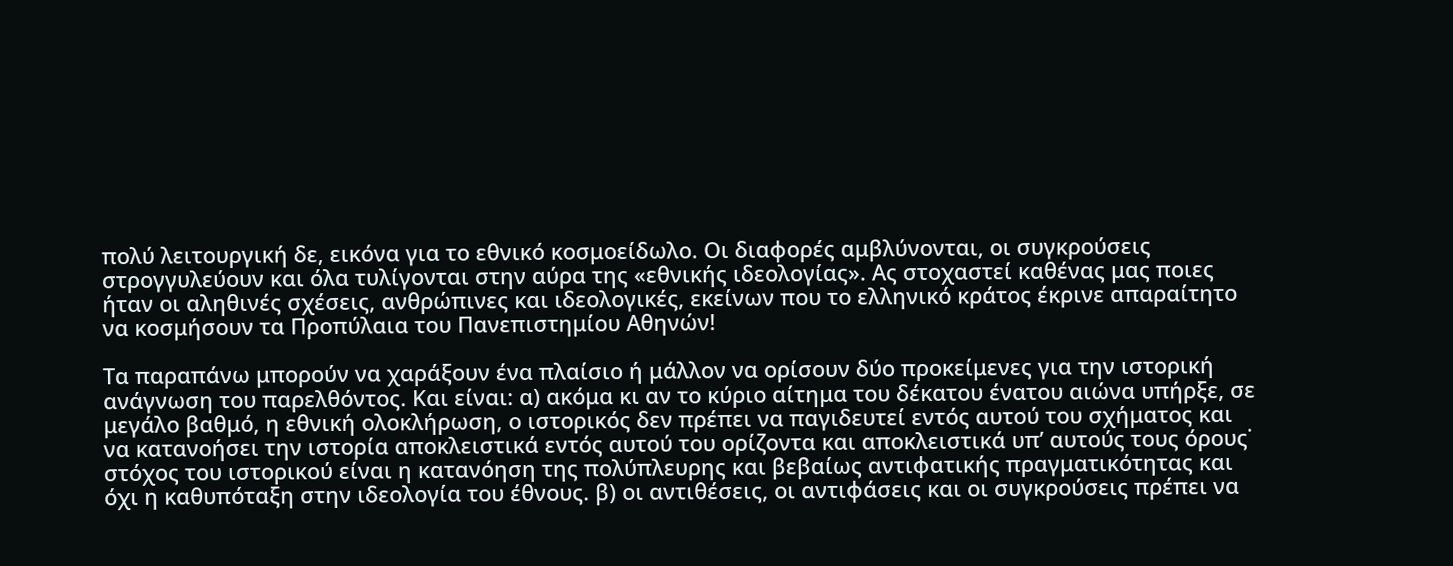πολύ λειτουργική δε, εικόνα για το εθνικό κοσμοείδωλο. Οι διαφορές αμβλύνονται, οι συγκρούσεις στρογγυλεύουν και όλα τυλίγονται στην αύρα της «εθνικής ιδεολογίας». Ας στοχαστεί καθένας μας ποιες ήταν οι αληθινές σχέσεις, ανθρώπινες και ιδεολογικές, εκείνων που το ελληνικό κράτος έκρινε απαραίτητο να κοσμήσουν τα Προπύλαια του Πανεπιστημίου Αθηνών!

Τα παραπάνω μπορούν να χαράξουν ένα πλαίσιο ή μάλλον να ορίσουν δύο προκείμενες για την ιστορική ανάγνωση του παρελθόντος. Και είναι: α) ακόμα κι αν το κύριο αίτημα του δέκατου ένατου αιώνα υπήρξε, σε μεγάλο βαθμό, η εθνική ολοκλήρωση, ο ιστορικός δεν πρέπει να παγιδευτεί εντός αυτού του σχήματος και να κατανοήσει την ιστορία αποκλειστικά εντός αυτού του ορίζοντα και αποκλειστικά υπ’ αυτούς τους όρους˙ στόχος του ιστορικού είναι η κατανόηση της πολύπλευρης και βεβαίως αντιφατικής πραγματικότητας και όχι η καθυπόταξη στην ιδεολογία του έθνους. β) οι αντιθέσεις, οι αντιφάσεις και οι συγκρούσεις πρέπει να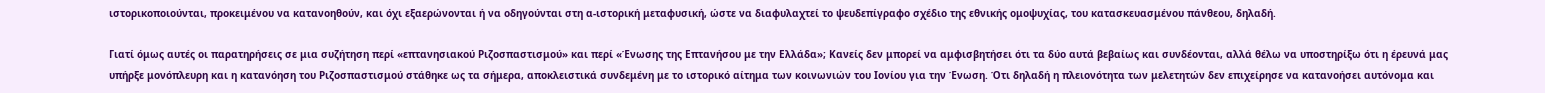ιστορικοποιούνται, προκειμένου να κατανοηθούν, και όχι εξαερώνονται ή να οδηγούνται στη α-ιστορική μεταφυσική, ώστε να διαφυλαχτεί το ψευδεπίγραφο σχέδιο της εθνικής ομοψυχίας, του κατασκευασμένου πάνθεου, δηλαδή.

Γιατί όμως αυτές οι παρατηρήσεις σε μια συζήτηση περί «επτανησιακού Ριζοσπαστισμού» και περί «Ένωσης της Επτανήσου με την Ελλάδα»; Κανείς δεν μπορεί να αμφισβητήσει ότι τα δύο αυτά βεβαίως και συνδέονται, αλλά θέλω να υποστηρίξω ότι η έρευνά μας υπήρξε μονόπλευρη και η κατανόηση του Ριζοσπαστισμού στάθηκε ως τα σήμερα, αποκλειστικά συνδεμένη με το ιστορικό αίτημα των κοινωνιών του Ιονίου για την Ένωση. Ότι δηλαδή η πλειονότητα των μελετητών δεν επιχείρησε να κατανοήσει αυτόνομα και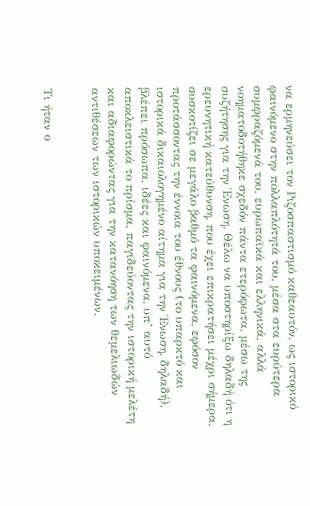να ερμηνεύσει τον Ριζοσπαστισμό καθεαυτόν, ως ιστορικό φαινόμενο στην πολλαπλότητά του, μέσα στα ευρύτερα συμφραζόμενά του, ευρωπαϊκά και ελληνικά, αλλά νοηματοδοτήθηκε σχεδόν πάντα ετερόφωτα, μέσω της συζήτησης για την Ένωση. Θέλω να υποστηρίξω δηλαδή ότι η ερευνητική κατεύθυνση, που έχει επικρατήσει μέχρι σήμερα, συσκοτίζει σε μεγάλο βαθμό τα φαινόμενα, εφόσον προτάσσοντας την έννοια του έθνους (το υπαρκτό και ιστορικά δικαιολογημένο αίτημα για την Ένωση, δηλαδή), βλέπει πρόσωπα, ιδέες και φαινόμενα, υπ’ αυτό αποκλειστικά το πρίσμα, παγιδεύοντας την ιστορική μελέτη και αδιαφορώντας για την κατανόηση των θεμελιωδών αντιθέσεων των ιστορικών υποκειμένων.


Τι ήταν ο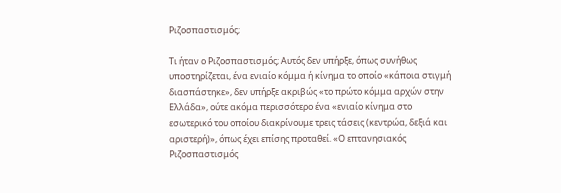Ριζοσπαστισμός;

Τι ήταν ο Ριζοσπαστισμός; Αυτός δεν υπήρξε, όπως συνήθως υποστηρίζεται, ένα ενιαίο κόμμα ή κίνημα το οποίο «κάποια στιγμή διασπάστηκε», δεν υπήρξε ακριβώς «το πρώτο κόμμα αρχών στην Ελλάδα», ούτε ακόμα περισσότερο ένα «ενιαίο κίνημα στο εσωτερικό του οποίου διακρίνουμε τρεις τάσεις (κεντρώα, δεξιά και αριστερή)», όπως έχει επίσης προταθεί. «Ο επτανησιακός Ριζοσπαστισμός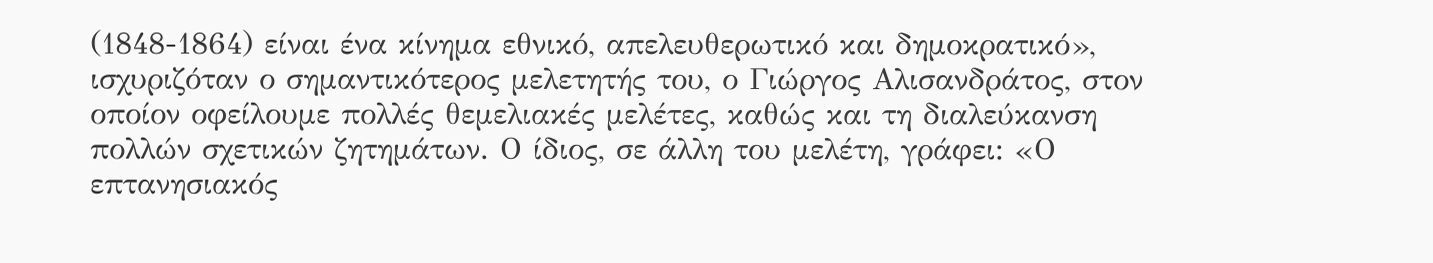(1848-1864) είναι ένα κίνημα εθνικό, απελευθερωτικό και δημοκρατικό», ισχυριζόταν ο σημαντικότερος μελετητής του, ο Γιώργος Αλισανδράτος, στον οποίον οφείλουμε πολλές θεμελιακές μελέτες, καθώς και τη διαλεύκανση πολλών σχετικών ζητημάτων. Ο ίδιος, σε άλλη του μελέτη, γράφει: «Ο επτανησιακός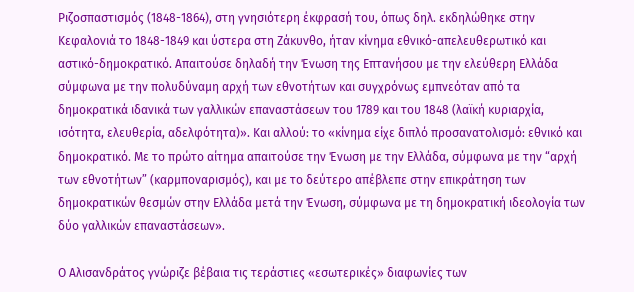Ριζοσπαστισμός (1848-1864), στη γνησιότερη έκφρασή του, όπως δηλ. εκδηλώθηκε στην Κεφαλονιά το 1848-1849 και ύστερα στη Ζάκυνθο, ήταν κίνημα εθνικό-απελευθερωτικό και αστικό-δημοκρατικό. Απαιτούσε δηλαδή την Ένωση της Επτανήσου με την ελεύθερη Ελλάδα σύμφωνα με την πολυδύναμη αρχή των εθνοτήτων και συγχρόνως εμπνεόταν από τα δημοκρατικά ιδανικά των γαλλικών επαναστάσεων του 1789 και του 1848 (λαϊκή κυριαρχία, ισότητα, ελευθερία, αδελφότητα)». Και αλλού: το «κίνημα είχε διπλό προσανατολισμό: εθνικό και δημοκρατικό. Με το πρώτο αίτημα απαιτούσε την Ένωση με την Ελλάδα, σύμφωνα με την “αρχή των εθνοτήτων” (καρμποναρισμός), και με το δεύτερο απέβλεπε στην επικράτηση των δημοκρατικών θεσμών στην Ελλάδα μετά την Ένωση, σύμφωνα με τη δημοκρατική ιδεολογία των δύο γαλλικών επαναστάσεων».

Ο Αλισανδράτος γνώριζε βέβαια τις τεράστιες «εσωτερικές» διαφωνίες των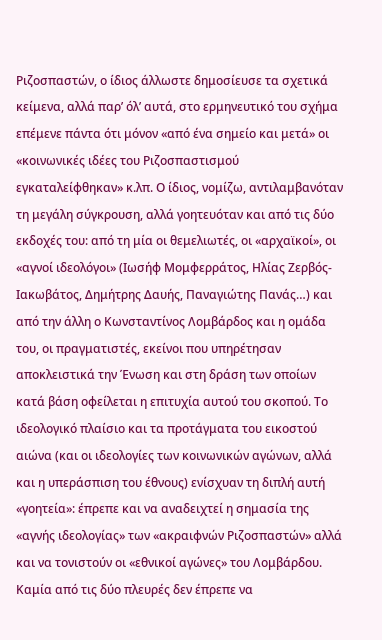Ριζοσπαστών, ο ίδιος άλλωστε δημοσίευσε τα σχετικά κείμενα, αλλά παρ’ όλ’ αυτά, στο ερμηνευτικό του σχήμα επέμενε πάντα ότι μόνον «από ένα σημείο και μετά» οι «κοινωνικές ιδέες του Ριζοσπαστισμού εγκαταλείφθηκαν» κ.λπ. Ο ίδιος, νομίζω, αντιλαμβανόταν τη μεγάλη σύγκρουση, αλλά γοητευόταν και από τις δύο εκδοχές του: από τη μία οι θεμελιωτές, οι «αρχαϊκοί», οι «αγνοί ιδεολόγοι» (Ιωσήφ Μομφερράτος, Ηλίας Ζερβός-Ιακωβάτος, Δημήτρης Δαυής, Παναγιώτης Πανάς…) και από την άλλη ο Κωνσταντίνος Λομβάρδος και η ομάδα του, οι πραγματιστές, εκείνοι που υπηρέτησαν αποκλειστικά την Ένωση και στη δράση των οποίων κατά βάση οφείλεται η επιτυχία αυτού του σκοπού. Το ιδεολογικό πλαίσιο και τα προτάγματα του εικοστού αιώνα (και οι ιδεολογίες των κοινωνικών αγώνων, αλλά και η υπεράσπιση του έθνους) ενίσχυαν τη διπλή αυτή «γοητεία»: έπρεπε και να αναδειχτεί η σημασία της «αγνής ιδεολογίας» των «ακραιφνών Ριζοσπαστών» αλλά και να τονιστούν οι «εθνικοί αγώνες» του Λομβάρδου. Καμία από τις δύο πλευρές δεν έπρεπε να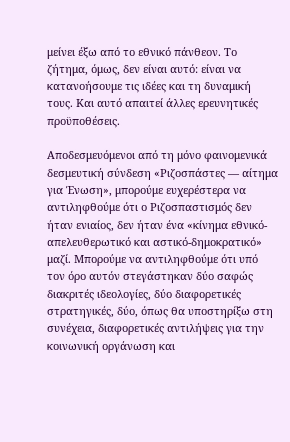μείνει έξω από το εθνικό πάνθεον. Το ζήτημα, όμως, δεν είναι αυτό: είναι να κατανοήσουμε τις ιδέες και τη δυναμική τους. Και αυτό απαιτεί άλλες ερευνητικές προϋποθέσεις.

Αποδεσμευόμενοι από τη μόνο φαινομενικά δεσμευτική σύνδεση «Ριζοσπάστες — αίτημα για Ένωση», μπορούμε ευχερέστερα να αντιληφθούμε ότι ο Ριζοσπαστισμός δεν ήταν ενιαίος, δεν ήταν ένα «κίνημα εθνικό-απελευθερωτικό και αστικό-δημοκρατικό» μαζί. Μπορούμε να αντιληφθούμε ότι υπό τον όρο αυτόν στεγάστηκαν δύο σαφώς διακριτές ιδεολογίες, δύο διαφορετικές στρατηγικές, δύο, όπως θα υποστηρίξω στη συνέχεια, διαφορετικές αντιλήψεις για την κοινωνική οργάνωση και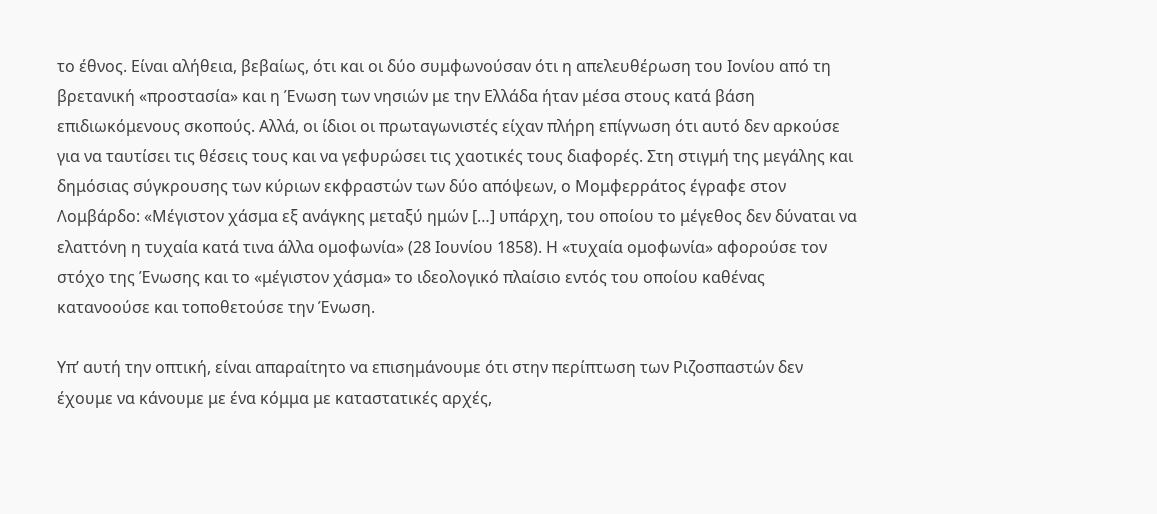το έθνος. Είναι αλήθεια, βεβαίως, ότι και οι δύο συμφωνούσαν ότι η απελευθέρωση του Ιονίου από τη βρετανική «προστασία» και η Ένωση των νησιών με την Ελλάδα ήταν μέσα στους κατά βάση επιδιωκόμενους σκοπούς. Αλλά, οι ίδιοι οι πρωταγωνιστές είχαν πλήρη επίγνωση ότι αυτό δεν αρκούσε για να ταυτίσει τις θέσεις τους και να γεφυρώσει τις χαοτικές τους διαφορές. Στη στιγμή της μεγάλης και δημόσιας σύγκρουσης των κύριων εκφραστών των δύο απόψεων, ο Μομφερράτος έγραφε στον Λομβάρδο: «Μέγιστον χάσμα εξ ανάγκης μεταξύ ημών […] υπάρχη, του οποίου το μέγεθος δεν δύναται να ελαττόνη η τυχαία κατά τινα άλλα ομοφωνία» (28 Ιουνίου 1858). Η «τυχαία ομοφωνία» αφορούσε τον στόχο της Ένωσης και το «μέγιστον χάσμα» το ιδεολογικό πλαίσιο εντός του οποίου καθένας κατανοούσε και τοποθετούσε την Ένωση.

Υπ’ αυτή την οπτική, είναι απαραίτητο να επισημάνουμε ότι στην περίπτωση των Ριζοσπαστών δεν έχουμε να κάνουμε με ένα κόμμα με καταστατικές αρχές,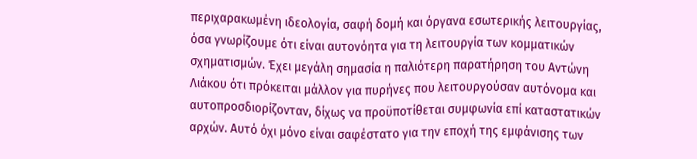περιχαρακωμένη ιδεολογία, σαφή δομή και όργανα εσωτερικής λειτουργίας, όσα γνωρίζουμε ότι είναι αυτονόητα για τη λειτουργία των κομματικών σχηματισμών. Έχει μεγάλη σημασία η παλιότερη παρατήρηση του Αντώνη Λιάκου ότι πρόκειται μάλλον για πυρήνες που λειτουργούσαν αυτόνομα και αυτοπροσδιορίζονταν, δίχως να προϋποτίθεται συμφωνία επί καταστατικών αρχών. Αυτό όχι μόνο είναι σαφέστατο για την εποχή της εμφάνισης των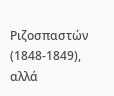Ριζοσπαστών (1848-1849), αλλά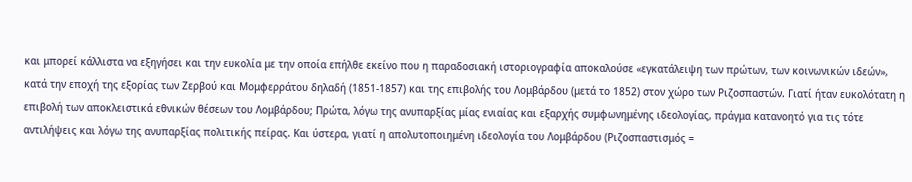και μπορεί κάλλιστα να εξηγήσει και την ευκολία με την οποία επήλθε εκείνο που η παραδοσιακή ιστοριογραφία αποκαλούσε «εγκατάλειψη των πρώτων, των κοινωνικών ιδεών», κατά την εποχή της εξορίας των Ζερβού και Μομφερράτου δηλαδή (1851-1857) και της επιβολής του Λομβάρδου (μετά το 1852) στον χώρο των Ριζοσπαστών. Γιατί ήταν ευκολότατη η επιβολή των αποκλειστικά εθνικών θέσεων του Λομβάρδου; Πρώτα, λόγω της ανυπαρξίας μίας ενιαίας και εξαρχής συμφωνημένης ιδεολογίας, πράγμα κατανοητό για τις τότε αντιλήψεις και λόγω της ανυπαρξίας πολιτικής πείρας. Και ύστερα, γιατί η απολυτοποιημένη ιδεολογία του Λομβάρδου (Ριζοσπαστισμός =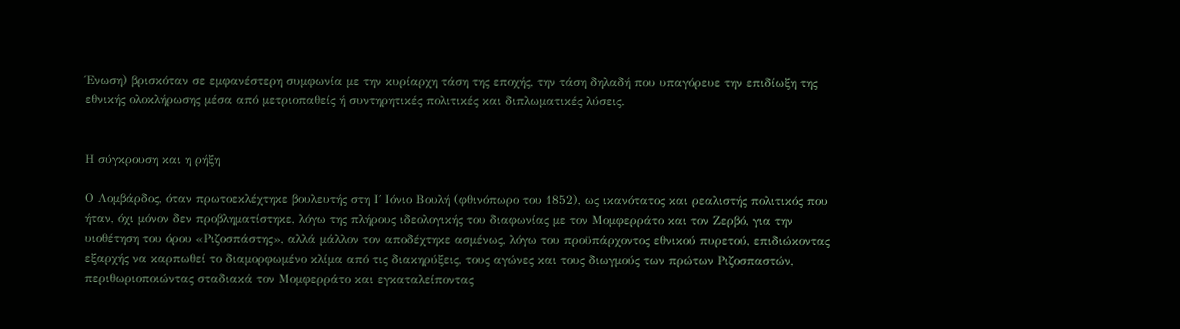Ένωση) βρισκόταν σε εμφανέστερη συμφωνία με την κυρίαρχη τάση της εποχής, την τάση δηλαδή που υπαγόρευε την επιδίωξη της εθνικής ολοκλήρωσης μέσα από μετριοπαθείς ή συντηρητικές πολιτικές και διπλωματικές λύσεις.


Η σύγκρουση και η ρήξη

Ο Λομβάρδος, όταν πρωτοεκλέχτηκε βουλευτής στη Ι΄ Ιόνιο Βουλή (φθινόπωρο του 1852), ως ικανότατος και ρεαλιστής πολιτικός που ήταν, όχι μόνον δεν προβληματίστηκε, λόγω της πλήρους ιδεολογικής του διαφωνίας με τον Μομφερράτο και τον Ζερβό, για την υιοθέτηση του όρου «Ριζοσπάστης», αλλά μάλλον τον αποδέχτηκε ασμένως, λόγω του προϋπάρχοντος εθνικού πυρετού, επιδιώκοντας εξαρχής να καρπωθεί το διαμορφωμένο κλίμα από τις διακηρύξεις, τους αγώνες και τους διωγμούς των πρώτων Ριζοσπαστών, περιθωριοποιώντας σταδιακά τον Μομφερράτο και εγκαταλείποντας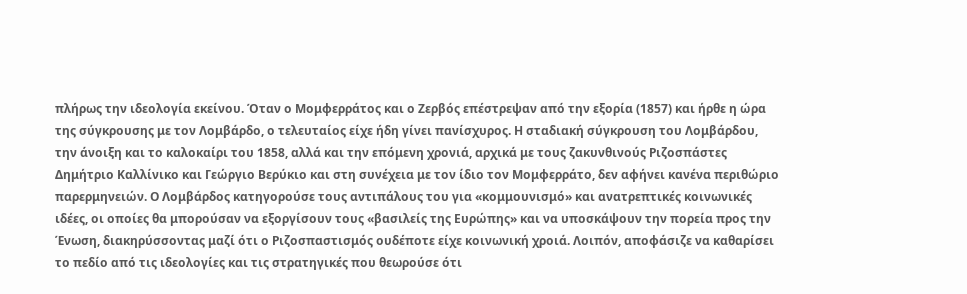πλήρως την ιδεολογία εκείνου. Όταν ο Μομφερράτος και ο Ζερβός επέστρεψαν από την εξορία (1857) και ήρθε η ώρα της σύγκρουσης με τον Λομβάρδο, ο τελευταίος είχε ήδη γίνει πανίσχυρος. Η σταδιακή σύγκρουση του Λομβάρδου, την άνοιξη και το καλοκαίρι του 1858, αλλά και την επόμενη χρονιά, αρχικά με τους ζακυνθινούς Ριζοσπάστες Δημήτριο Καλλίνικο και Γεώργιο Βερύκιο και στη συνέχεια με τον ίδιο τον Μομφερράτο, δεν αφήνει κανένα περιθώριο παρερμηνειών. Ο Λομβάρδος κατηγορούσε τους αντιπάλους του για «κομμουνισμό» και ανατρεπτικές κοινωνικές ιδέες, οι οποίες θα μπορούσαν να εξοργίσουν τους «βασιλείς της Ευρώπης» και να υποσκάψουν την πορεία προς την Ένωση, διακηρύσσοντας μαζί ότι ο Ριζοσπαστισμός ουδέποτε είχε κοινωνική χροιά. Λοιπόν, αποφάσιζε να καθαρίσει το πεδίο από τις ιδεολογίες και τις στρατηγικές που θεωρούσε ότι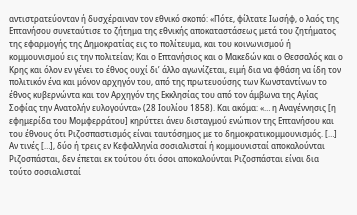αντιστρατεύονταν ή δυσχέραιναν τον εθνικό σκοπό: «Πότε, φίλτατε Ιωσήφ, ο λαός της Επτανήσου συνεταύτισε το ζήτημα της εθνικής αποκαταστάσεως μετά του ζητήματος της εφαρμογής της Δημοκρατίας εις το πολίτευμα, και του κοινωνισμού ή κομμουνισμού εις την πολιτείαν; Και ο Επτανήσιος και ο Μακεδών και ο Θεσσαλός και ο Κρης και όλον εν γένει το έθνος ουχί δι’ άλλο αγωνίζεται, ειμή δια να φθάση να ίδη τον πολιτικόν ένα και μόνον αρχηγόν του, από της πρωτευούσης των Κωνσταντίνων το έθνος κυβερνώντα και τον Αρχηγόν της Εκκλησίας του από τον άμβωνα της Αγίας Σοφίας την Ανατολήν ευλογούντα» (28 Ιουλίου 1858). Και ακόμα: «… η Αναγέννησις [η εφημερίδα του Μομφερράτου] κηρύττει άνευ δισταγμού ενώπιον της Επτανήσου και του έθνους ότι Ριζοσπαστισμός είναι ταυτόσημος με το δημοκρατικομμουνισμός. […] Αν τινές […], δύο ή τρεις εν Κεφαλληνία σοσιαλισταί ή κομμουνισταί αποκαλούνται Ριζοσπάσται, δεν έπεται εκ τούτου ότι όσοι αποκαλούνται Ριζοσπάσται είναι δια τούτο σοσιαλισταί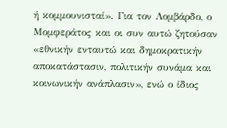ή κομμουνισταί». Για τον Λομβάρδο, ο Μομφεράτος και οι συν αυτώ ζητούσαν «εθνικήν ενταυτώ και δημοκρατικήν αποκατάστασιν, πολιτικήν συνάμα και κοινωνικήν ανάπλασιν», ενώ ο ίδιος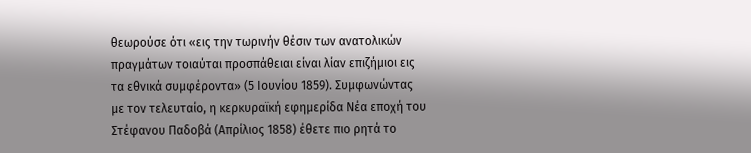θεωρούσε ότι «εις την τωρινήν θέσιν των ανατολικών πραγμάτων τοιαύται προσπάθειαι είναι λίαν επιζήμιοι εις τα εθνικά συμφέροντα» (5 Ιουνίου 1859). Συμφωνώντας με τον τελευταίο, η κερκυραϊκή εφημερίδα Νέα εποχή του Στέφανου Παδοβά (Απρίλιος 1858) έθετε πιο ρητά το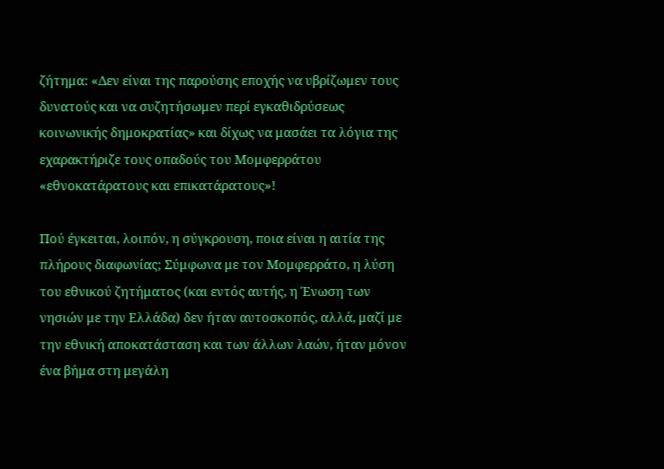ζήτημα: «Δεν είναι της παρούσης εποχής να υβρίζωμεν τους δυνατούς και να συζητήσωμεν περί εγκαθιδρύσεως κοινωνικής δημοκρατίας» και δίχως να μασάει τα λόγια της εχαρακτήριζε τους οπαδούς του Μομφερράτου «εθνοκατάρατους και επικατάρατους»!

Πού έγκειται, λοιπόν, η σύγκρουση, ποια είναι η αιτία της πλήρους διαφωνίας; Σύμφωνα με τον Μομφερράτο, η λύση του εθνικού ζητήματος (και εντός αυτής, η Ένωση των νησιών με την Ελλάδα) δεν ήταν αυτοσκοπός, αλλά, μαζί με την εθνική αποκατάσταση και των άλλων λαών, ήταν μόνον ένα βήμα στη μεγάλη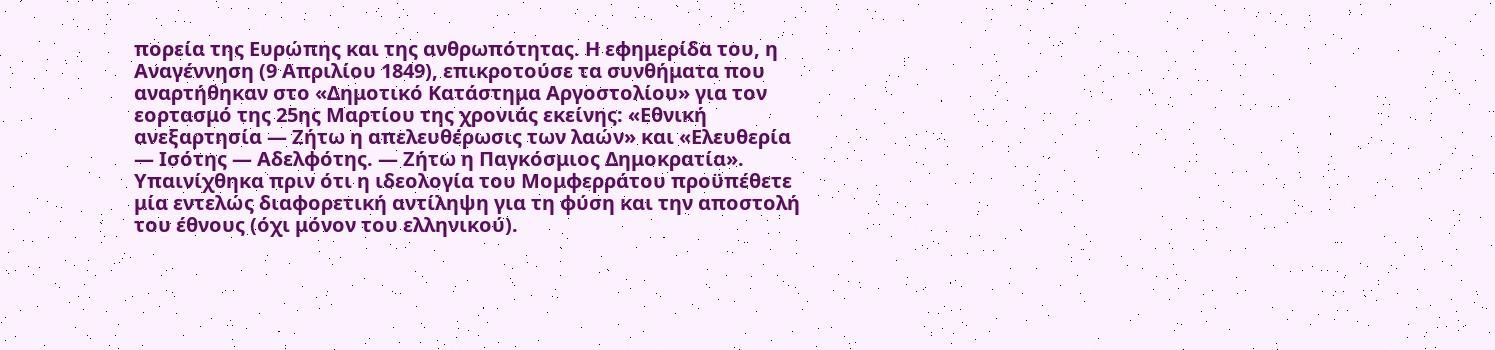πορεία της Ευρώπης και της ανθρωπότητας. Η εφημερίδα του, η Αναγέννηση (9 Απριλίου 1849), επικροτούσε τα συνθήματα που αναρτήθηκαν στο «Δημοτικό Κατάστημα Αργοστολίου» για τον εορτασμό της 25ης Μαρτίου της χρονιάς εκείνης: «Εθνική ανεξαρτησία — Ζήτω η απελευθέρωσις των λαών» και «Ελευθερία — Ισότης — Αδελφότης. — Ζήτω η Παγκόσμιος Δημοκρατία». Υπαινίχθηκα πριν ότι η ιδεολογία του Μομφερράτου προϋπέθετε μία εντελώς διαφορετική αντίληψη για τη φύση και την αποστολή του έθνους (όχι μόνον του ελληνικού).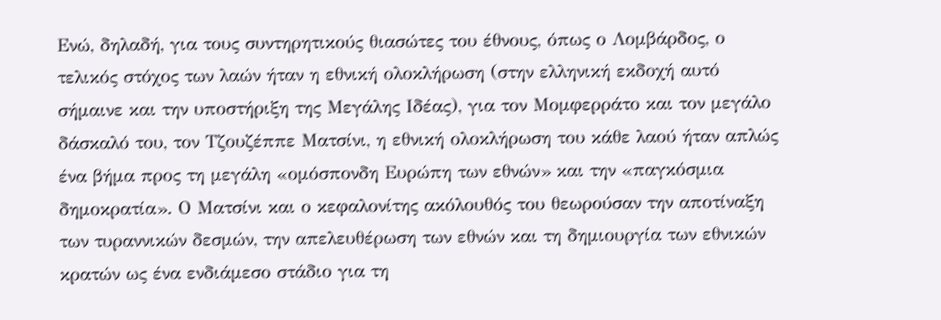Ενώ, δηλαδή, για τους συντηρητικούς θιασώτες του έθνους, όπως ο Λομβάρδος, ο τελικός στόχος των λαών ήταν η εθνική ολοκλήρωση (στην ελληνική εκδοχή αυτό σήμαινε και την υποστήριξη της Μεγάλης Ιδέας), για τον Μομφερράτο και τον μεγάλο δάσκαλό του, τον Τζουζέππε Ματσίνι, η εθνική ολοκλήρωση του κάθε λαού ήταν απλώς ένα βήμα προς τη μεγάλη «ομόσπονδη Ευρώπη των εθνών» και την «παγκόσμια δημοκρατία». Ο Ματσίνι και ο κεφαλονίτης ακόλουθός του θεωρούσαν την αποτίναξη των τυραννικών δεσμών, την απελευθέρωση των εθνών και τη δημιουργία των εθνικών κρατών ως ένα ενδιάμεσο στάδιο για τη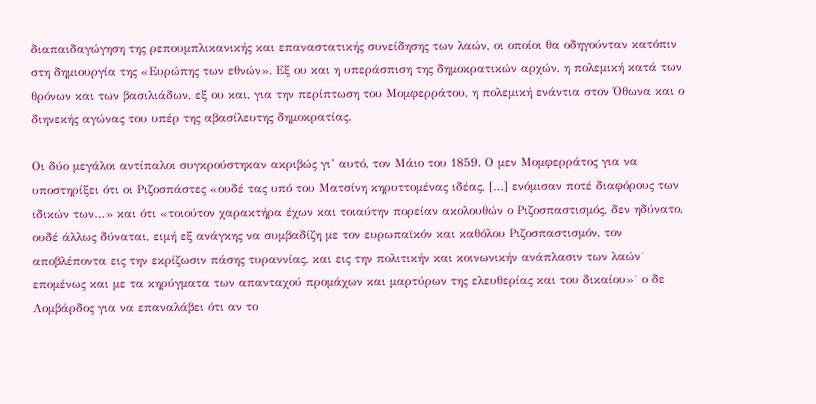διαπαιδαγώγηση της ρεπουμπλικανικής και επαναστατικής συνείδησης των λαών, οι οποίοι θα οδηγούνταν κατόπιν στη δημιουργία της «Ευρώπης των εθνών». Εξ ου και η υπεράσπιση της δημοκρατικών αρχών, η πολεμική κατά των θρόνων και των βασιλιάδων, εξ ου και, για την περίπτωση του Μομφερράτου, η πολεμική ενάντια στον Όθωνα και ο διηνεκής αγώνας του υπέρ της αβασίλευτης δημοκρατίας.

Οι δύο μεγάλοι αντίπαλοι συγκρούστηκαν ακριβώς γι’ αυτό, τον Μάιο του 1859. Ο μεν Μομφερράτος για να υποστηρίξει ότι οι Ριζοσπάστες «ουδέ τας υπό του Ματσίνη κηρυττομένας ιδέας, […] ενόμισαν ποτέ διαφόρους των ιδικών των…» και ότι «τοιούτον χαρακτήρα έχων και τοιαύτην πορείαν ακολουθών ο Ριζοσπαστισμός, δεν ηδύνατο, ουδέ άλλως δύναται, ειμή εξ ανάγκης να συμβαδίζη με τον ευρωπαϊκόν και καθόλου Ριζοσπαστισμόν, τον αποβλέποντα εις την εκρίζωσιν πάσης τυραννίας, και εις την πολιτικήν και κοινωνικήν ανάπλασιν των λαών˙ επομένως και με τα κηρύγματα των απανταχού προμάχων και μαρτύρων της ελευθερίας και του δικαίου»˙ ο δε Λομβάρδος για να επαναλάβει ότι αν το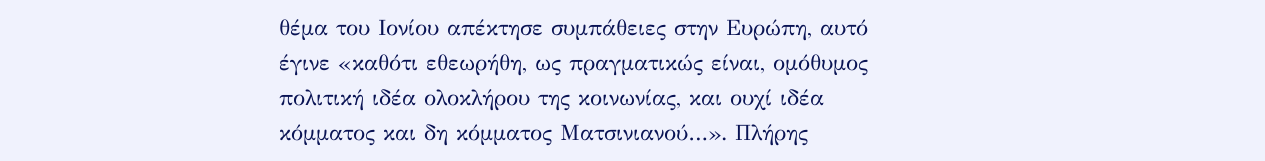θέμα του Ιονίου απέκτησε συμπάθειες στην Ευρώπη, αυτό έγινε «καθότι εθεωρήθη, ως πραγματικώς είναι, ομόθυμος πολιτική ιδέα ολοκλήρου της κοινωνίας, και ουχί ιδέα κόμματος και δη κόμματος Ματσινιανού…». Πλήρης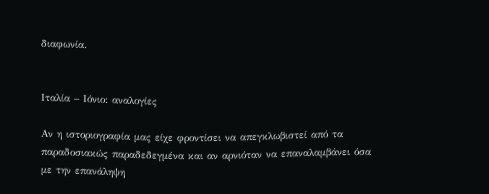διαφωνία.


Ιταλία – Ιόνιο: αναλογίες

Αν η ιστοριογραφία μας είχε φροντίσει να απεγκλωβιστεί από τα παραδοσιακώς παραδεδεγμένα και αν αρνιόταν να επαναλαμβάνει όσα με την επανάληψη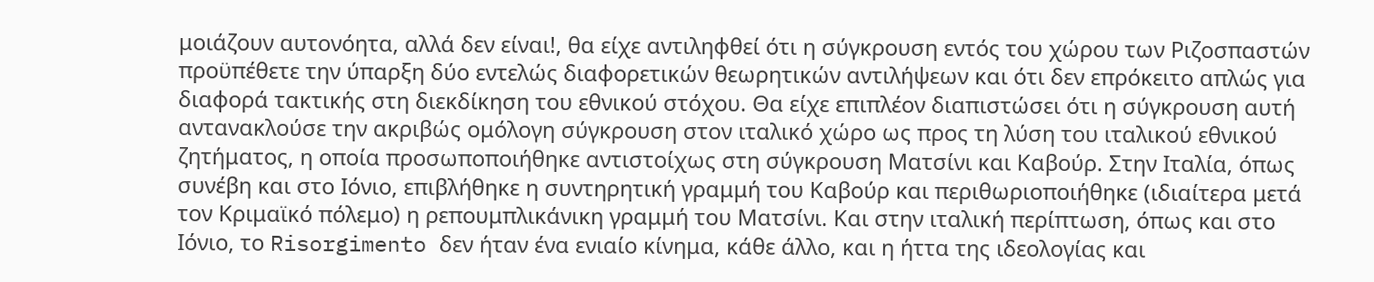μοιάζουν αυτονόητα, αλλά δεν είναι!, θα είχε αντιληφθεί ότι η σύγκρουση εντός του χώρου των Ριζοσπαστών προϋπέθετε την ύπαρξη δύο εντελώς διαφορετικών θεωρητικών αντιλήψεων και ότι δεν επρόκειτο απλώς για διαφορά τακτικής στη διεκδίκηση του εθνικού στόχου. Θα είχε επιπλέον διαπιστώσει ότι η σύγκρουση αυτή αντανακλούσε την ακριβώς ομόλογη σύγκρουση στον ιταλικό χώρο ως προς τη λύση του ιταλικού εθνικού ζητήματος, η οποία προσωποποιήθηκε αντιστοίχως στη σύγκρουση Ματσίνι και Καβούρ. Στην Ιταλία, όπως συνέβη και στο Ιόνιο, επιβλήθηκε η συντηρητική γραμμή του Καβούρ και περιθωριοποιήθηκε (ιδιαίτερα μετά τον Κριμαϊκό πόλεμο) η ρεπουμπλικάνικη γραμμή του Ματσίνι. Και στην ιταλική περίπτωση, όπως και στο Ιόνιο, το Risorgimento δεν ήταν ένα ενιαίο κίνημα, κάθε άλλο, και η ήττα της ιδεολογίας και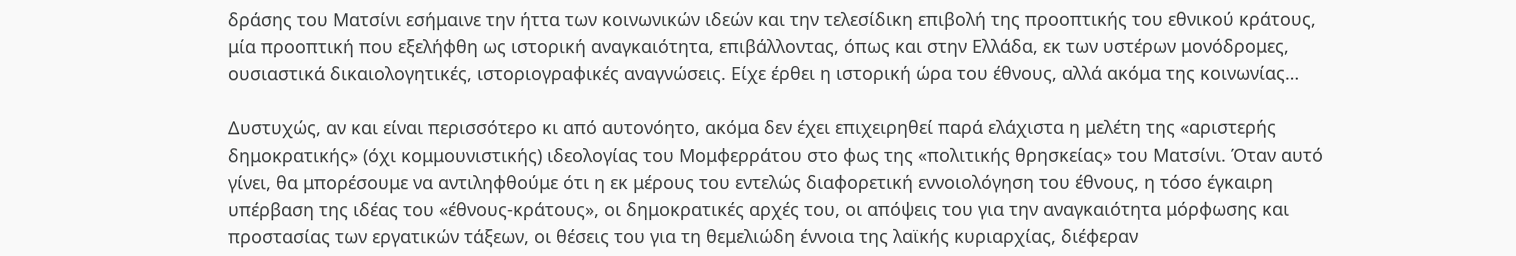δράσης του Ματσίνι εσήμαινε την ήττα των κοινωνικών ιδεών και την τελεσίδικη επιβολή της προοπτικής του εθνικού κράτους, μία προοπτική που εξελήφθη ως ιστορική αναγκαιότητα, επιβάλλοντας, όπως και στην Ελλάδα, εκ των υστέρων μονόδρομες, ουσιαστικά δικαιολογητικές, ιστοριογραφικές αναγνώσεις. Είχε έρθει η ιστορική ώρα του έθνους, αλλά ακόμα της κοινωνίας…

Δυστυχώς, αν και είναι περισσότερο κι από αυτονόητο, ακόμα δεν έχει επιχειρηθεί παρά ελάχιστα η μελέτη της «αριστερής δημοκρατικής» (όχι κομμουνιστικής) ιδεολογίας του Μομφερράτου στο φως της «πολιτικής θρησκείας» του Ματσίνι. Όταν αυτό γίνει, θα μπορέσουμε να αντιληφθούμε ότι η εκ μέρους του εντελώς διαφορετική εννοιολόγηση του έθνους, η τόσο έγκαιρη υπέρβαση της ιδέας του «έθνους-κράτους», οι δημοκρατικές αρχές του, οι απόψεις του για την αναγκαιότητα μόρφωσης και προστασίας των εργατικών τάξεων, οι θέσεις του για τη θεμελιώδη έννοια της λαϊκής κυριαρχίας, διέφεραν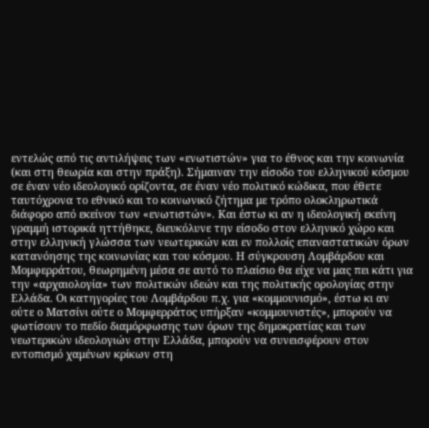εντελώς από τις αντιλήψεις των «ενωτιστών» για το έθνος και την κοινωνία (και στη θεωρία και στην πράξη). Σήμαιναν την είσοδο του ελληνικού κόσμου σε έναν νέο ιδεολογικό ορίζοντα, σε έναν νέο πολιτικό κώδικα, που έθετε ταυτόχρονα το εθνικό και το κοινωνικό ζήτημα με τρόπο ολοκληρωτικά διάφορο από εκείνον των «ενωτιστών». Και έστω κι αν η ιδεολογική εκείνη γραμμή ιστορικά ηττήθηκε, διευκόλυνε την είσοδο στον ελληνικό χώρο και στην ελληνική γλώσσα των νεωτερικών και εν πολλοίς επαναστατικών όρων κατανόησης της κοινωνίας και του κόσμου. Η σύγκρουση Λομβάρδου και Μομφερράτου, θεωρημένη μέσα σε αυτό το πλαίσιο θα είχε να μας πει κάτι για την «αρχαιολογία» των πολιτικών ιδεών και της πολιτικής ορολογίας στην Ελλάδα. Οι κατηγορίες του Λομβάρδου π.χ. για «κομμουνισμό», έστω κι αν ούτε ο Ματσίνι ούτε ο Μομφερράτος υπήρξαν «κομμουνιστές», μπορούν να φωτίσουν το πεδίο διαμόρφωσης των όρων της δημοκρατίας και των νεωτερικών ιδεολογιών στην Ελλάδα, μπορούν να συνεισφέρουν στον εντοπισμό χαμένων κρίκων στη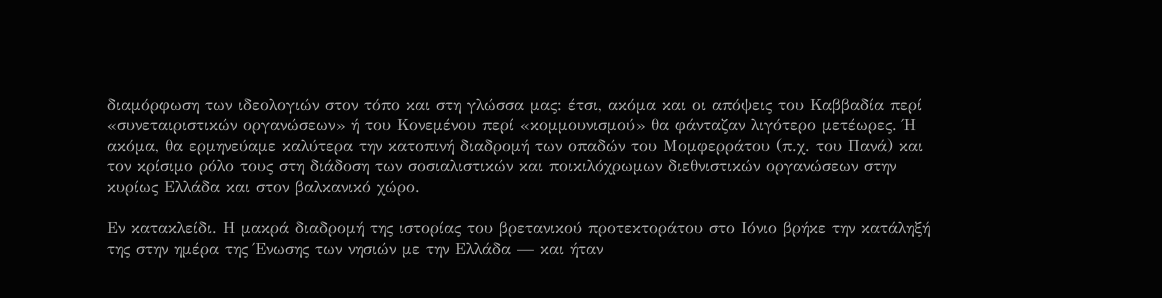διαμόρφωση των ιδεολογιών στον τόπο και στη γλώσσα μας: έτσι, ακόμα και οι απόψεις του Καββαδία περί «συνεταιριστικών οργανώσεων» ή του Κονεμένου περί «κομμουνισμού» θα φάνταζαν λιγότερο μετέωρες. Ή ακόμα, θα ερμηνεύαμε καλύτερα την κατοπινή διαδρομή των οπαδών του Μομφερράτου (π.χ. του Πανά) και τον κρίσιμο ρόλο τους στη διάδοση των σοσιαλιστικών και ποικιλόχρωμων διεθνιστικών οργανώσεων στην κυρίως Ελλάδα και στον βαλκανικό χώρο.

Εν κατακλείδι. Η μακρά διαδρομή της ιστορίας του βρετανικού προτεκτοράτου στο Ιόνιο βρήκε την κατάληξή της στην ημέρα της Ένωσης των νησιών με την Ελλάδα — και ήταν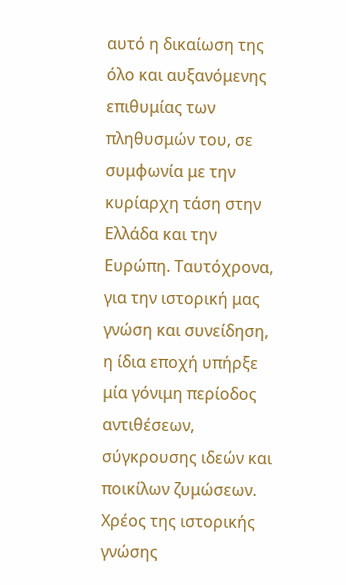αυτό η δικαίωση της όλο και αυξανόμενης επιθυμίας των πληθυσμών του, σε συμφωνία με την κυρίαρχη τάση στην Ελλάδα και την Ευρώπη. Ταυτόχρονα, για την ιστορική μας γνώση και συνείδηση, η ίδια εποχή υπήρξε μία γόνιμη περίοδος αντιθέσεων, σύγκρουσης ιδεών και ποικίλων ζυμώσεων. Χρέος της ιστορικής γνώσης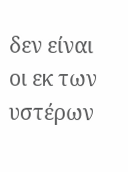δεν είναι οι εκ των υστέρων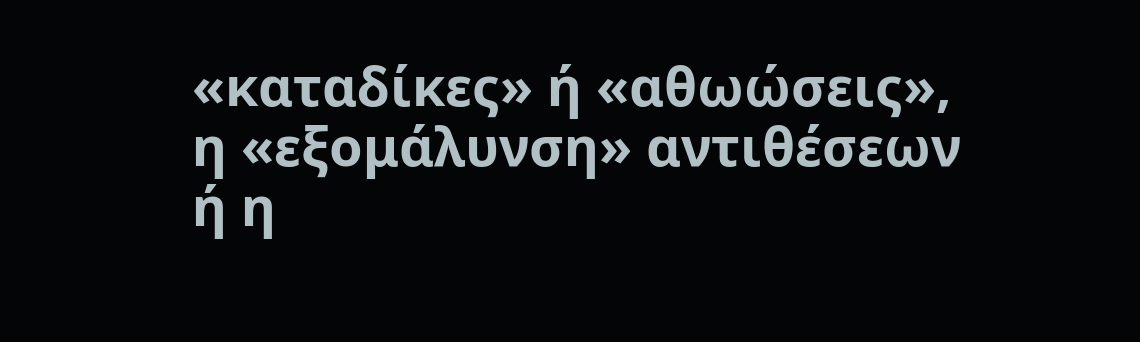«καταδίκες» ή «αθωώσεις», η «εξομάλυνση» αντιθέσεων ή η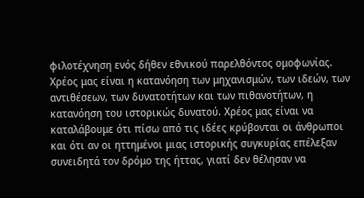φιλοτέχνηση ενός δήθεν εθνικού παρελθόντος ομοφωνίας. Χρέος μας είναι η κατανόηση των μηχανισμών, των ιδεών, των αντιθέσεων, των δυνατοτήτων και των πιθανοτήτων, η κατανόηση του ιστορικώς δυνατού. Χρέος μας είναι να καταλάβουμε ότι πίσω από τις ιδέες κρύβονται οι άνθρωποι και ότι αν οι ηττημένοι μιας ιστορικής συγκυρίας επέλεξαν συνειδητά τον δρόμο της ήττας, γιατί δεν θέλησαν να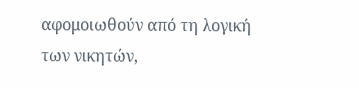αφομοιωθούν από τη λογική των νικητών,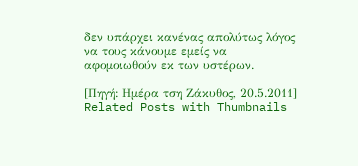δεν υπάρχει κανένας απολύτως λόγος να τους κάνουμε εμείς να αφομοιωθούν εκ των υστέρων.

[Πηγή: Ημέρα τση Ζάκυθος, 20.5.2011]
Related Posts with Thumbnails